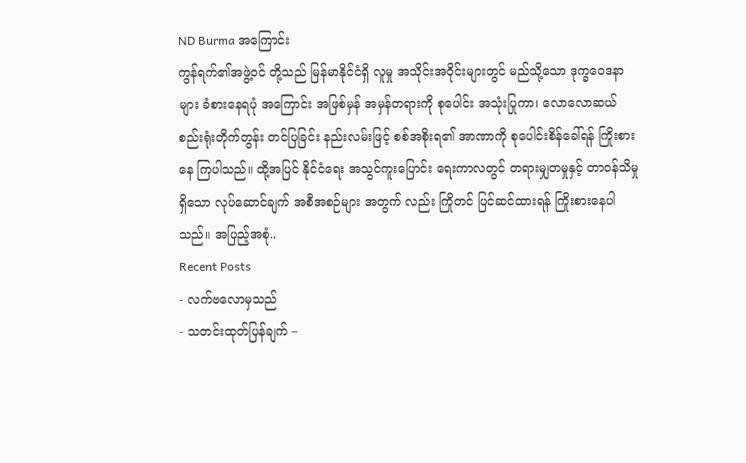ND Burma အကြောင်း
ကွန်ရက်၏အဖွဲ့ဝင် တို့သည် မြန်မာနိုင်ငံရှိ လူမှု အသိုင်းအဝိုင်းများတွင် မည်သို့သော ဒုက္ခဝေဒနာများ ခံစားနေရပုံ အကြောင်း အဖြစ်မှန် အမှန်တရားကို စုပေါင်း အသုံးပြုကာ၊ လောလောဆယ် စည်းရုံးတိုက်တွန်း တင်ပြခြင်း နည်းလမ်းဖြင့် စစ်အစိုးရ၏ အာဏာကို စုပေါင်းစိန်ခေါ်ရန် ကြိုးစားနေ ကြပါသည်။ ထို့အပြင် နိုင်ငံရေး အသွင်ကူးပြောင်း ရေးကာလတွင် တရားမျှတမှုနှင့် တာဝန်သိမှုရှိသော လုပ်ဆောင်ချက် အစီအစဉ်များ အတွက် လည်း ကြိုတင် ပြင်ဆင်ထားရန် ကြိုးစားနေပါသည်။ အပြည့်အစုံ..
Recent Posts
- လက်ဗလောမှသည်
- သတင်းထုတ်ပြန်ချက် –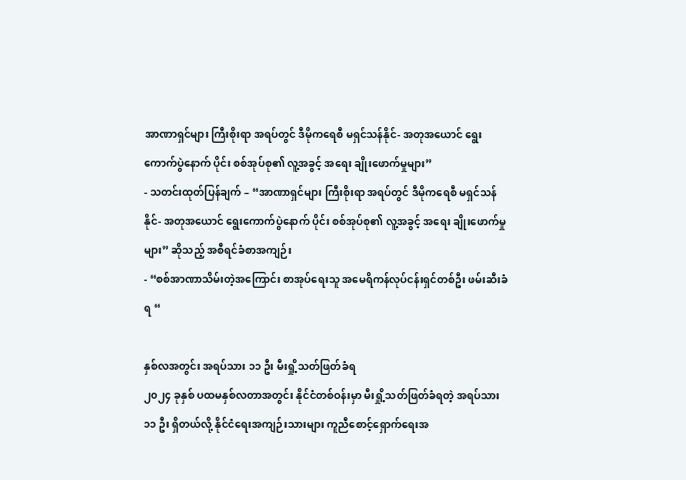အာဏာရှင်များ ကြီးစိုးရာ အရပ်တွင် ဒီမိုကရေစီ မရှင်သန်နိုင်- အတုအယောင် ရွေးကောက်ပွဲနောက် ပိုင်း စစ်အုပ်စု၏ လူ့အခွင့် အရေး ချိုးဖောက်မှုများ”
- သတင်းထုတ်ပြန်ချက် – “အာဏာရှင်များ ကြီးစိုးရာ အရပ်တွင် ဒီမိုကရေစီ မရှင်သန်နိုင်- အတုအယောင် ရွေးကောက်ပွဲနောက် ပိုင်း စစ်အုပ်စု၏ လူ့အခွင့် အရေး ချိုးဖောက်မှုများ” ဆိုသည့် အစီရင်ခံစာအကျဉ်း
- “စစ်အာဏာသိမ်းတဲ့အကြောင်း စာအုပ်ရေးသူ အမေရိကန်လုပ်ငန်းရှင်တစ်ဦး ဖမ်းဆီးခံရ “

နှစ်လအတွင်း အရပ်သား ၁၁ ဦး မီးရှို့သတ်ဖြတ်ခံရ
၂၀၂၄ ခုနှစ် ပထမနှစ်လတာအတွင်း နိုင်ငံတစ်ဝန်းမှာ မီးရှို့သတ်ဖြတ်ခံရတဲ့ အရပ်သား ၁၁ ဦး ရှိတယ်လို့ နိုင်ငံရေးအကျဉ်းသားများ ကူညီစောင့်ရှောက်ရေးအ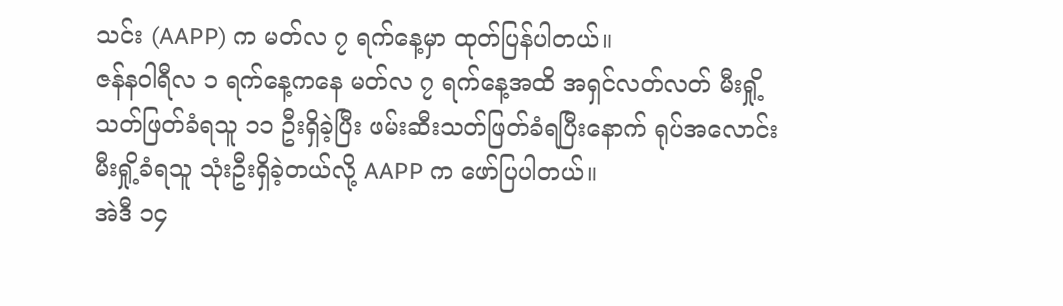သင်း (AAPP) က မတ်လ ၇ ရက်နေ့မှာ ထုတ်ပြန်ပါတယ်။
ဇန်နဝါရီလ ၁ ရက်နေ့ကနေ မတ်လ ၇ ရက်နေ့အထိ အရှင်လတ်လတ် မီးရှို့သတ်ဖြတ်ခံရသူ ၁၁ ဦးရှိခဲ့ပြီး ဖမ်းဆီးသတ်ဖြတ်ခံရပြီးနောက် ရုပ်အလောင်း မီးရှို့ခံရသူ သုံးဦးရှိခဲ့တယ်လို့ AAPP က ဖော်ပြပါတယ်။
အဲဒီ ၁၄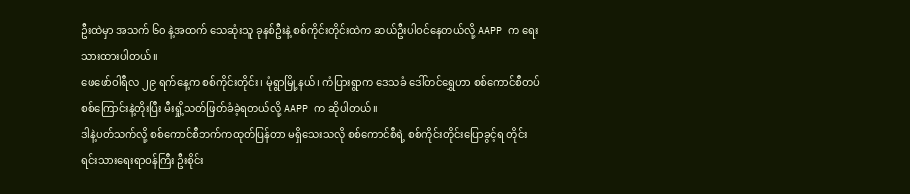ဦးထဲမှာ အသက် ၆၀ နဲ့အထက် သေဆုံးသူ ခုနစ်ဦးနဲ့ စစ်ကိုင်းတိုင်းထဲက ဆယ်ဦးပါဝင်နေတယ်လို့ AAPP က ရေးသားထားပါတယ်။
ဖေဖော်ဝါရီလ ၂၉ ရက်နေ့က စစ်ကိုင်းတိုင်း၊ မုံရွာမြို့နယ်၊ ကံပြားရွာက ဒေသခံ ဒေါ်တင်ရွှေဟာ စစ်ကောင်စီတပ်စစ်ကြောင်းနဲ့တိုးပြီး မီးရှို့သတ်ဖြတ်ခံခဲ့ရတယ်လို့ AAPP က ဆိုပါတယ်။
ဒါနဲ့ပတ်သက်လို့ စစ်ကောင်စီဘက်ကထုတ်ပြန်တာ မရှိသေးသလို စစ်ကောင်စီရဲ့ စစ်ကိုင်းတိုင်းပြောခွင့်ရ တိုင်းရင်းသားရေးရာဝန်ကြီး ဦးစိုင်း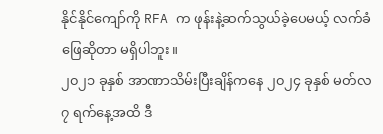နိုင်နိုင်ကျော်ကို RFA က ဖုန်းနဲ့ဆက်သွယ်ခဲ့ပေမယ့် လက်ခံဖြေဆိုတာ မရှိပါဘူး။
၂၀၂၁ ခုနှစ် အာဏာသိမ်းပြီးချိန်ကနေ ၂၀၂၄ ခုနှစ် မတ်လ ၇ ရက်နေ့အထိ ဒီ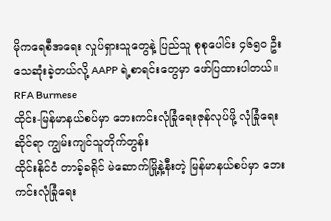မိုကရေစီအရေး လှုပ်ရှားသူတွေနဲ့ ပြည်သူ စုစုပေါင်း ၄၆၅၀ ဦး သေဆုံးခဲ့တယ်လို့ AAPP ရဲ့စာရင်းတွေမှာ ဖော်ပြထားပါတယ်။
RFA Burmese
ထိုင်း-မြန်မာနယ်စပ်မှာ ဘေးကင်းလုံခြုံရေးဇုန်လုပ်ဖို့ လုံခြုံရေးဆိုင်ရာ ကျွမ်းကျင်သူတိုက်တွန်း
ထိုင်းနိုင်ငံ တာခ့်ခရိုင် မဲဆောက်မြို့နဲ့နီးတဲ့ မြန်မာနယ်စပ်မှာ ဘေးကင်းလုံခြုံရေး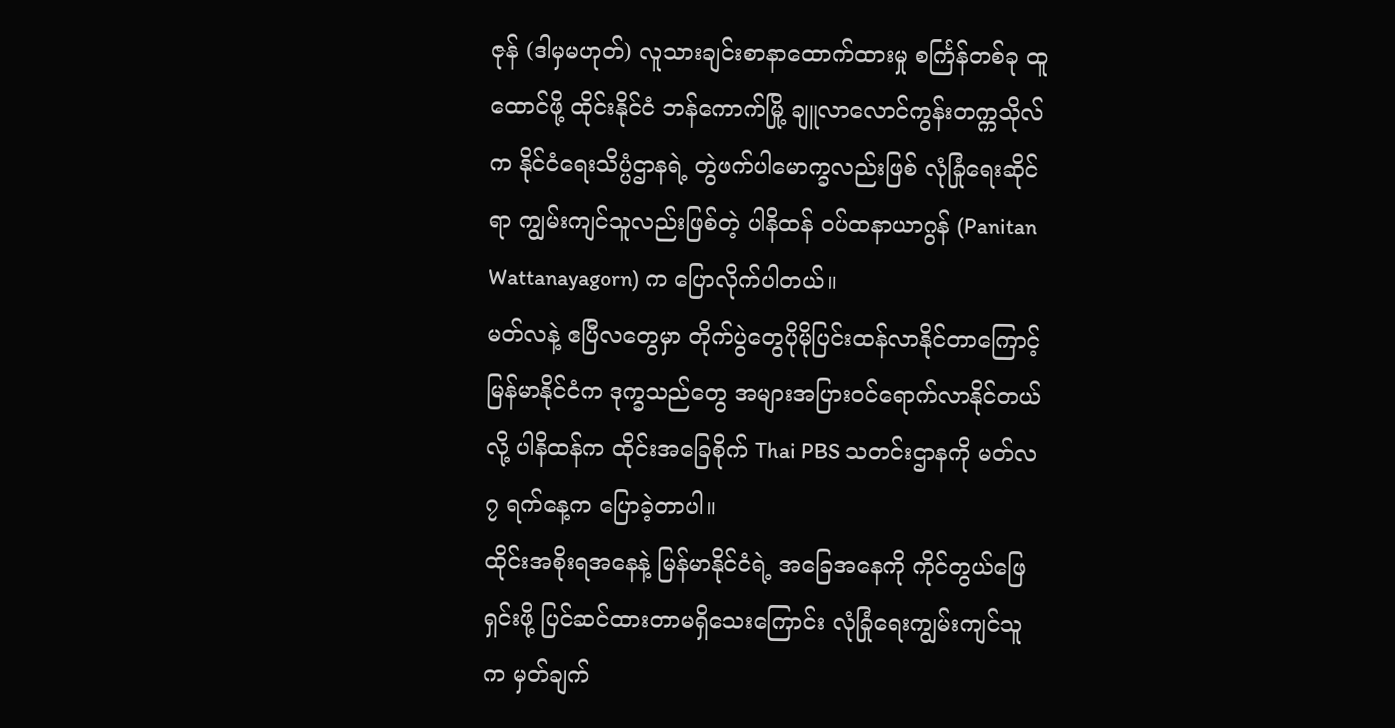ဇုန် (ဒါမှမဟုတ်) လူသားချင်းစာနာထောက်ထားမှု စင်္ကြန်တစ်ခု ထူထောင်ဖို့ ထိုင်းနိုင်ငံ ဘန်ကောက်မြို့ ချူလာလောင်ကွန်းတက္ကသိုလ်က နိုင်ငံရေးသိပ္ပံဌာနရဲ့ တွဲဖက်ပါမောက္ခလည်းဖြစ် လုံခြုံရေးဆိုင်ရာ ကျွမ်းကျင်သူလည်းဖြစ်တဲ့ ပါနိထန် ဝပ်ထနာယာဂွန် (Panitan Wattanayagorn) က ပြောလိုက်ပါတယ်။
မတ်လနဲ့ ဧပြီလတွေမှာ တိုက်ပွဲတွေပိုမိုပြင်းထန်လာနိုင်တာကြောင့် မြန်မာနိုင်ငံက ဒုက္ခသည်တွေ အများအပြားဝင်ရောက်လာနိုင်တယ်လို့ ပါနိထန်က ထိုင်းအခြေစိုက် Thai PBS သတင်းဌာနကို မတ်လ ၇ ရက်နေ့က ပြောခဲ့တာပါ။
ထိုင်းအစိုးရအနေနဲ့ မြန်မာနိုင်ငံရဲ့ အခြေအနေကို ကိုင်တွယ်ဖြေရှင်းဖို့ ပြင်ဆင်ထားတာမရှိသေးကြောင်း လုံခြုံရေးကျွမ်းကျင်သူက မှတ်ချက်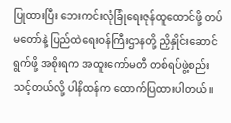ပြုထားပြီး ဘေးကင်းလုံခြုံရေးဇုန်ထူထောင်ဖို့ တပ်မတော်နဲ့ ပြည်ထဲရေးဝန်ကြီးဌာနတို့ ညှိနှိုင်းဆောင်ရွက်ဖို့ အစိုးရက အထူးကော်မတီ တစ်ရပ်ဖွဲ့စည်းသင့်တယ်လို့ ပါနိထန်က ထောက်ပြထားပါတယ်။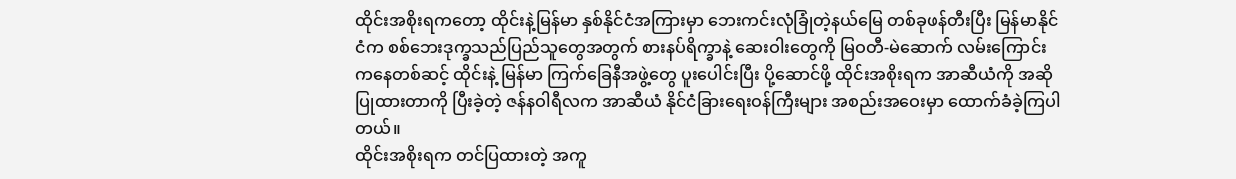ထိုင်းအစိုးရကတော့ ထိုင်းနဲ့မြန်မာ နှစ်နိုင်ငံအကြားမှာ ဘေးကင်းလုံခြုံတဲ့နယ်မြေ တစ်ခုဖန်တီးပြီး မြန်မာနိုင်ငံက စစ်ဘေးဒုက္ခသည်ပြည်သူတွေအတွက် စားနပ်ရိက္ခာနဲ့ ဆေးဝါးတွေကို မြဝတီ-မဲဆောက် လမ်းကြောင်းကနေတစ်ဆင့် ထိုင်းနဲ့ မြန်မာ ကြက်ခြေနီအဖွဲ့တွေ ပူးပေါင်းပြီး ပို့ဆောင်ဖို့ ထိုင်းအစိုးရက အာဆီယံကို အဆိုပြုထားတာကို ပြီးခဲ့တဲ့ ဇန်နဝါရီလက အာဆီယံ နိုင်ငံခြားရေးဝန်ကြီးများ အစည်းအဝေးမှာ ထောက်ခံခဲ့ကြပါတယ်။
ထိုင်းအစိုးရက တင်ပြထားတဲ့ အကူ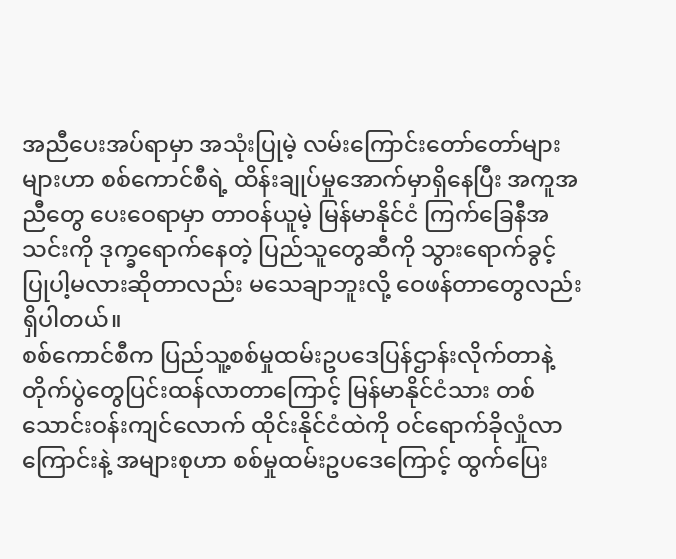အညီပေးအပ်ရာမှာ အသုံးပြုမဲ့ လမ်းကြောင်းတော်တော်များများဟာ စစ်ကောင်စီရဲ့ ထိန်းချုပ်မှုအောက်မှာရှိနေပြီး အကူအညီတွေ ပေးဝေရာမှာ တာဝန်ယူမဲ့ မြန်မာနိုင်ငံ ကြက်ခြေနီအသင်းကို ဒုက္ခရောက်နေတဲ့ ပြည်သူတွေဆီကို သွားရောက်ခွင့်ပြုပါ့မလားဆိုတာလည်း မသေချာဘူးလို့ ဝေဖန်တာတွေလည်း ရှိပါတယ်။
စစ်ကောင်စီက ပြည်သူ့စစ်မှုထမ်းဥပဒေပြန်ဌာန်းလိုက်တာနဲ့ တိုက်ပွဲတွေပြင်းထန်လာတာကြောင့် မြန်မာနိုင်ငံသား တစ်သောင်းဝန်းကျင်လောက် ထိုင်းနိုင်ငံထဲကို ဝင်ရောက်ခိုလှုံလာကြောင်းနဲ့ အများစုဟာ စစ်မှုထမ်းဥပဒေကြောင့် ထွက်ပြေး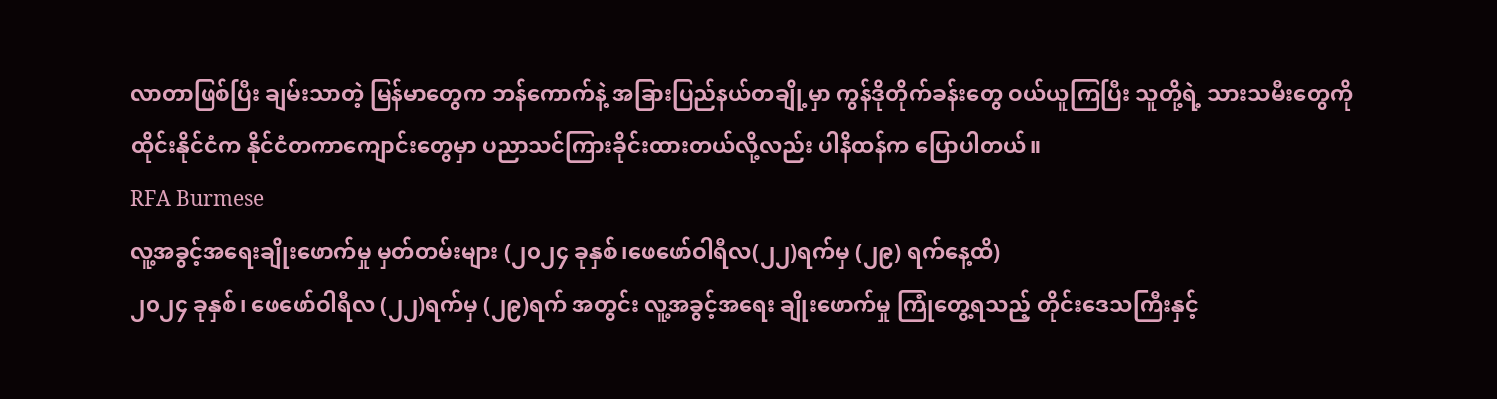လာတာဖြစ်ပြီး ချမ်းသာတဲ့ မြန်မာတွေက ဘန်ကောက်နဲ့ အခြားပြည်နယ်တချို့မှာ ကွန်ဒိုတိုက်ခန်းတွေ ဝယ်ယူကြပြီး သူတို့ရဲ့ သားသမီးတွေကို ထိုင်းနိုင်ငံက နိုင်ငံတကာကျောင်းတွေမှာ ပညာသင်ကြားခိုင်းထားတယ်လို့လည်း ပါနိထန်က ပြောပါတယ်။
RFA Burmese
လူ့အခွင့်အရေးချိုးဖောက်မှု မှတ်တမ်းများ (၂၀၂၄ ခုနှစ်၊ဖေဖော်ဝါရီလ(၂၂)ရက်မှ (၂၉) ရက်နေ့ထိ)
၂၀၂၄ ခုနှစ်၊ ဖေဖော်ဝါရီလ (၂၂)ရက်မှ (၂၉)ရက် အတွင်း လူ့အခွင့်အရေး ချိုးဖောက်မှု ကြုံတွေ့ရသည့် တိုင်းဒေသကြီးနှင့်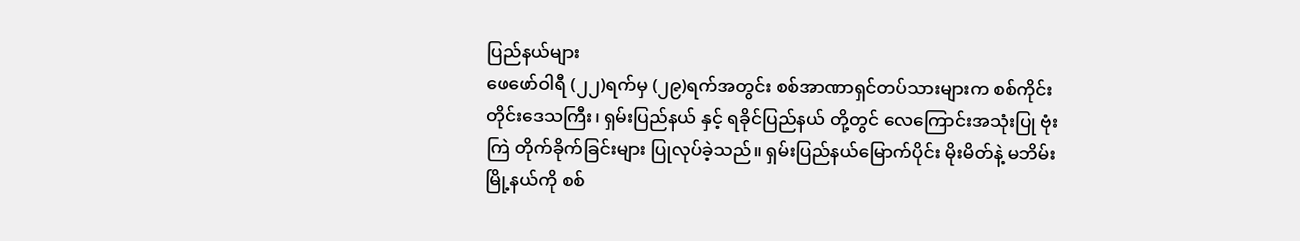ပြည်နယ်များ
ဖေဖော်ဝါရီ (၂၂)ရက်မှ (၂၉)ရက်အတွင်း စစ်အာဏာရှင်တပ်သားများက စစ်ကိုင်းတိုင်းဒေသကြီး၊ ရှမ်းပြည်နယ် နှင့် ရခိုင်ပြည်နယ် တို့တွင် လေကြောင်းအသုံးပြု ဗုံးကြဲ တိုက်ခိုက်ခြင်းများ ပြုလုပ်ခဲ့သည်။ ရှမ်းပြည်နယ်မြောက်ပိုင်း မိုးမိတ်နဲ့ မဘိမ်းမြို့နယ်ကို စစ်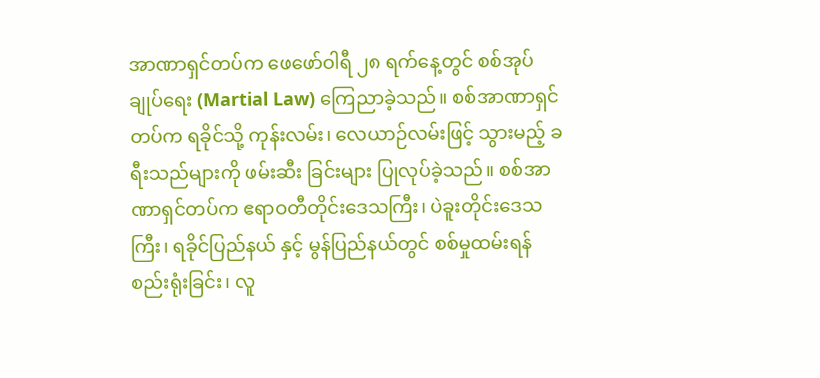အာဏာရှင်တပ်က ဖေဖော်ဝါရီ ၂၈ ရက်နေ့တွင် စစ်အုပ်ချုပ်ရေး (Martial Law) ကြေညာခဲ့သည်။ စစ်အာဏာရှင်တပ်က ရခိုင်သို့ ကုန်းလမ်း၊ လေယာဉ်လမ်းဖြင့် သွားမည့် ခရီးသည်များကို ဖမ်းဆီး ခြင်းများ ပြုလုပ်ခဲ့သည်။ စစ်အာဏာရှင်တပ်က ဧရာဝတီတိုင်းဒေသကြီး၊ ပဲခူးတိုင်းဒေသကြီး၊ ရခိုင်ပြည်နယ် နှင့် မွန်ပြည်နယ်တွင် စစ်မှုထမ်းရန် စည်းရုံးခြင်း၊ လူ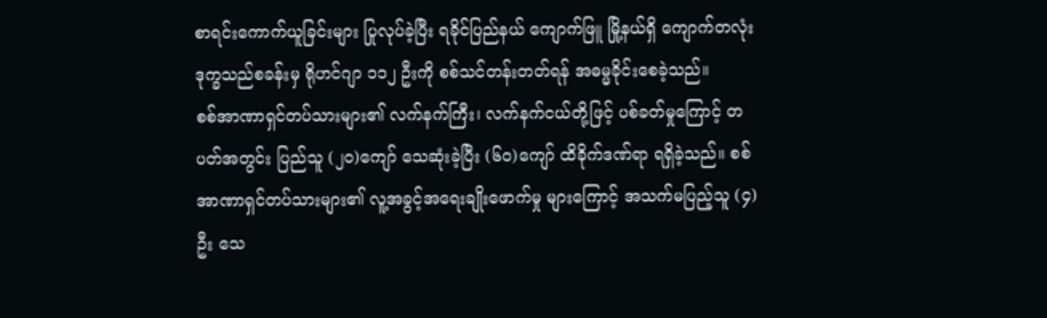စာရင်းကောက်ယူခြင်းများ ပြုလုပ်ခဲ့ပြီး ရခိုင်ပြည်နယ် ကျောက်ဖြူ မြို့နယ်ရှိ ကျောက်တလုံး ဒုက္ခသည်စခန်းမှ ရိုဟင်ဂျာ ၁၁၂ ဦးကို စစ်သင်တန်းတတ်ရန် အဓမ္မခိုင်းစေခဲ့သည်။
စစ်အာဏာရှင်တပ်သားများ၏ လက်နက်ကြီး၊ လက်နက်ငယ်တို့ဖြင့် ပစ်ခတ်မှုကြောင့် တပတ်အတွင်း ပြည်သူ (၂၀)ကျော် သေဆုံးခဲ့ပြီး (၆၀)ကျော် ထိခိုက်ဒဏ်ရာ ရရှိခဲ့သည်။ စစ်အာဏာရှင်တပ်သားများ၏ လူ့အခွင့်အရေးချိုးဖောက်မှု များကြောင့် အသက်မပြည့်သူ (၄)ဦး သေ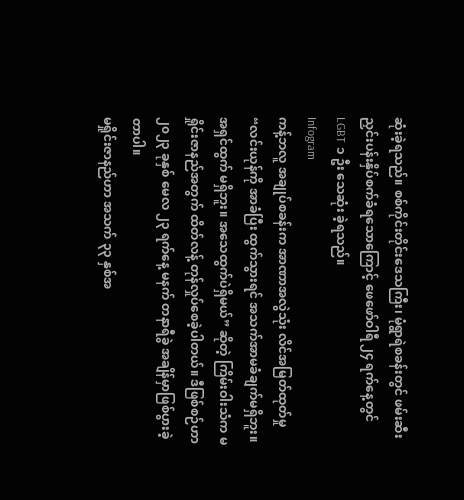ဆုံးခဲ့ရသည်။ စစ်ကိုင်းတိုင်းဒေသကြီး၊ မုံရွာရဲစခန်းတွင် ဖမ်းဆီး ညှင်းပန်းနှိပ်စက်ခံရသောကြောင့် ဖေဖော်ဝါရီ ၂၄ ရက်နေ့တွင် LGBT ၁ ဦး သေဆုံး ခဲ့ရသည်။
Infogram
ကန့်ဘလူ အချုပ်စခန်းက အာဏာအလွဲသုံး လိင်အမြတ်ထုတ်မှု
“လင်းယုန်ကို အာခံပြီး ထွက်သွားရင် အသက်အာမခံချက်မရှိဘူး။ အရှင်ထွက် မရှိဘူး။ အသေထွက်ပဲရှိမယ်” ဆိုတဲ့ ကြိမ်းဝါးသံက မရှိုင်းဇာနည်အတွက် ထိတ်လန့် တုန်လှုပ်စေခဲ့ပါတယ်။ ဒီဖြစ်စဉ်ဟာ ၂၀၂၃ ခုနှစ် မေလ ၂၃ ရက်နေ့ မနက် တနာရီခွဲ အချိန်မှာဖြစ်ပွားခဲ့တာပါ။
မရှိုင်းဇာနည်ဟာ အသက် ၃၃ နှစ်အ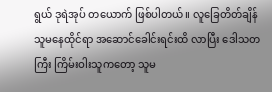ရွယ် ဒုရဲအုပ် တယောက် ဖြစ်ပါတယ်။ လူခြေတိတ်ချိန် သူမနေထိုင်ရာ အဆောင်ခေါင်းရင်းထိ လာပြီး ဒေါသတကြီး ကြိမ်းဝါးသူကတော့ သူမ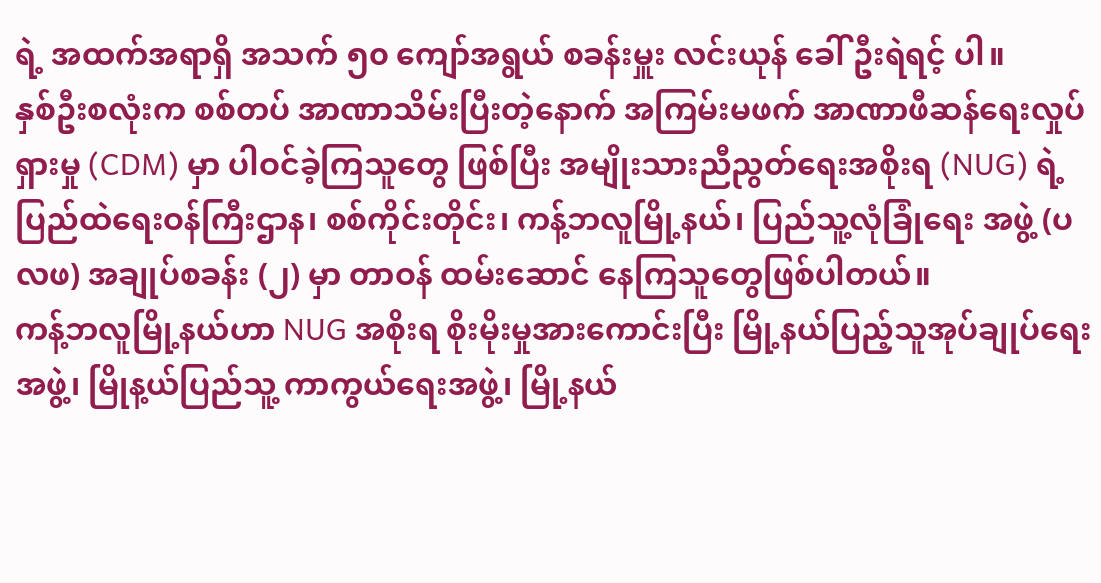ရဲ့ အထက်အရာရှိ အသက် ၅၀ ကျော်အရွယ် စခန်းမှူး လင်းယုန် ခေါ် ဦးရဲရင့် ပါ။
နှစ်ဦးစလုံးက စစ်တပ် အာဏာသိမ်းပြီးတဲ့နောက် အကြမ်းမဖက် အာဏာဖီဆန်ရေးလှုပ်ရှားမှု (CDM) မှာ ပါဝင်ခဲ့ကြသူတွေ ဖြစ်ပြီး အမျိုးသားညီညွတ်ရေးအစိုးရ (NUG) ရဲ့ ပြည်ထဲရေးဝန်ကြီးဌာန၊ စစ်ကိုင်းတိုင်း၊ ကန့်ဘလူမြို့နယ်၊ ပြည်သူ့လုံခြုံရေး အဖွဲ့ (ပလဖ) အချုပ်စခန်း (၂) မှာ တာဝန် ထမ်းဆောင် နေကြသူတွေဖြစ်ပါတယ်။
ကန့်ဘလူမြို့နယ်ဟာ NUG အစိုးရ စိုးမိုးမှုအားကောင်းပြီး မြို့နယ်ပြည့်သူအုပ်ချုပ်ရေးအဖွဲ့၊ မြိုန့ယ်ပြည်သူ့ ကာကွယ်ရေးအဖွဲ့၊ မြို့နယ်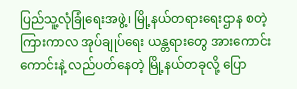ပြည်သူ့လုံခြုံရေးအဖွဲ့၊ မြို့နယ်တရားရေးဌာန စတဲ့ ကြားကာလ အုပ်ချုပ်ရေး ယန္တရားတွေ အားကောင်းကောင်းနဲ့ လည်ပတ်နေတဲ့ မြို့နယ်တခုလို့ ပြော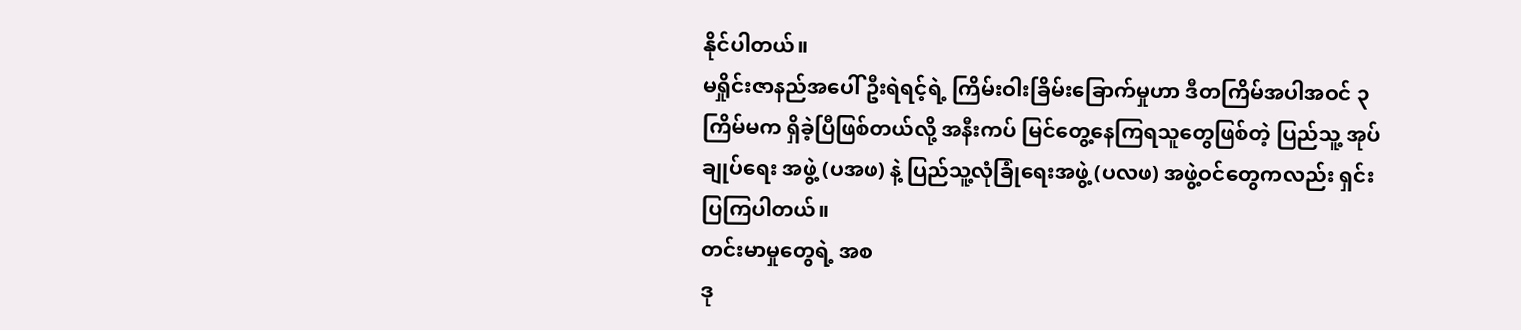နိုင်ပါတယ်။
မရှိုင်းဇာနည်အပေါ် ဦးရဲရင့်ရဲ့ ကြိမ်းဝါးခြိမ်းခြောက်မှုဟာ ဒီတကြိမ်အပါအဝင် ၃ ကြိမ်မက ရှိခဲ့ပြီဖြစ်တယ်လို့ အနီးကပ် မြင်တွေ့နေကြရသူတွေဖြစ်တဲ့ ပြည်သူ့ အုပ်ချုပ်ရေး အဖွဲ့ (ပအဖ) နဲ့ ပြည်သူ့လုံခြုံရေးအဖွဲ့ (ပလဖ) အဖွဲ့ဝင်တွေကလည်း ရှင်းပြကြပါတယ်။
တင်းမာမှုတွေရဲ့ အစ
ဒု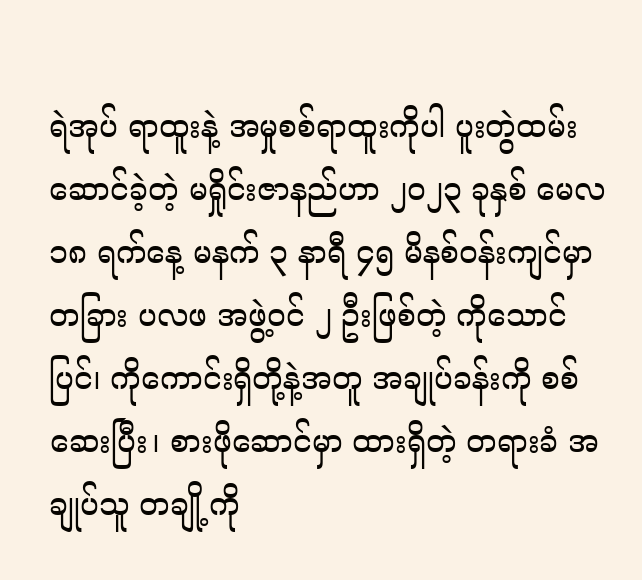ရဲအုပ် ရာထူးနဲ့ အမှုစစ်ရာထူးကိုပါ ပူးတွဲထမ်းဆောင်ခဲ့တဲ့ မရှိုင်းဇာနည်ဟာ ၂၀၂၃ ခုနှစ် မေလ ၁၈ ရက်နေ့ မနက် ၃ နာရီ ၄၅ မိနစ်ဝန်းကျင်မှာ တခြား ပလဖ အဖွဲ့ဝင် ၂ ဦးဖြစ်တဲ့ ကိုသောင်ပြင်၊ ကိုကောင်းရှိတို့နဲ့အတူ အချုပ်ခန်းကို စစ်ဆေးပြီး၊ စားဖိုဆောင်မှာ ထားရှိတဲ့ တရားခံ အချုပ်သူ တချို့ကို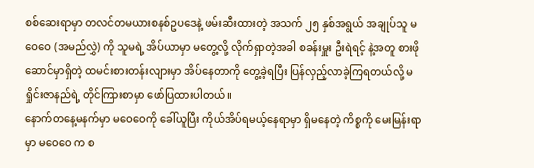စစ်ဆေးရာမှာ တလင်တမယားစနစ်ဥပဒေနဲ့ ဖမ်းဆီးထားတဲ့ အသက် ၂၅ နှစ်အရွယ် အချုပ်သူ မဝေဝေ (အမည်လွှဲ) ကို သူမရဲ့ အိပ်ယာမှာ မတွေ့လို့ လိုက်ရှာတဲ့အခါ စခန်းမှူး ဦးရဲရင့် နဲ့အတူ စားဖိုဆောင်မှာရှိတဲ့ ထမင်းစားတန်းလျားမှာ အိပ်နေတာကို တွေ့ခဲ့ရပြီး ပြန်လှည့်လာခဲ့ကြရတယ်လို့ မရှိုင်းဇာနည်ရဲ့ တိုင်ကြားစာမှာ ဖော်ပြထားပါတယ်။
နောက်တနေ့မနက်မှာ မဝေဝေကို ခေါ်ယူပြီး ကိုယ်အိပ်ရမယ့်နေရာမှာ ရှိမနေတဲ့ ကိစ္စကို မေးမြန်းရာမှာ မဝေဝေ က စ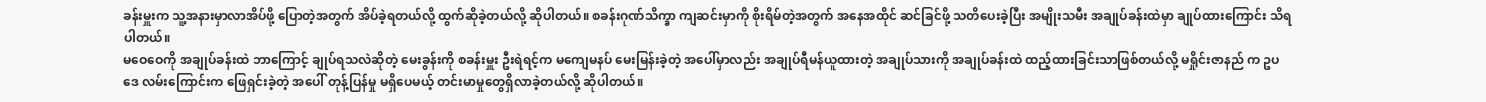ခန်းမှူးက သူ့အနားမှာလာအိပ်ဖို့ ပြောတဲ့အတွက် အိပ်ခဲ့ရတယ်လို့ ထွက်ဆိုခဲ့တယ်လို့ ဆိုပါတယ်။ စခန်းဂုဏ်သိက္ခာ ကျဆင်းမှာကို စိုးရိမ်တဲ့အတွက် အနေအထိုင် ဆင်ခြင်ဖို့ သတိပေးခဲ့ပြီး အမျိုးသမီး အချုပ်ခန်းထဲမှာ ချုပ်ထားကြောင်း သိရပါတယ်။
မဝေဝေကို အချုပ်ခန်းထဲ ဘာကြောင့် ချုပ်ရသလဲဆိုတဲ့ မေးခွန်းကို စခန်းမှူး ဦးရဲရင့်က မကျေမနပ် မေးမြန်းခဲ့တဲ့ အပေါ်မှာလည်း အချုပ်ရီမန်ယူထားတဲ့ အချုပ်သားကို အချုပ်ခန်းထဲ ထည့်ထားခြင်းသာဖြစ်တယ်လို့ မရှိုင်းဇာနည် က ဥပဒေ လမ်းကြောင်းက ဖြေရှင်းခဲ့တဲ့ အပေါ် တုန့်ပြန်မှု မရှိပေမယ့် တင်းမာမှုတွေရှိလာခဲ့တယ်လို့ ဆိုပါတယ်။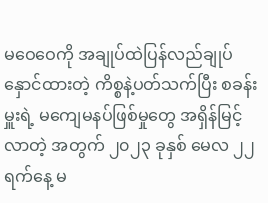မဝေဝေကို အချုပ်ထဲပြန်လည်ချုပ်နှောင်ထားတဲ့ ကိစ္စနဲ့ပတ်သက်ပြီး စခန်းမှူးရဲ့ မကျေမနပ်ဖြစ်မှုတွေ အရှိန်မြင့်လာတဲ့ အတွက် ၂၀၂၃ ခုနှစ် မေလ ၂၂ ရက်နေ့ မ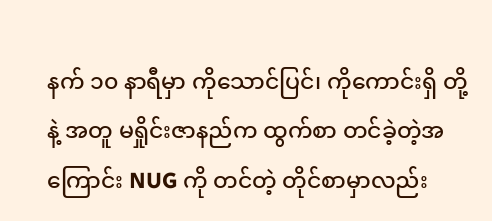နက် ၁၀ နာရီမှာ ကိုသောင်ပြင်၊ ကိုကောင်းရှိ တို့နဲ့ အတူ မရှိုင်းဇာနည်က ထွက်စာ တင်ခဲ့တဲ့အကြောင်း NUG ကို တင်တဲ့ တိုင်စာမှာလည်း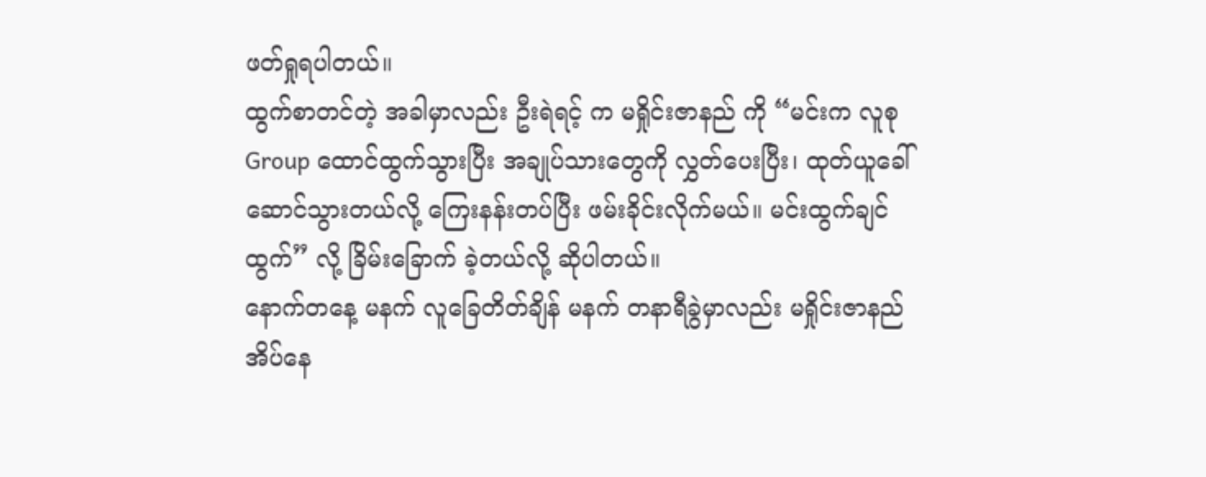ဖတ်ရှုရပါတယ်။
ထွက်စာတင်တဲ့ အခါမှာလည်း ဦးရဲရင့် က မရှိုင်းဇာနည် ကို “မင်းက လူစု Group ထောင်ထွက်သွားပြီး အချုပ်သားတွေကို လွှတ်ပေးပြီး၊ ထုတ်ယူခေါ်ဆောင်သွားတယ်လို့ ကြေးနန်းတပ်ပြီး ဖမ်းခိုင်းလိုက်မယ်။ မင်းထွက်ချင်ထွက်” လို့ ခြိမ်းခြောက် ခဲ့တယ်လို့ ဆိုပါတယ်။
နောက်တနေ့ မနက် လူခြေတိတ်ချိန် မနက် တနာရီခွဲမှာလည်း မရှိုင်းဇာနည် အိပ်နေ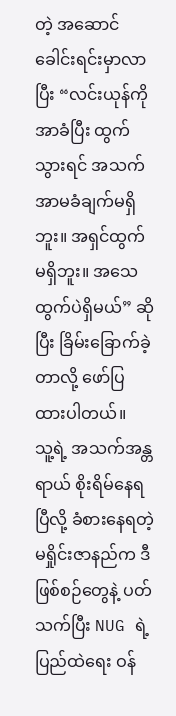တဲ့ အဆောင်ခေါင်းရင်းမှာလာပြီး “လင်းယုန်ကို အာခံပြီး ထွက်သွားရင် အသက်အာမခံချက်မရှိဘူး။ အရှင်ထွက် မရှိဘူး။ အသေထွက်ပဲရှိမယ်” ဆိုပြီး ခြိမ်းခြောက်ခဲ့တာလို့ ဖော်ပြထားပါတယ်။
သူ့ရဲ့ အသက်အန္တရာယ် စိုးရိမ်နေရပြီလို့ ခံစားနေရတဲ့ မရှိုင်းဇာနည်က ဒီဖြစ်စဉ်တွေနဲ့ ပတ်သက်ပြီး NUG ရဲ့ ပြည်ထဲရေး ဝန်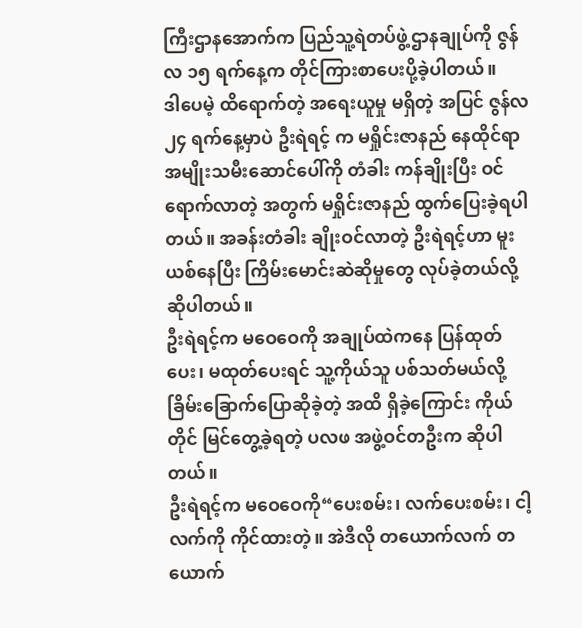ကြီးဌာနအောက်က ပြည်သူ့ရဲတပ်ဖွဲ့ဌာနချုပ်ကို ဇွန်လ ၁၅ ရက်နေ့က တိုင်ကြားစာပေးပို့ခဲ့ပါတယ်။
ဒါပေမဲ့ ထိရောက်တဲ့ အရေးယူမှု မရှိတဲ့ အပြင် ဇွန်လ ၂၄ ရက်နေ့မှာပဲ ဦးရဲရင့် က မရှိုင်းဇာနည် နေထိုင်ရာ အမျိုးသမီးဆောင်ပေါ်ကို တံခါး ကန်ချိုးပြီး ဝင်ရောက်လာတဲ့ အတွက် မရှိုင်းဇာနည် ထွက်ပြေးခဲ့ရပါတယ်။ အခန်းတံခါး ချိုးဝင်လာတဲ့ ဦးရဲရင့်ဟာ မူးယစ်နေပြီး ကြိမ်းမောင်းဆဲဆိုမှုတွေ လုပ်ခဲ့တယ်လို့ ဆိုပါတယ်။
ဦးရဲရင့်က မဝေဝေကို အချုပ်ထဲကနေ ပြန်ထုတ်ပေး၊ မထုတ်ပေးရင် သူ့ကိုယ်သူ ပစ်သတ်မယ်လို့ ခြိမ်းခြောက်ပြောဆိုခဲ့တဲ့ အထိ ရှိခဲ့ကြောင်း ကိုယ်တိုင် မြင်တွေ့ခဲ့ရတဲ့ ပလဖ အဖွဲ့ဝင်တဦးက ဆိုပါတယ်။
ဦးရဲရင့်က မဝေဝေကို“ပေးစမ်း၊ လက်ပေးစမ်း၊ ငါ့လက်ကို ကိုင်ထားတဲ့။ အဲဒီလို တယောက်လက် တယောက်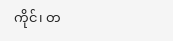ကိုင်၊ တ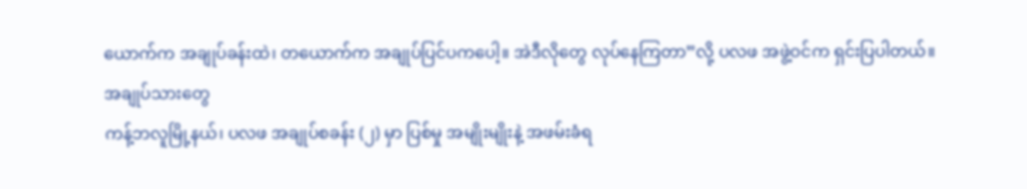ယောက်က အချုပ်ခန်းထဲ၊ တယောက်က အချုပ်ပြင်ပကပေါ့။ အဲဒီလိုတွေ လုပ်နေကြတာ”လို့ ပလဖ အဖွဲ့ဝင်က ရှင်းပြပါတယ်။
အချုပ်သားတွေ
ကန့်ဘလူမြို့နယ်၊ ပလဖ အချုပ်စခန်း (၂) မှာ ပြစ်မှု အမျိုးမျိုးနဲ့ အဖမ်းခံရ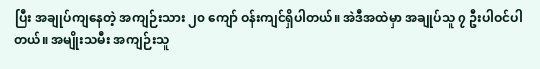ပြီး အချုပ်ကျနေတဲ့ အကျဉ်းသား ၂၀ ကျော် ဝန်းကျင်ရှိပါတယ်။ အဲဒီအထဲမှာ အချုပ်သူ ၇ ဦးပါဝင်ပါတယ်။ အမျိုးသမီး အကျဉ်းသူ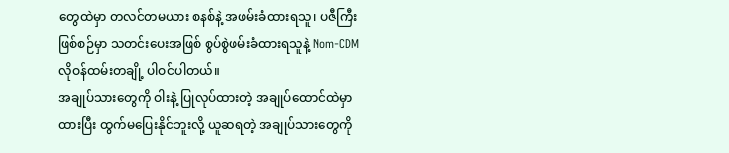တွေထဲမှာ တလင်တမယား စနစ်နဲ့ အဖမ်းခံထားရသူ၊ ပဇီကြီး ဖြစ်စဉ်မှာ သတင်းပေးအဖြစ် စွပ်စွဲဖမ်းခံထားရသူနဲ့ Nom-CDM လိုဝန်ထမ်းတချို့ ပါဝင်ပါတယ်။
အချုပ်သားတွေကို ဝါးနဲ့ ပြုလုပ်ထားတဲ့ အချုပ်ထောင်ထဲမှာထားပြီး ထွက်မပြေးနိုင်ဘူးလို့ ယူဆရတဲ့ အချုပ်သားတွေကို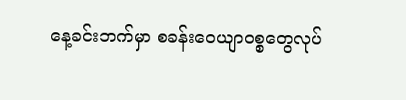နေ့ခင်းဘက်မှာ စခန်းဝေယျာဝစ္စတွေလုပ်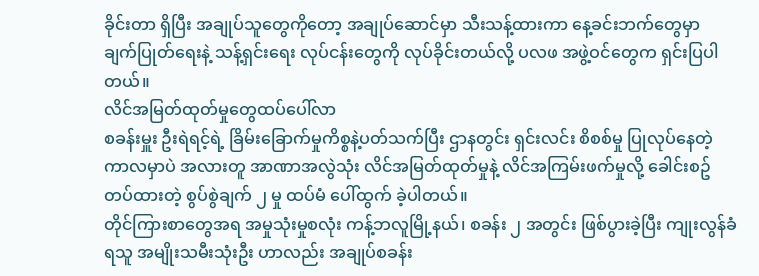ခိုင်းတာ ရှိပြီး အချုပ်သူတွေကိုတော့ အချုပ်ဆောင်မှာ သီးသန့်ထားကာ နေ့ခင်းဘက်တွေမှာ ချက်ပြုတ်ရေးနဲ့ သန့်ရှင်းရေး လုပ်ငန်းတွေကို လုပ်ခိုင်းတယ်လို့ ပလဖ အဖွဲ့ဝင်တွေက ရှင်းပြပါတယ်။
လိင်အမြတ်ထုတ်မှုတွေထပ်ပေါ်လာ
စခန်းမှူး ဦးရဲရင့်ရဲ့ ခြိမ်းခြောက်မှုကိစ္စနဲ့ပတ်သက်ပြီး ဌာနတွင်း ရှင်းလင်း စိစစ်မှု ပြုလုပ်နေတဲ့ ကာလမှာပဲ အလားတူ အာဏာအလွဲသုံး လိင်အမြတ်ထုတ်မှုနဲ့ လိင်အကြမ်းဖက်မှုလို့ ခေါင်းစဥ်တပ်ထားတဲ့ စွပ်စွဲချက် ၂ မှု ထပ်မံ ပေါ်ထွက် ခဲ့ပါတယ်။
တိုင်ကြားစာတွေအရ အမှုသုံးမှုစလုံး ကန့်ဘလူမြို့နယ်၊ စခန်း ၂ အတွင်း ဖြစ်ပွားခဲ့ပြီး ကျုးလွန်ခံရသူ အမျိုးသမီးသုံးဦး ဟာလည်း အချုပ်စခန်း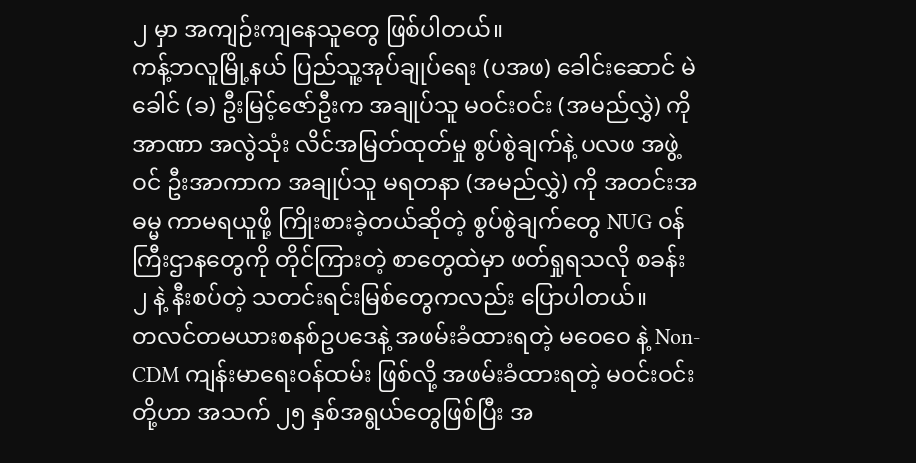၂ မှာ အကျဉ်းကျနေသူတွေ ဖြစ်ပါတယ်။
ကန့်ဘလူမြို့နယ် ပြည်သူ့အုပ်ချုပ်ရေး (ပအဖ) ခေါင်းဆောင် မဲခေါင် (ခ) ဦးမြင့်ဇော်ဦးက အချုပ်သူ မဝင်းဝင်း (အမည်လွှဲ) ကို အာဏာ အလွဲသုံး လိင်အမြတ်ထုတ်မှု စွပ်စွဲချက်နဲ့ ပလဖ အဖွဲ့ဝင် ဦးအာကာက အချုပ်သူ မရတနာ (အမည်လွှဲ) ကို အတင်းအဓမ္မ ကာမရယူဖို့ ကြိုးစားခဲ့တယ်ဆိုတဲ့ စွပ်စွဲချက်တွေ NUG ဝန်ကြီးဌာနတွေကို တိုင်ကြားတဲ့ စာတွေထဲမှာ ဖတ်ရှုရသလို စခန်း ၂ နဲ့ နီးစပ်တဲ့ သတင်းရင်းမြစ်တွေကလည်း ပြောပါတယ်။
တလင်တမယားစနစ်ဥပဒေနဲ့ အဖမ်းခံထားရတဲ့ မဝေဝေ နဲ့ Non-CDM ကျန်းမာရေးဝန်ထမ်း ဖြစ်လို့ အဖမ်းခံထားရတဲ့ မဝင်းဝင်းတို့ဟာ အသက် ၂၅ နှစ်အရွယ်တွေဖြစ်ပြီး အ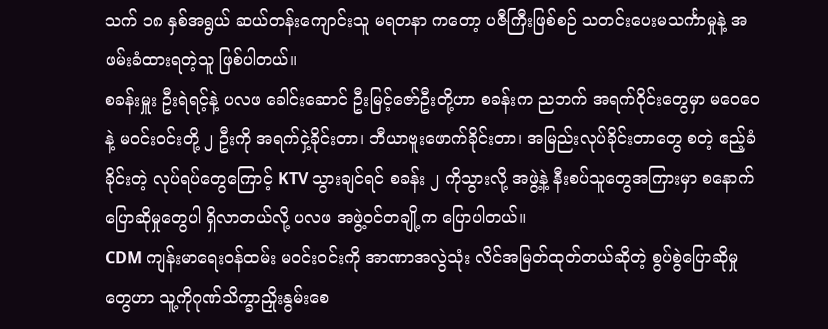သက် ၁၈ နှစ်အရွယ် ဆယ်တန်းကျောင်းသူ မရတနာ ကတော့ ပဇီကြီးဖြစ်စဉ် သတင်းပေးမသင်္ကာမှုနဲ့ အဖမ်းခံထားရတဲ့သူ ဖြစ်ပါတယ်။
စခန်းမှူး ဦးရဲရင့်နဲ့ ပလဖ ခေါင်းဆောင် ဦးမြင့်ဇော်ဦးတို့ဟာ စခန်းက ညဘက် အရက်ဝိုင်းတွေမှာ မဝေဝေနဲ့ မဝင်းဝင်းတို့ ၂ ဦးကို အရက်ငှဲ့ခိုင်းတာ၊ ဘီယာဗူးဖောက်ခိုင်းတာ၊ အမြည်းလုပ်ခိုင်းတာတွေ စတဲ့ ဧည့်ခံခိုင်းတဲ့ လုပ်ရပ်တွေကြောင့် KTV သွားချင်ရင် စခန်း ၂ ကိုသွားလို့ အဖွဲ့နဲ့ နီးစပ်သူတွေအကြားမှာ စနောက်ပြောဆိုမှုတွေပါ ရှိလာတယ်လို့ ပလဖ အဖွဲ့ဝင်တချို့က ပြောပါတယ်။
CDM ကျန်းမာရေးဝန်ထမ်း မဝင်းဝင်းကို အာဏာအလွဲသုံး လိင်အမြတ်ထုတ်တယ်ဆိုတဲ့ စွပ်စွဲပြောဆိုမှုတွေဟာ သူ့ကိုဂုဏ်သိက္ခာညှိုးနွမ်းစေ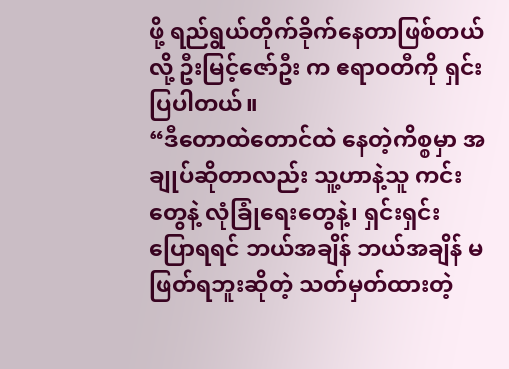ဖို့ ရည်ရွယ်တိုက်ခိုက်နေတာဖြစ်တယ်လို့ ဦးမြင့်ဇော်ဦး က ဧရာဝတီကို ရှင်းပြပါတယ်။
“ဒီတောထဲတောင်ထဲ နေတဲ့ကိစ္စမှာ အချုပ်ဆိုတာလည်း သူ့ဟာနဲ့သူ ကင်းတွေနဲ့ လုံခြုံရေးတွေနဲ့၊ ရှင်းရှင်းပြောရရင် ဘယ်အချိန် ဘယ်အချိန် မဖြတ်ရဘူးဆိုတဲ့ သတ်မှတ်ထားတဲ့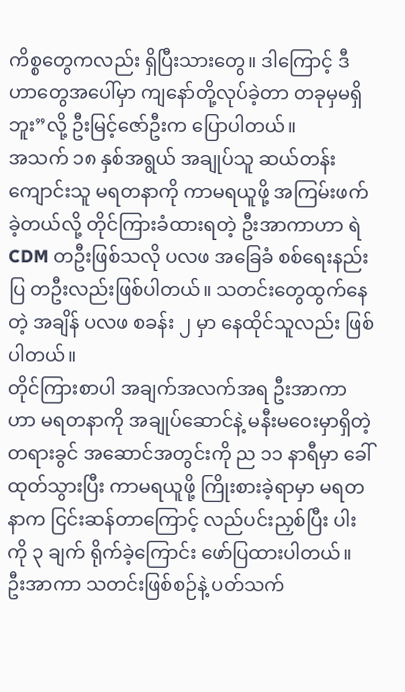ကိစ္စတွေကလည်း ရှိပြီးသားတွေ။ ဒါကြောင့် ဒီဟာတွေအပေါ်မှာ ကျနော်တို့လုပ်ခဲ့တာ တခုမှမရှိဘူး”လို့ ဦးမြင့်ဇော်ဦးက ပြောပါတယ်။
အသက် ၁၈ နှစ်အရွယ် အချုပ်သူ ဆယ်တန်းကျောင်းသူ မရတနာကို ကာမရယူဖို့ အကြမ်းဖက်ခဲ့တယ်လို့ တိုင်ကြားခံထားရတဲ့ ဦးအာကာဟာ ရဲ CDM တဦးဖြစ်သလို ပလဖ အခြေခံ စစ်ရေးနည်းပြ တဦးလည်းဖြစ်ပါတယ်။ သတင်းတွေထွက်နေတဲ့ အချိန် ပလဖ စခန်း ၂ မှာ နေထိုင်သူလည်း ဖြစ်ပါတယ်။
တိုင်ကြားစာပါ အချက်အလက်အရ ဦးအာကာဟာ မရတနာကို အချုပ်ဆောင်နဲ့ မနီးမဝေးမှာရှိတဲ့ တရားခွင် အဆောင်အတွင်းကို ည ၁၁ နာရီမှာ ခေါ်ထုတ်သွားပြီး ကာမရယူဖို့ ကြိုးစားခဲ့ရာမှာ မရတနာက ငြင်းဆန်တာကြောင့် လည်ပင်းညှစ်ပြီး ပါးကို ၃ ချက် ရိုက်ခဲ့ကြောင်း ဖော်ပြထားပါတယ်။
ဦးအာကာ သတင်းဖြစ်စဉ်နဲ့ ပတ်သက်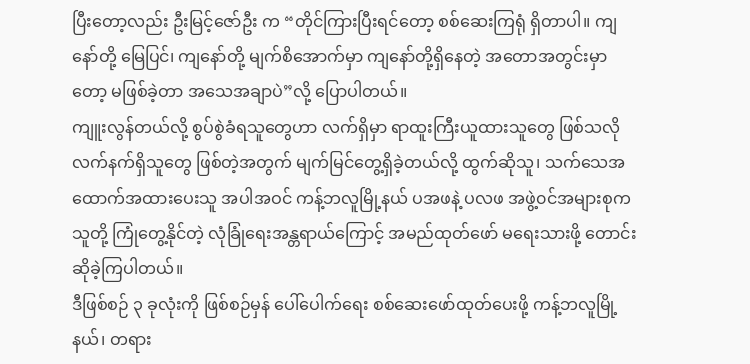ပြီးတော့လည်း ဦးမြင့်ဇော်ဦး က “တိုင်ကြားပြီးရင်တော့ စစ်ဆေးကြရုံ ရှိတာပါ။ ကျနော်တို့ မြေပြင်၊ ကျနော်တို့ မျက်စိအောက်မှာ ကျနော်တို့ရှိနေတဲ့ အတောအတွင်းမှာတော့ မဖြစ်ခဲ့တာ အသေအချာပဲ”လို့ ပြောပါတယ်။
ကျူးလွန်တယ်လို့ စွပ်စွဲခံရသူတွေဟာ လက်ရှိမှာ ရာထူးကြီးယူထားသူတွေ ဖြစ်သလို လက်နက်ရှိသူတွေ ဖြစ်တဲ့အတွက် မျက်မြင်တွေ့ရှိခဲ့တယ်လို့ ထွက်ဆိုသူ၊ သက်သေအထောက်အထားပေးသူ အပါအဝင် ကန့်ဘလူမြို့နယ် ပအဖနဲ့ ပလဖ အဖွဲ့၀င်အများစုက သူတို့ ကြုံတွေ့နိုင်တဲ့ လုံခြုံရေးအန္တရာယ်ကြောင့် အမည်ထုတ်ဖော် မရေးသားဖို့ တောင်းဆိုခဲ့ကြပါတယ်။
ဒီဖြစ်စဉ် ၃ ခုလုံးကို ဖြစ်စဉ်မှန် ပေါ်ပေါက်ရေး စစ်ဆေးဖော်ထုတ်ပေးဖို့ ကန့်ဘလူမြို့နယ်၊ တရား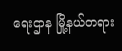ရေးဌာန မြို့နယ်တရား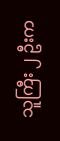သူကြီး ၂ ဦးက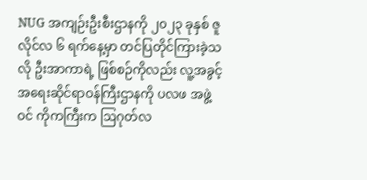NUG အကျဉ်းဦးစီးဌာနကို ၂၀၂၃ ခုနှစ် ဇူလိုင်လ ၆ ရက်နေ့မှာ တင်ပြတိုင်ကြားခဲ့သလို ဦးအာကာရဲ့ ဖြစ်စဉ်ကိုလည်း လူ့အခွင့်အရေးဆိုင်ရာဝန်ကြီးဌာနကို ပလဖ အဖွဲ့ဝင် ကိုကကြီးက ဩဂုတ်လ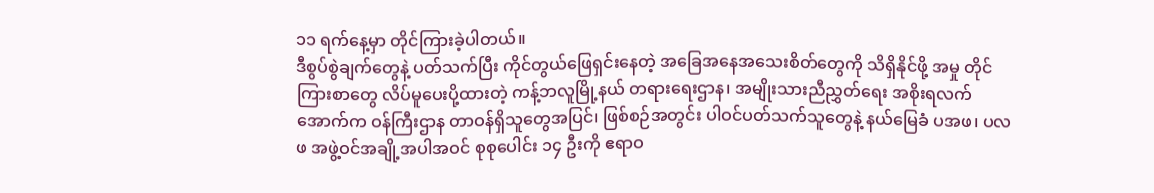၁၁ ရက်နေ့မှာ တိုင်ကြားခဲ့ပါတယ်။
ဒီစွပ်စွဲချက်တွေနဲ့ ပတ်သက်ပြီး ကိုင်တွယ်ဖြေရှင်းနေတဲ့ အခြေအနေအသေးစိတ်တွေကို သိရှိနိုင်ဖို့ အမှု တိုင်ကြားစာတွေ လိပ်မူပေးပို့ထားတဲ့ ကန့်ဘလူမြို့နယ် တရားရေးဌာန၊ အမျိုးသားညီညွှတ်ရေး အစိုးရလက်အောက်က ဝန်ကြီးဌာန တာဝန်ရှိသူတွေအပြင်၊ ဖြစ်စဉ်အတွင်း ပါဝင်ပတ်သက်သူတွေနဲ့ နယ်မြေခံ ပအဖ၊ ပလဖ အဖွဲ့ဝင်အချို့အပါအဝင် စုစုပေါင်း ၁၄ ဦးကို ဧရာဝ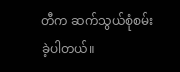တီက ဆက်သွယ်စုံစမ်းခဲ့ပါတယ်။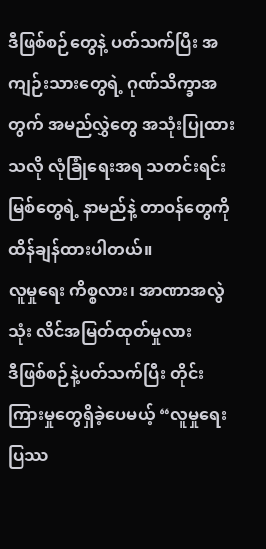ဒီဖြစ်စဉ်တွေနဲ့ ပတ်သက်ပြီး အကျဉ်းသားတွေရဲ့ ဂုဏ်သိက္ခာအတွက် အမည်လွှဲတွေ အသုံးပြုထားသလို လုံခြုံရေးအရ သတင်းရင်းမြစ်တွေရဲ့ နာမည်နဲ့ တာဝန်တွေကို ထိန်ချန်ထားပါတယ်။
လူမှုရေး ကိစ္စလား၊ အာဏာအလွဲသုံး လိင်အမြတ်ထုတ်မှုလား
ဒီဖြစ်စဉ်နဲ့ပတ်သက်ပြီး တိုင်းကြားမှုတွေရှိခဲ့ပေမယ့် “လူမှုရေးပြဿ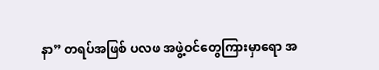နာ” တရပ်အဖြစ် ပလဖ အဖွဲ့ဝင်တွေကြားမှာရော အ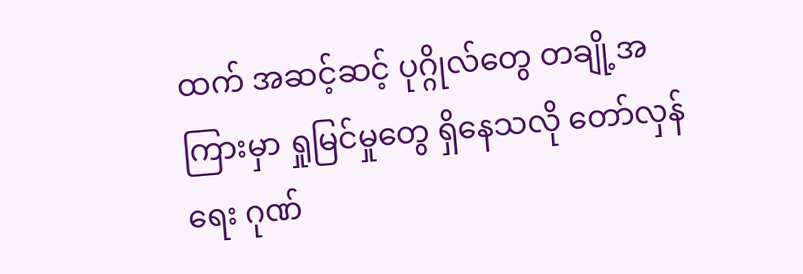ထက် အဆင့်ဆင့် ပုဂ္ဂိုလ်တွေ တချို့အကြားမှာ ရှုမြင်မှုတွေ ရှိနေသလို တော်လှန်ရေး ဂုဏ်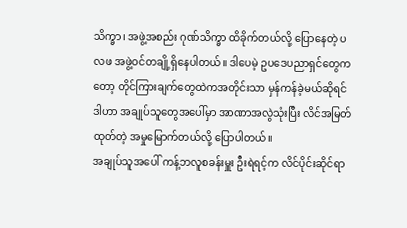သိက္ခာ၊ အဖွဲ့အစည်း ဂုဏ်သိက္ခာ ထိခိုက်တယ်လို့ ပြောနေတဲ့ ပလဖ အဖွဲ့ဝင်တချို့ရှိနေပါတယ်။ ဒါပေမဲ့ ဥပဒေပညာရှင်တွေကတော့ တိုင်ကြားချက်တွေထဲကအတိုင်းသာ မှန်ကန်ခဲ့မယ်ဆိုရင် ဒါဟာ အချုပ်သူတွေအပေါ်မှာ အာဏာအလွဲသုံးပြီး လိင်အမြတ်ထုတ်တဲ့ အမှုမြောက်တယ်လို့ ပြောပါတယ်။
အချုပ်သူအပေါ် ကန့်ဘလူစခန်းမှူး ဦးရဲရင့်က လိင်ပိုင်းဆိုင်ရာ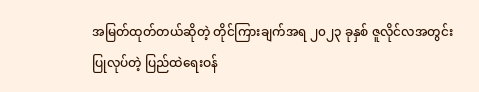အမြတ်ထုတ်တယ်ဆိုတဲ့ တိုင်ကြားချက်အရ ၂၀၂၃ ခုနှစ် ဇူလိုင်လအတွင်း ပြုလုပ်တဲ့ ပြည်ထဲရေးဝန်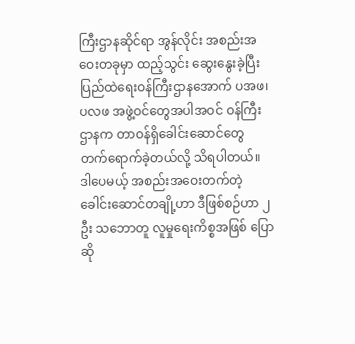ကြီးဌာနဆိုင်ရာ အွန်လိုင်း အစည်းအဝေးတခုမှာ ထည့်သွင်း ဆွေးနွေးခဲ့ပြီး ပြည်ထဲရေးဝန်ကြီးဌာနအောက် ပအဖ၊ ပလဖ အဖွဲ့ဝင်တွေအပါအဝင် ဝန်ကြီးဌာနက တာဝန်ရှိခေါင်းဆောင်တွေ တက်ရောက်ခဲ့တယ်လို့ သိရပါတယ်။
ဒါပေမယ့် အစည်းအဝေးတက်တဲ့ ခေါင်းဆောင်တချို့ဟာ ဒီဖြစ်စဉ်ဟာ ၂ ဦး သဘောတူ လူမှုရေးကိစ္စအဖြစ် ပြောဆို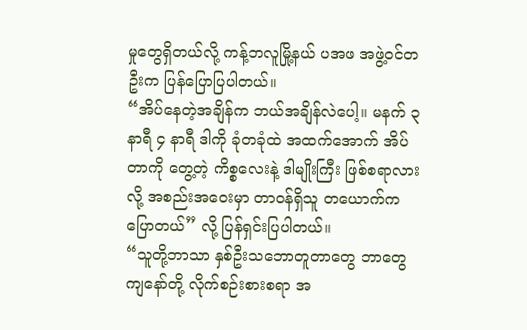မှုတွေရှိတယ်လို့ ကန့်ဘလူမြို့နယ် ပအဖ အဖွဲ့ဝင်တဦးက ပြန်ပြောပြပါတယ်။
“အိပ်နေတဲ့အချိန်က ဘယ်အချိန်လဲပေါ့။ မနက် ၃ နာရီ ၄ နာရီ ဒါကို ခုံတခုံထဲ အထက်အောက် အိပ်တာကို တွေ့တဲ့ ကိစ္စလေးနဲ့ ဒါမျိုးကြီး ဖြစ်စရာလားလို့ အစည်းအဝေးမှာ တာဝန်ရှိသူ တယောက်က ပြောတယ်” လို့ ပြန်ရှင်းပြပါတယ်။
“သူတို့ဘာသာ နှစ်ဦးသဘောတူတာတွေ ဘာတွေ ကျနော်တို့ လိုက်စဉ်းစားစရာ အ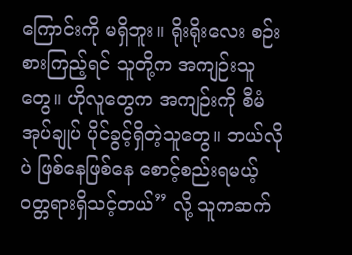ကြောင်းကို မရှိဘူး။ ရိုးရိုးလေး စဉ်းစားကြည့်ရင် သူတို့က အကျဉ်းသူတွေ။ ဟိုလူတွေက အကျဉ်းကို စီမံအုပ်ချုပ် ပိုင်ခွင့်ရှိတဲ့သူတွေ။ ဘယ်လိုပဲ ဖြစ်နေဖြစ်နေ စောင့်စည်းရမယ့် ၀တ္တရားရှိသင့်တယ်” လို့ သူကဆက်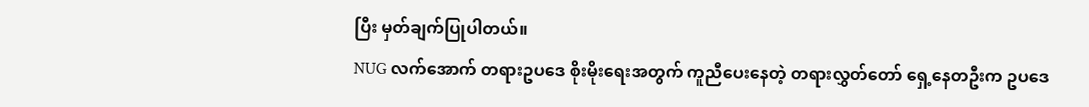ပြီး မှတ်ချက်ပြုပါတယ်။
NUG လက်အောက် တရားဥပဒေ စိုးမိုးရေးအတွက် ကူညီပေးနေတဲ့ တရားလွှတ်တော် ရှေ့နေတဦးက ဥပဒေ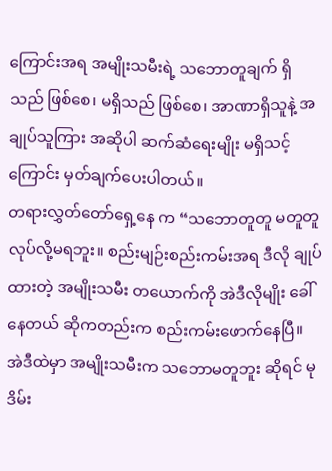ကြောင်းအရ အမျိုးသမီးရဲ့ သဘောတူချက် ရှိသည် ဖြစ်စေ၊ မရှိသည် ဖြစ်စေ၊ အာဏာရှိသူနဲ့ အချုပ်သူကြား အဆိုပါ ဆက်ဆံရေးမျိုး မရှိသင့်ကြောင်း မှတ်ချက်ပေးပါတယ်။
တရားလွှတ်တော်ရှေ့နေ က “သဘောတူတူ မတူတူ လုပ်လို့မရဘူး။ စည်းမျဉ်းစည်းကမ်းအရ ဒီလို ချုပ်ထားတဲ့ အမျိုးသမီး တယောက်ကို အဲဒီလိုမျိုး ခေါ်နေတယ် ဆိုကတည်းက စည်းကမ်းဖောက်နေပြီ။ အဲဒီထဲမှာ အမျိုးသမီးက သဘောမတူဘူး ဆိုရင် မုဒိမ်း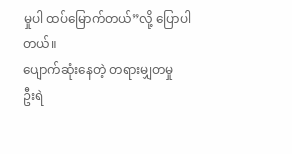မှုပါ ထပ်မြောက်တယ်”လို့ ပြောပါတယ်။
ပျောက်ဆုံးနေတဲ့ တရားမျှတမှု
ဦးရဲ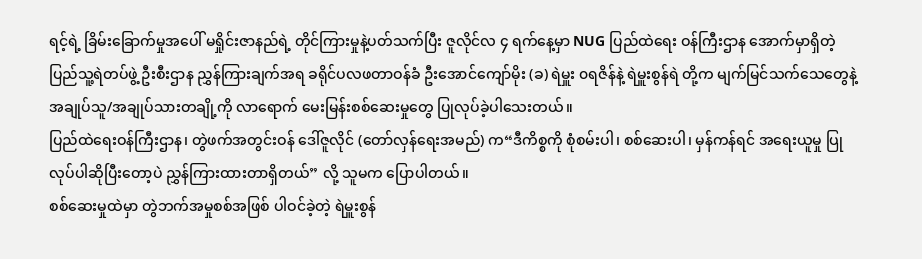ရင့်ရဲ့ ခြိမ်းခြောက်မှုအပေါ် မရှိုင်းဇာနည်ရဲ့ တိုင်ကြားမှုနဲ့ပတ်သက်ပြီး ဇူလိုင်လ ၄ ရက်နေ့မှာ NUG ပြည်ထဲရေး ဝန်ကြီးဌာန အောက်မှာရှိတဲ့ ပြည်သူ့ရဲတပ်ဖွဲ့ ဦးစီးဌာန ညွှန်ကြားချက်အရ ခရိုင်ပလဖတာဝန်ခံ ဦးအောင်ကျော်မိုး (ခ) ရဲမှူး ၀ရဇိန်နဲ့ ရဲမှူးစွန်ရဲ တို့က မျက်မြင်သက်သေတွေနဲ့ အချုပ်သူ/အချုပ်သားတချို့ကို လာရောက် မေးမြန်းစစ်ဆေးမှုတွေ ပြုလုပ်ခဲ့ပါသေးတယ်။
ပြည်ထဲရေးဝန်ကြီးဌာန၊ တွဲဖက်အတွင်းဝန် ဒေါ်ဇူလိုင် (တော်လှန်ရေးအမည်) က“ဒီကိစ္စကို စုံစမ်းပါ၊ စစ်ဆေးပါ၊ မှန်ကန်ရင် အရေးယူမှု ပြုလုပ်ပါဆိုပြီးတော့ပဲ ညွှန်ကြားထားတာရှိတယ်” လို့ သူမက ပြောပါတယ်။
စစ်ဆေးမှုထဲမှာ တွဲဘက်အမှုစစ်အဖြစ် ပါဝင်ခဲ့တဲ့ ရဲမှူးစွန်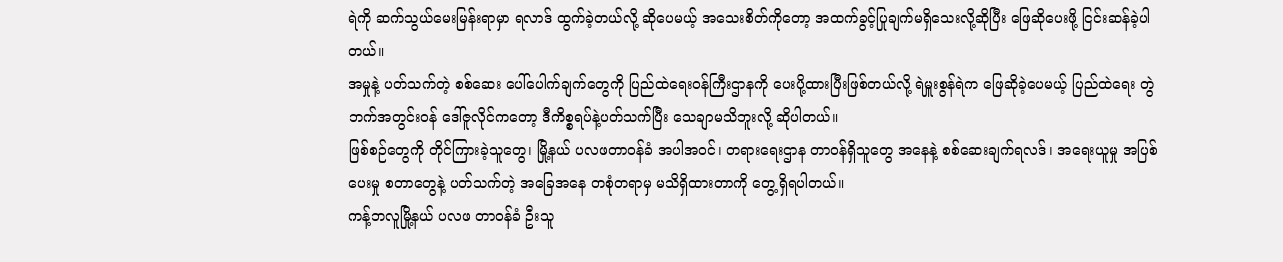ရဲကို ဆက်သွယ်မေးမြန်းရာမှာ ရလာဒ် ထွက်ခဲ့တယ်လို့ ဆိုပေမယ့် အသေးစိတ်ကိုတော့ အထက်ခွင့်ပြုချက်မရှိသေးလို့ဆိုပြီး ဖြေဆိုပေးဖို့ ငြင်းဆန်ခဲ့ပါတယ်။
အမှုနဲ့ ပတ်သက်တဲ့ စစ်ဆေး ပေါ်ပေါက်ချက်တွေကို ပြည်ထဲရေးဝန်ကြီးဌာနကို ပေးပို့ထားပြီးဖြစ်တယ်လို့ ရဲမှူးစွန်ရဲက ဖြေဆိုခဲ့ပေမယ့် ပြည်ထဲရေး တွဲဘက်အတွင်းဝန် ဒေါ်ဇူလိုင်ကတော့ ဒီကိစ္စရပ်နဲ့ပတ်သက်ပြီး သေချာမသိဘူးလို့ ဆိုပါတယ်။
ဖြစ်စဉ်တွေကို တိုင်ကြားခဲ့သူတွေ၊ မြို့နယ် ပလဖတာဝန်ခံ အပါအဝင်၊ တရားရေးဌာန တာဝန်ရှိသူတွေ အနေနဲ့ စစ်ဆေးချက်ရလဒ်၊ အရေးယူမှု အပြစ်ပေးမှု စတာတွေနဲ့ ပတ်သက်တဲ့ အခြေအနေ တစုံတရာမှ မသိရှိထားတာကို တွေ့ရှိရပါတယ်။
ကန့်ဘလူမြို့နယ် ပလဖ တာဝန်ခံ ဦးသူ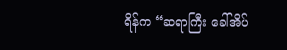ရိန်က “ဆရာကြီး ခေါ်အိပ်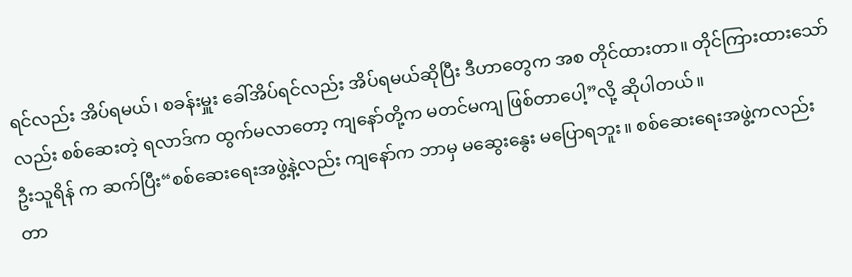ရင်လည်း အိပ်ရမယ်၊ စခန်းမှူး ခေါ်အိပ်ရင်လည်း အိပ်ရမယ်ဆိုပြီး ဒီဟာတွေက အစ တိုင်ထားတာ။ တိုင်ကြားထားသော်လည်း စစ်ဆေးတဲ့ ရလာဒ်က ထွက်မလာတော့ ကျနော်တို့က မတင်မကျ ဖြစ်တာပေါ့”လို့ ဆိုပါတယ်။
ဦးသူရိန် က ဆက်ပြီး“စစ်ဆေးရေးအဖွဲ့နဲ့လည်း ကျနော်က ဘာမှ မဆွေးနွေး မပြောရဘူး။ စစ်ဆေးရေးအဖွဲ့ကလည်း တာ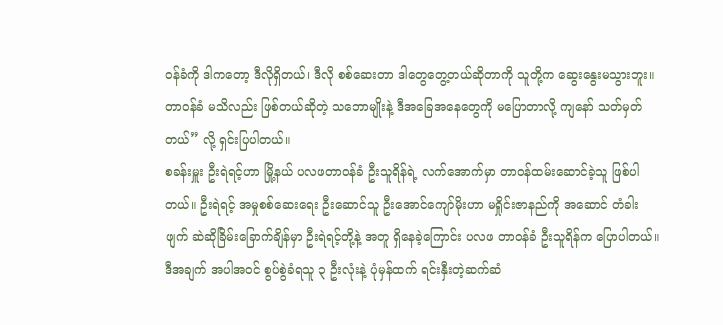ဝန်ခံကို ဒါကတော့ ဒီလိုရှိတယ်၊ ဒီလို စစ်ဆေးတာ ဒါတွေတွေ့တယ်ဆိုတာကို သူတို့က ဆွေးနွေးမသွားဘူး။ တာဝန်ခံ မသိလည်း ဖြစ်တယ်ဆိုတဲ့ သဘောမျိုးနဲ့ ဒီအခြေအနေတွေကို မပြောတာလို့ ကျနော် သတ်မှတ်တယ်” လို့ ရှင်းပြပါတယ်။
စခန်းမှူး ဦးရဲရင့်ဟာ မြို့နယ် ပလဖတာဝန်ခံ ဦးသူရိန်ရဲ့ လက်အောက်မှာ တာဝန်ထမ်းဆောင်ခဲ့သူ ဖြစ်ပါတယ်။ ဦးရဲရင့် အမှုစစ်ဆေးရေး ဦးဆောင်သူ ဦးအောင်ကျော်မိုးဟာ မရှိုင်းဇာနည်ကို အဆောင် တံခါးဖျက် ဆဲဆိုခြိမ်းခြောက်ချိန်မှာ ဦးရဲရင့်တို့နဲ့ အတူ ရှိနေခဲ့ကြောင်း ပလဖ တာဝန်ခံ ဦးသူရိန်က ပြောပါတယ်။
ဒီအချက် အပါအဝင် စွပ်စွဲခံရသူ ၃ ဦးလုံးနဲ့ ပုံမှန်ထက် ရင်းနှီးတဲ့ဆက်ဆံ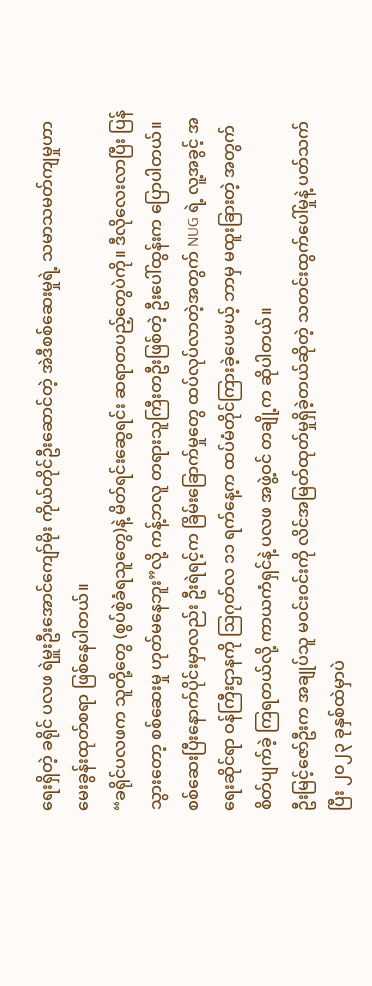ရေးရှိတဲ့ ခရိုင် ပလဖ ရဲမှူးဦးအောင်ကျော်မိုး ကိုယ်တိုင်ဦးဆောင်တဲ့ အဲဒီစစ်ဆေးမှုရဲ့ သမာသမတ်ကျမှုဟာ မေးခွန်းထုတ်စရာ ဖြစ်နေပါတယ်။
“ခရိုင်ပလဖက သူတို့တွေ (စွပ်စွဲခံရသူတွေ)နဲ့ မိတ်ရင်းဆွေရင်း ဆရာတပည့်တွေပဲကို။ ဒီလိုလေးလာပြီး ပြန်သွားတော့ စစ်ဆေးမှု ဟုတ်မနေဘူး”လို့ ကန့်ဘလူ တရားသူကြီးတဦးဖြစ်တဲ့ ဦးပေါ်ထွန်းက ပြောပါတယ်။
စစ်ဆေးပြီးနောက်ပိုင်းမှာလည်း ဦးရဲရင့်က ခြိမ်းခြောက်မှုတွေ ထပ်လုပ်လာတဲ့အတွက် NUG ရဲ့ လူ့အခွင့် အရေးဆိုင်ရာ ဝန်ကြီးဌာနကို ဩဂုတ်လ ၁၁ ရက်နေ့က ထပ်မံတိုင်ကြားခဲ့ပေမယ့် ဘာမှ မထူးခြားတဲ့ အတွက် စိတ်ပျက်ခဲ့ ကြရတယ်လို့ ကာယကံရှင်နဲ့ ပလဖ အဖွဲ့ဝင် တချို့က ဆိုပါတယ်။
ဦးမြင့်ဇော်ဦးက အချုပ်သူ မဝင်းဝင်းကို လိင်အမြတ်ထုတ်မှုရှိခဲ့တယ်ဆိုတဲ့ သတင်းထွက်ပေါ်မှုနဲ့ ပတ်သက်ပြီး ၂၀၂၃ ခုနှစ်ထဲမှာပဲ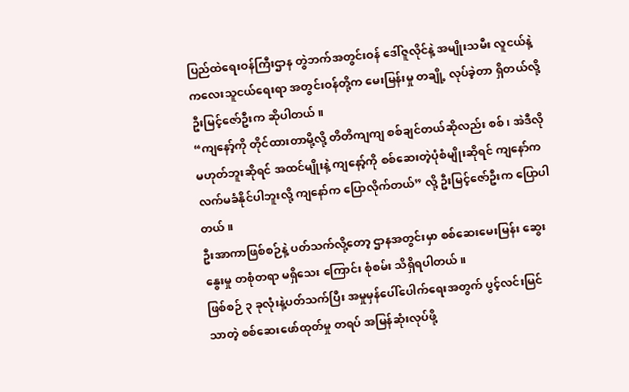ပြည်ထဲရေးဝန်ကြီးဌာန တွဲဘက်အတွင်းဝန် ဒေါ်ဇူလိုင်နဲ့ အမျိုးသမီး လူငယ်နဲ့ ကလေးသူငယ်ရေးရာ အတွင်းဝန်တို့က မေးမြန်းမှု တချို့ လုပ်ခဲ့တာ ရှိတယ်လို့ ဦးမြင့်ဇော်ဦးက ဆိုပါတယ်။
“ကျနော့်ကို တိုင်ထားတာမို့လို့ တိတိကျကျ စစ်ချင်တယ်ဆိုလည်း စစ်၊ အဲဒီလိုမဟုတ်ဘူးဆိုရင် အထင်မျိုးနဲ့ ကျနော့်ကို စစ်ဆေးတဲ့ပုံစံမျိုးဆိုရင် ကျနော်က လက်မခံနိုင်ပါဘူးလို့ ကျနော်က ပြောလိုက်တယ်” လို့ ဦးမြင့်ဇော်ဦးက ပြောပါတယ်။
ဦးအာကာဖြစ်စဉ်နဲ့ ပတ်သက်လို့တော့ ဌာနအတွင်းမှာ စစ်ဆေးမေးမြန်း ဆွေးနွေးမှု တစုံတရာ မရှိသေး ကြောင်း စုံစမ်း သိရှိရပါတယ်။
ဖြစ်စဉ် ၃ ခုလုံးနဲ့ပတ်သက်ပြီး အမှုမှန်ပေါ်ပေါက်ရေးအတွက် ပွင့်လင်းမြင်သာတဲ့ စစ်ဆေးဖော်ထုတ်မှု တရပ် အမြန်ဆုံးလုပ်ဖို့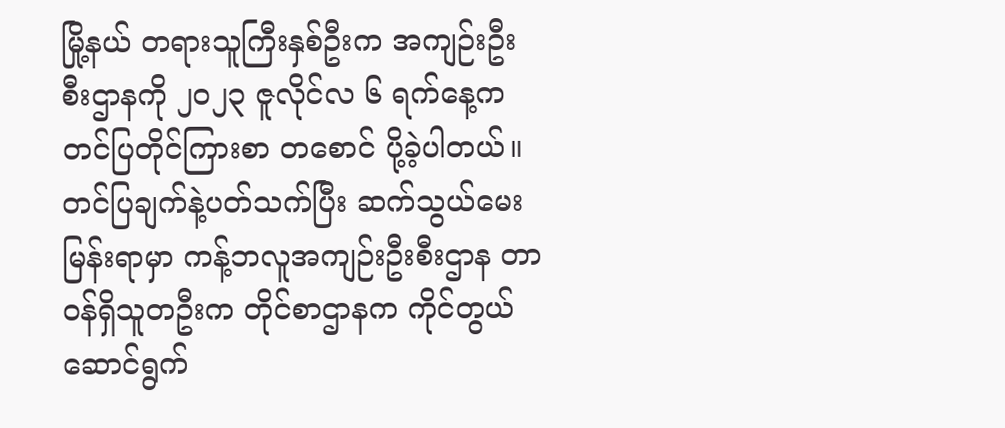မြို့နယ် တရားသူကြီးနှစ်ဦးက အကျဉ်းဦးစီးဌာနကို ၂၀၂၃ ဇူလိုင်လ ၆ ရက်နေ့က တင်ပြတိုင်ကြားစာ တစောင် ပို့ခဲ့ပါတယ်။ တင်ပြချက်နဲ့ပတ်သက်ပြီး ဆက်သွယ်မေးမြန်းရာမှာ ကန့်ဘလူအကျဉ်းဦးစီးဌာန တာဝန်ရှိသူတဦးက တိုင်စာဌာနက ကိုင်တွယ်ဆောင်ရွက်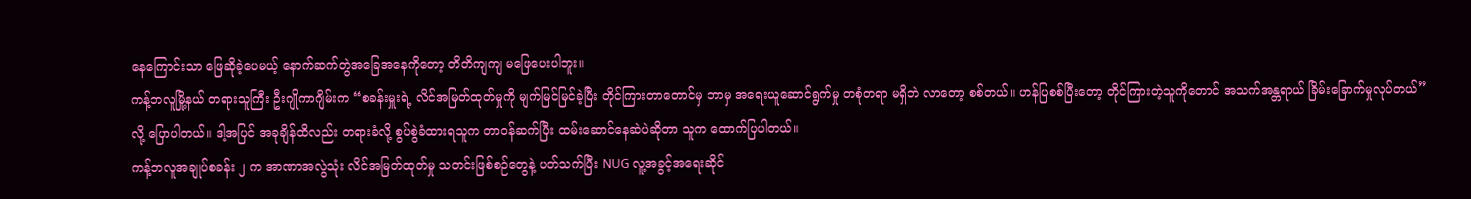နေကြောင်းသာ ဖြေဆိုခဲ့ပေမယ့် နောက်ဆက်တွဲအခြေအနေကိုတော့ တိတိကျကျ မဖြေပေးပါဘူး။
ကန့်ဘလူမြို့နယ် တရားသူကြီး ဦးဂျိုကာဂျိမ်းက “စခန်းမှူးရဲ့ လိင်အမြတ်ထုတ်မှုကို မျက်မြင်မြင်ခဲ့ပြီး တိုင်ကြားတာတောင်မှ ဘာမှ အရေးယူဆောင်ရွက်မှု တစုံတရာ မရှိဘဲ လာတော့ စစ်တယ်။ ဟန်ပြစစ်ပြီးတော့ တိုင်ကြားတဲ့သူကိုတောင် အသက်အန္တရာယ် ခြိမ်းခြောက်မှုလုပ်တယ်”လို့ ပြောပါတယ်။ ဒါ့အပြင် အခုချိန်ထိလည်း တရားခံလို့ စွပ်စွဲခံထားရသူက တာဝန်ဆက်ပြီး ထမ်းဆောင်နေဆဲပဲဆိုတာ သူက ထောက်ပြပါတယ်။
ကန့်ဘလူအချုပ်စခန်း ၂ က အာဏာအလွဲသုံး လိင်အမြတ်ထုတ်မှု သတင်းဖြစ်စဉ်တွေနဲ့ ပတ်သက်ပြီး NUG လူ့အခွင့်အရေးဆိုင်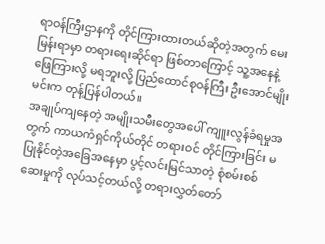ရာဝန်ကြီးဌာနကို တိုင်ကြားထားတယ်ဆိုတဲ့အတွက် မေးမြန်းရာမှာ တရားရေးဆိုင်ရာ ဖြစ်တာကြောင့် သူ့အနေနဲ့ ဖြေကြားလို့ မရဘူးလို့ ပြည်ထောင်စုဝန်ကြီး ဦးအောင်မျိုးမင်းက တုန့်ပြန်ပါတယ်။
အချုပ်ကျနေတဲ့ အမျိုးသမီးတွေအပေါ် ကျူးလွန်ခံရမှုအတွက် ကာယကံရှင်ကိုယ်တိုင် တရားဝင် တိုင်ကြားခြင်း မပြုနိုင်တဲ့အခြေအနေမှာ ပွင့်လင်းမြင်သာတဲ့ စုံစမ်းစစ်ဆေးမှုကို လုပ်သင့်တယ်လို့ တရားလွှတ်တော်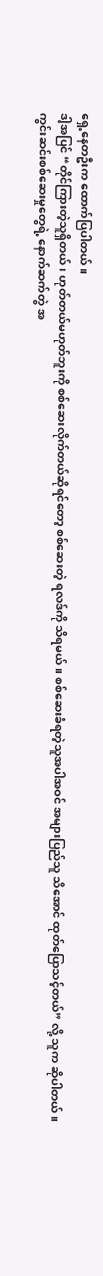ရှေ့နေတဦးက ထောက်ပြပါတယ်။
ဒါ့အပြင် “တိုင်ကြားတဲ့သူရှိတယ်၊ ဟုတ်တယ်မဟုတ်ဘူးကို စစ်ဆေးလိုက်တယ်ဆိုရင်တော့ စစ်ဆေးတဲ့ ရလဒ်ကို သိရမယ်။ စစ်ဆေးခံရတဲ့သူအပါအဝင် အများပြည်သူ သိအောင် ထုတ်ပြောသင့်တယ်” လို့ သူက ဆိုပါတယ်။
ကွင်းဆင်းစစ်ဆေးမှုတွေရဲ့ နောက်ဆက်တွဲ အ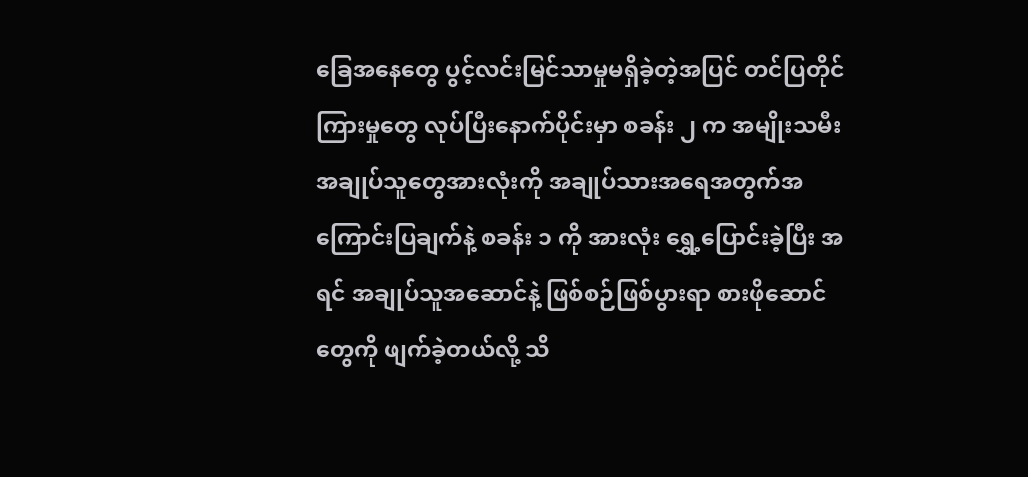ခြေအနေတွေ ပွင့်လင်းမြင်သာမှုမရှိခဲ့တဲ့အပြင် တင်ပြတိုင်ကြားမှုတွေ လုပ်ပြီးနောက်ပိုင်းမှာ စခန်း ၂ က အမျိုးသမီးအချုပ်သူတွေအားလုံးကို အချုပ်သားအရေအတွက်အကြောင်းပြချက်နဲ့ စခန်း ၁ ကို အားလုံး ရွှေ့ပြောင်းခဲ့ပြီး အရင် အချုပ်သူအဆောင်နဲ့ ဖြစ်စဉ်ဖြစ်ပွားရာ စားဖိုဆောင်တွေကို ဖျက်ခဲ့တယ်လို့ သိ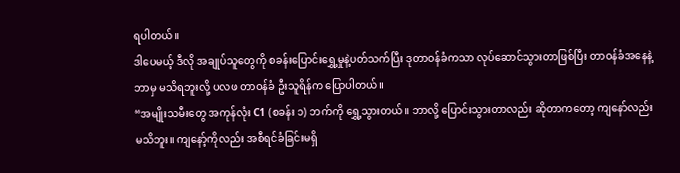ရပါတယ်။
ဒါပေမယ့် ဒီလို အချုပ်သူတွေကို စခန်းပြောင်းရွှေ့မှုနဲ့ပတ်သက်ပြီး ဒုတာဝန်ခံကသာ လုပ်ဆောင်သွားတာဖြစ်ပြီး တာဝန်ခံအနေနဲ့ ဘာမှ မသိရဘူးလို့ ပလဖ တာဝန်ခံ ဦးသူရိန်က ပြောပါတယ်။
“အမျိုးသမီးတွေ အကုန်လုံး C1 (စခန်း ၁) ဘက်ကို ရွှေ့သွားတယ်။ ဘာလို့ ပြောင်းသွားတာလည်း ဆိုတာကတော့ ကျနော်လည်း မသိဘူး။ ကျနော့်ကိုလည်း အစီရင်ခံခြင်းမရှိ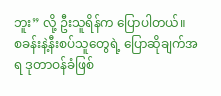ဘူး” လို့ ဦးသူရိန်က ပြောပါတယ်။
စခန်းနဲ့နီးစပ်သူတွေရဲ့ ပြောဆိုချက်အရ ဒုတာဝန်ခံဖြစ်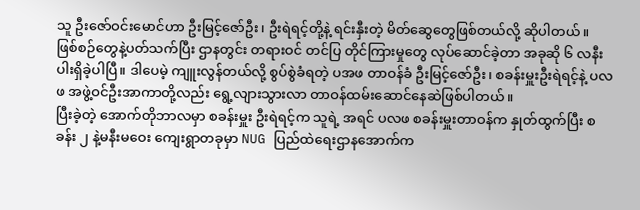သူ ဦးဇော်ဝင်းမောင်ဟာ ဦးမြင့်ဇော်ဦး၊ ဦးရဲရင့်တို့နဲ့ ရင်းနှီးတဲ့ မိတ်ဆွေတွေဖြစ်တယ်လို့ ဆိုပါတယ်။
ဖြစ်စဉ်တွေနဲ့ပတ်သက်ပြီး ဌာနတွင်း တရားဝင် တင်ပြ တိုင်ကြားမှုတွေ လုပ်ဆောင်ခဲ့တာ အခုဆို ၆ လနီးပါးရှိခဲ့ပါပြီ။ ဒါပေမဲ့ ကျူးလွန်တယ်လို့ စွပ်စွဲခံရတဲ့ ပအဖ တာဝန်ခံ ဦးမြင့်ဇော်ဦး၊ စခန်းမှူးဦးရဲရင့်နဲ့ ပလဖ အဖွဲ့ဝင်ဦးအာကာတို့လည်း ရွေ့လျားသွားလာ တာဝန်ထမ်းဆောင်နေဆဲဖြစ်ပါတယ်။
ပြီးခဲ့တဲ့ အောက်တိုဘာလမှာ စခန်းမှူး ဦးရဲရင့်က သူရဲ့ အရင် ပလဖ စခန်းမှူးတာဝန်က နှုတ်ထွက်ပြီး စခန်း ၂ နဲ့မနီးမဝေး ကျေးရွာတခုမှာ NUG ပြည်ထဲရေးဌာနအောက်က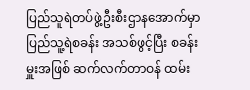ပြည်သူရဲတပ်ဖွဲ့ဦးစီးဌာနအောက်မှာ ပြည်သူ့ရဲစခန်း အသစ်ဖွင့်ပြီး စခန်းမှူးအဖြစ် ဆက်လက်တာဝန် ထမ်း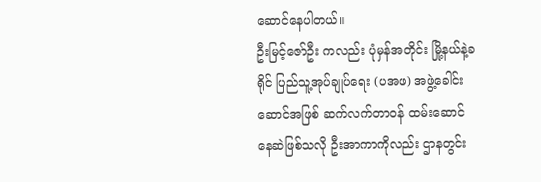ဆောင်နေပါတယ်။
ဦးမြင့်ဇော်ဦး ကလည်း ပုံမှန်အတိုင်း မြို့နယ်နဲ့ခရိုင် ပြည်သူ့အုပ်ချုပ်ရေး (ပအဖ) အဖွဲ့ခေါင်းဆောင်အဖြစ် ဆက်လက်တာဝန် ထမ်းဆောင် နေဆဲဖြစ်သလို ဦးအာကာကိုလည်း ဌာနတွင်း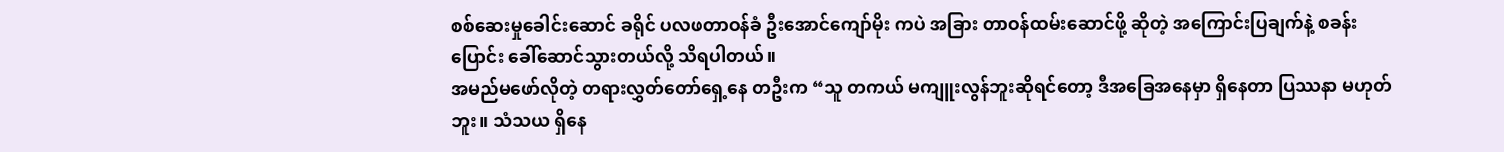စစ်ဆေးမှုခေါင်းဆောင် ခရိုင် ပလဖတာဝန်ခံ ဦးအောင်ကျော်မိုး ကပဲ အခြား တာဝန်ထမ်းဆောင်ဖို့ ဆိုတဲ့ အကြောင်းပြချက်နဲ့ စခန်းပြောင်း ခေါ်ဆောင်သွားတယ်လို့ သိရပါတယ်။
အမည်မဖော်လိုတဲ့ တရားလွှတ်တော်ရှေ့နေ တဦးက “သူ တကယ် မကျူးလွန်ဘူးဆိုရင်တော့ ဒီအခြေအနေမှာ ရှိနေတာ ပြဿနာ မဟုတ်ဘူး။ သံသယ ရှိနေ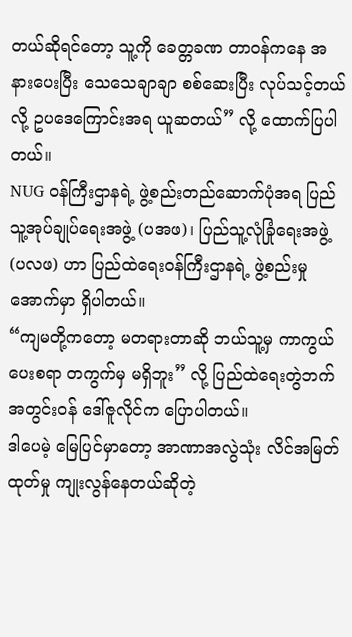တယ်ဆိုရင်တော့ သူ့ကို ခေတ္တခဏ တာဝန်ကနေ အနားပေးပြီး သေသေချာချာ စစ်ဆေးပြီး လုပ်သင့်တယ် လို့ ဥပဒေကြောင်းအရ ယူဆတယ်” လို့ ထောက်ပြပါတယ်။
NUG ဝန်ကြီးဌာနရဲ့ ဖွဲ့စည်းတည်ဆောက်ပုံအရ ပြည်သူ့အုပ်ချုပ်ရေးအဖွဲ့ (ပအဖ)၊ ပြည်သူ့လုံခြုံရေးအဖွဲ့ (ပလဖ) ဟာ ပြည်ထဲရေးဝန်ကြီးဌာနရဲ့ ဖွဲ့စည်းမှုအောက်မှာ ရှိပါတယ်။
“ကျမတို့ကတော့ မတရားတာဆို ဘယ်သူ့မှ ကာကွယ်ပေးစရာ တကွက်မှ မရှိဘူး” လို့ ပြည်ထဲရေးတွဲဘက် အတွင်းဝန် ဒေါ်ဇူလိုင်က ပြောပါတယ်။
ဒါပေမဲ့ မြေပြင်မှာတော့ အာဏာအလွဲသုံး လိင်အမြတ်ထုတ်မှု ကျုးလွန်နေတယ်ဆိုတဲ့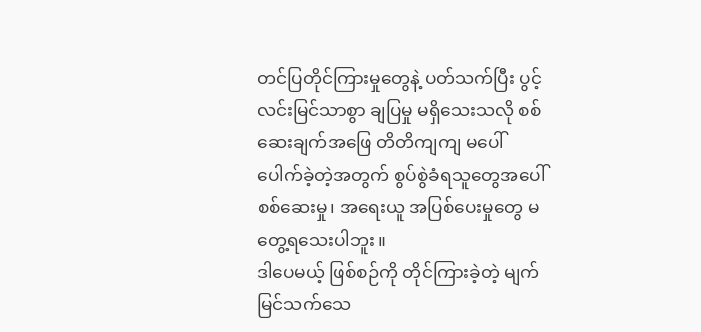တင်ပြတိုင်ကြားမှုတွေနဲ့ ပတ်သက်ပြီး ပွင့်လင်းမြင်သာစွာ ချပြမှု မရှိသေးသလို စစ်ဆေးချက်အဖြေ တိတိကျကျ မပေါ်ပေါက်ခဲ့တဲ့အတွက် စွပ်စွဲခံရသူတွေအပေါ် စစ်ဆေးမှု၊ အရေးယူ အပြစ်ပေးမှုတွေ မတွေ့ရသေးပါဘူး။
ဒါပေမယ့် ဖြစ်စဉ်ကို တိုင်ကြားခဲ့တဲ့ မျက်မြင်သက်သေ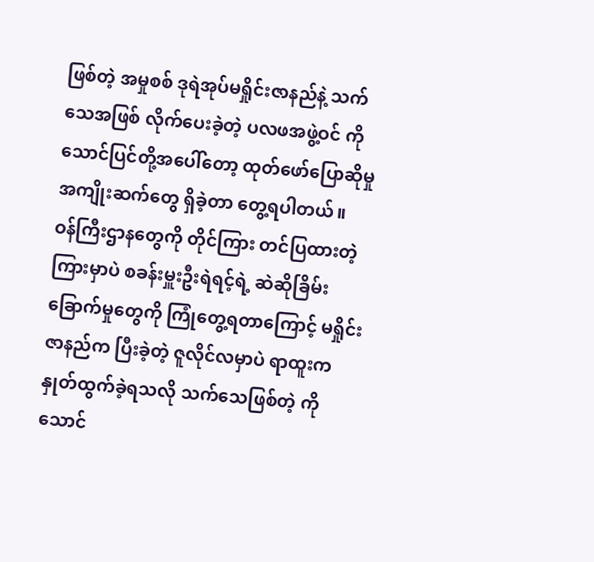ဖြစ်တဲ့ အမှုစစ် ဒုရဲအုပ်မရှိုင်းဇာနည်နဲ့ သက်သေအဖြစ် လိုက်ပေးခဲ့တဲ့ ပလဖအဖွဲ့ဝင် ကိုသောင်ပြင်တို့အပေါ်တော့ ထုတ်ဖော်ပြောဆိုမှု အကျိုးဆက်တွေ ရှိခဲ့တာ တွေ့ရပါတယ်။
ဝန်ကြီးဌာနတွေကို တိုင်ကြား တင်ပြထားတဲ့ကြားမှာပဲ စခန်းမှူးဦးရဲရင့်ရဲ့ ဆဲဆိုခြိမ်းခြောက်မှုတွေကို ကြုံတွေ့ရတာကြောင့် မရှိုင်းဇာနည်က ပြီးခဲ့တဲ့ ဇူလိုင်လမှာပဲ ရာထူးက နှုတ်ထွက်ခဲ့ရသလို သက်သေဖြစ်တဲ့ ကိုသောင်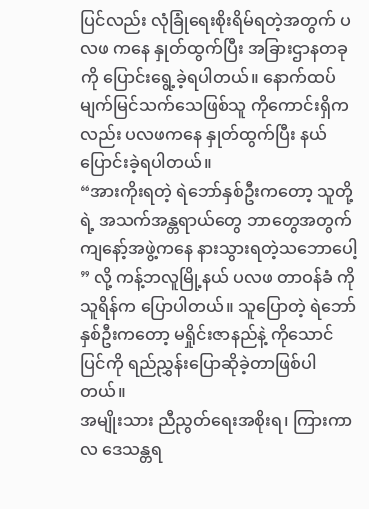ပြင်လည်း လုံခြုံရေးစိုးရိမ်ရတဲ့အတွက် ပလဖ ကနေ နှုတ်ထွက်ပြီး အခြားဌာနတခုကို ပြောင်းရွေ့ခဲ့ရပါတယ်။ နောက်ထပ် မျက်မြင်သက်သေဖြစ်သူ ကိုကောင်းရှိကလည်း ပလဖကနေ နှုတ်ထွက်ပြီး နယ်ပြောင်းခဲ့ရပါတယ်။
“အားကိုးရတဲ့ ရဲဘော်နှစ်ဦးကတော့ သူတို့ရဲ့ အသက်အန္တရာယ်တွေ ဘာတွေအတွက် ကျနော့်အဖွဲ့ကနေ နားသွားရတဲ့သဘောပေါ့ ” လို့ ကန့်ဘလူမြို့နယ် ပလဖ တာဝန်ခံ ကိုသူရိန်က ပြောပါတယ်။ သူပြောတဲ့ ရဲဘော်နှစ်ဦးကတော့ မရှိုင်းဇာနည်နဲ့ ကိုသောင်ပြင်ကို ရည်ညွှန်းပြောဆိုခဲ့တာဖြစ်ပါတယ်။
အမျိုးသား ညီညွတ်ရေးအစိုးရ၊ ကြားကာလ ဒေသန္တရ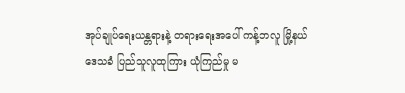အုပ်ချုပ်ရေးယန္တရားနဲ့ တရားရေးအပေါ် ကန့်ဘလူ မြို့နယ် ဒေသခံ ပြည်သူလူထုကြား ယုံကြည်မှု မ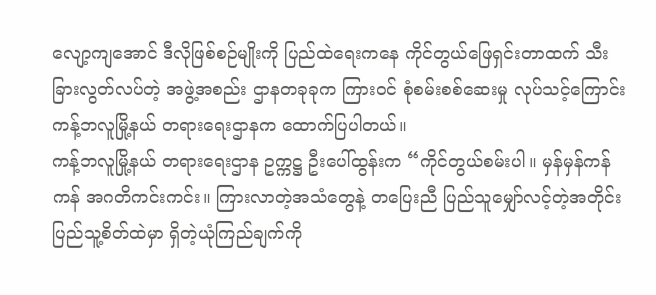လျော့ကျအောင် ဒီလိုဖြစ်စဉ်မျိုးကို ပြည်ထဲရေးကနေ ကိုင်တွယ်ဖြေရှင်းတာထက် သီးခြားလွတ်လပ်တဲ့ အဖွဲ့အစည်း ဌာနတခုခုက ကြားဝင် စုံစမ်းစစ်ဆေးမှု လုပ်သင့်ကြောင်း ကန့်ဘလူမြို့နယ် တရားရေးဌာနက ထောက်ပြပါတယ်။
ကန့်ဘလူမြို့နယ် တရားရေးဌာန ဥက္ကဋ္ဌ ဦးပေါ်ထွန်းက “ကိုင်တွယ်စမ်းပါ။ မှန်မှန်ကန်ကန် အဂတိကင်းကင်း။ ကြားလာတဲ့အသံတွေနဲ့ တပြေးညီ ပြည်သူမျှော်လင့်တဲ့အတိုင်း ပြည်သူ့စိတ်ထဲမှာ ရှိတဲ့ယုံကြည်ချက်ကို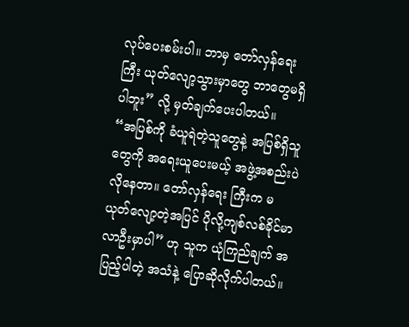လုပ်ပေးစမ်းပါ။ ဘာမှ တော်လှန်ရေးကြီး ယုတ်လျော့သွားမှာတွေ ဘာတွေမရှိပါဘူး” လို့ မှတ်ချက်ပေးပါတယ်။
“အပြစ်ကို ခံယူရဲတဲ့သူတွေနဲ့ အပြစ်ရှိသူတွေကို အရေးယူပေးမယ့် အဖွဲ့အစည်းပဲ လိုနေတာ။ တော်လှန်ရေး ကြီးက မယုတ်လျော့တဲ့အပြင် ပိုလို့ကျစ်လစ်ခိုင်မာလာဦးမှာပါ” ဟု သူက ယုံကြည်ချက် အပြည့်ပါတဲ့ အသံနဲ့ ပြောဆိုလိုက်ပါတယ်။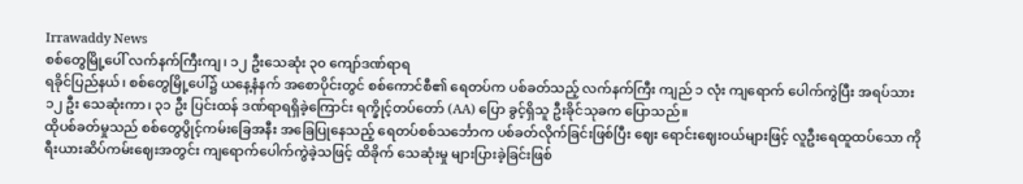Irrawaddy News
စစ်တွေမြို့ပေါ် လက်နက်ကြီးကျ၊ ၁၂ ဦးသေဆုံး ၃၀ ကျော်ဒဏ်ရာရ
ရခိုင်ပြည်နယ်၊ စစ်တွေမြို့ပေါ်၌ ယနေ့နံနက် အစောပိုင်းတွင် စစ်ကောင်စီ၏ ရေတပ်က ပစ်ခတ်သည့် လက်နက်ကြီး ကျည် ၁ လုံး ကျရောက် ပေါက်ကွဲပြီး အရပ်သား ၁၂ ဦး သေဆုံးကာ၊ ၃၁ ဦး ပြင်းထန် ဒဏ်ရာရရှိခဲ့ကြောင်း ရက္ခိုင့်တပ်တော် (AA) ပြော ခွင့်ရှိသူ ဦးခိုင်သုခက ပြောသည်။
ထိုပစ်ခတ်မှုသည် စစ်တွေပွိုင့်ကမ်းခြေအနီး အခြေပြုနေသည့် ရေတပ်စစ်သင်္ဘောက ပစ်ခတ်လိုက်ခြင်းဖြစ်ပြီး ဈေး ရောင်းဈေးဝယ်များဖြင့် လူဦးရေထူထပ်သော ကိုရီးယားဆိပ်ကမ်းဈေးအတွင်း ကျရောက်ပေါက်ကွဲခဲ့သဖြင့် ထိခိုက် သေဆုံးမှု များပြားခဲ့ခြင်းဖြစ်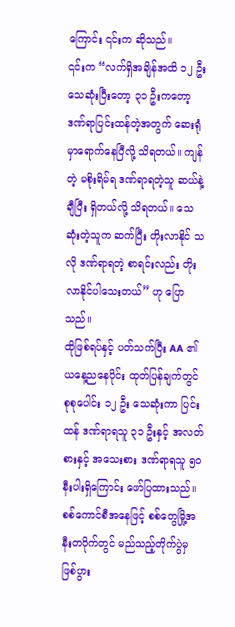ကြောင်း ၎င်းက ဆိုသည်။
၎င်းက “လက်ရှိအချိန်အထိ ၁၂ ဦး သေဆုံးပြီးတော့ ၃၁ ဦးကတော့ ဒဏ်ရာပြင်းထန်တဲ့အတွက် ဆေးရုံမှာရောက်နေပြီလို့ သိရတယ်။ ကျန်တဲ့ မစိုးရိမ်ရ ဒဏ်ရာရတဲ့သူ ဆယ်နဲ့ချီပြီး ရှိတယ်လို့ သိရတယ်။ သေဆုံးတဲ့သူက ဆက်ပြီး တိုးလာနိုင် သလို ဒဏ်ရာရတဲ့ စာရင်းလည်း တိုးလာနိုင်ပါသေးတယ်” ဟု ပြောသည်။
ထိုဖြစ်ရပ်နှင့် ပတ်သက်ပြီး AA ၏ ယနေ့ညနေပိုင်း ထုတ်ပြန်ချက်တွင် စုစုပေါင်း ၁၂ ဦး သေဆုံးကာ ပြင်းထန် ဒဏ်ရာရသူ ၃၁ ဦးနှင့် အလတ်စားနှင့် အသေးစား ဒဏ်ရာရသူ ၅၀ နီးပါးရှိကြောင်း ဖော်ပြထားသည်။
စစ်ကောင်စီအနေဖြင့် စစ်တွေမြို့အနီးတဝိုက်တွင် မည်သည့်တိုက်ပွဲမှ ဖြစ်ပွား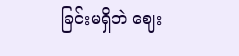ခြင်းမရှိဘဲ ဈေး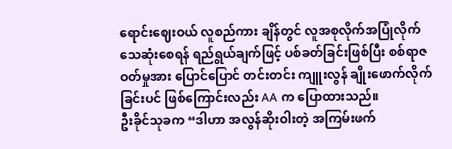ရောင်းဈေးဝယ် လူစည်ကား ချိန်တွင် လူအစုလိုက်အပြုံလိုက် သေဆုံးစေရန် ရည်ရွယ်ချက်ဖြင့် ပစ်ခတ်ခြင်းဖြစ်ပြီး စစ်ရာဇဝတ်မှုအား ပြောင်ပြောင် တင်းတင်း ကျူးလွန် ချိုးဖောက်လိုက်ခြင်းပင် ဖြစ်ကြောင်းလည်း AA က ပြောထားသည်။
ဦးခိုင်သုခက “ဒါဟာ အလွန်ဆိုးဝါးတဲ့ အကြမ်းဖက်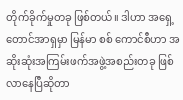တိုက်ခိုက်မှုတခု ဖြစ်တယ်။ ဒါဟာ အရှေ့တောင်အာရှမှာ မြန်မာ စစ် ကောင်စီဟာ အဆိုးဆုံးအကြမ်းဖက်အဖွဲ့အစည်းတခု ဖြစ်လာနေပြီဆိုတာ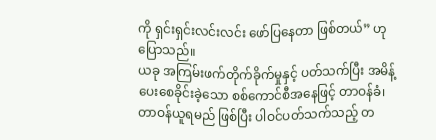ကို ရှင်းရှင်းလင်းလင်း ဖော်ပြနေတာ ဖြစ်တယ်” ဟု ပြောသည်။
ယခု အကြမ်းဖက်တိုက်ခိုက်မှုနှင့် ပတ်သက်ပြီး အမိန့်ပေးစေခိုင်းခဲ့သော စစ်ကောင်စီအနေဖြင့် တာဝန်ခံ၊ တာဝန်ယူရမည် ဖြစ်ပြီး ပါဝင်ပတ်သက်သည့် တ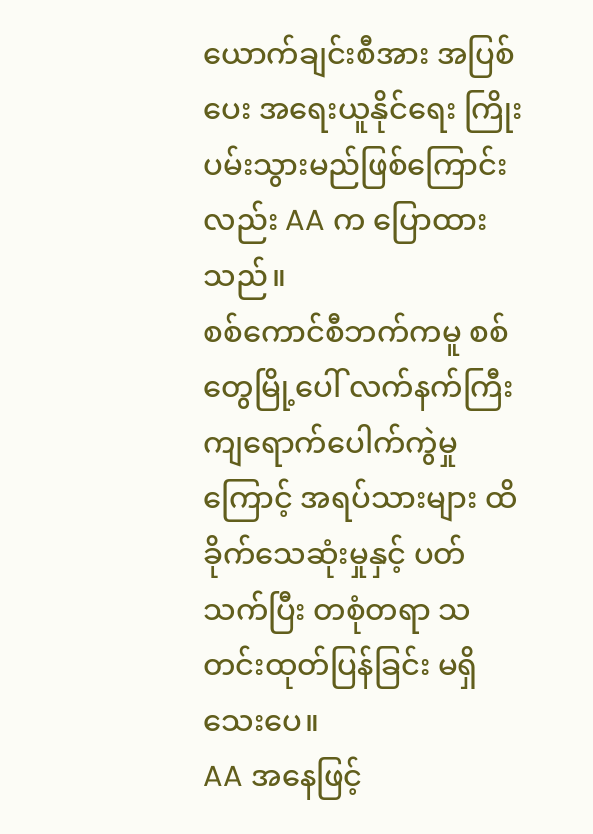ယောက်ချင်းစီအား အပြစ်ပေး အရေးယူနိုင်ရေး ကြိုးပမ်းသွားမည်ဖြစ်ကြောင်းလည်း AA က ပြောထားသည်။
စစ်ကောင်စီဘက်ကမူ စစ်တွေမြို့ပေါ် လက်နက်ကြီးကျရောက်ပေါက်ကွဲမှုကြောင့် အရပ်သားများ ထိခိုက်သေဆုံးမှုနှင့် ပတ်သက်ပြီး တစုံတရာ သတင်းထုတ်ပြန်ခြင်း မရှိသေးပေ။
AA အနေဖြင့်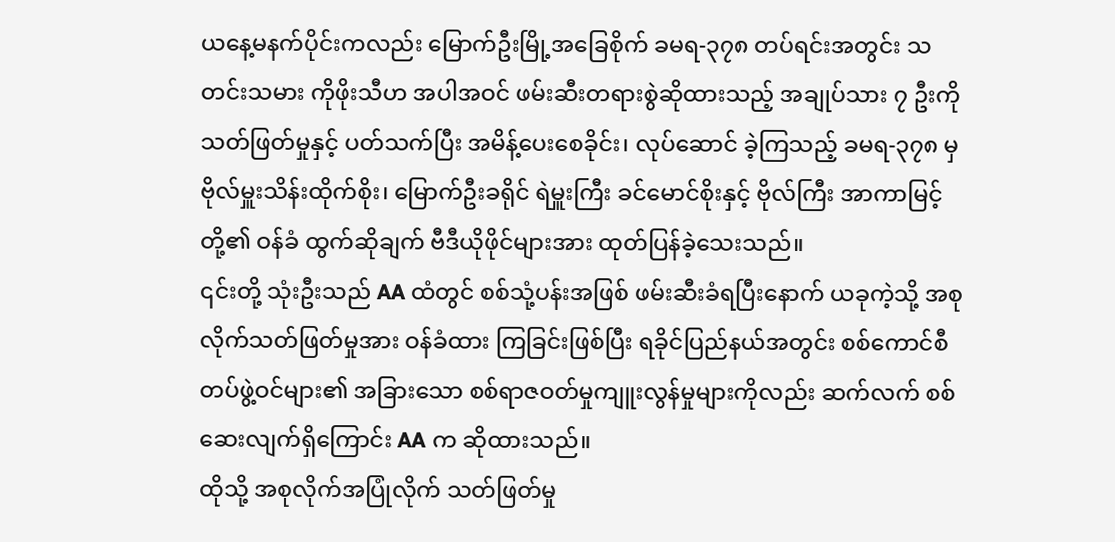ယနေ့မနက်ပိုင်းကလည်း မြောက်ဦးမြို့အခြေစိုက် ခမရ-၃၇၈ တပ်ရင်းအတွင်း သတင်းသမား ကိုဖိုးသီဟ အပါအဝင် ဖမ်းဆီးတရားစွဲဆိုထားသည့် အချုပ်သား ၇ ဦးကို သတ်ဖြတ်မှုနှင့် ပတ်သက်ပြီး အမိန့်ပေးစေခိုင်း၊ လုပ်ဆောင် ခဲ့ကြသည့် ခမရ-၃၇၈ မှ ဗိုလ်မှူးသိန်းထိုက်စိုး၊ မြောက်ဦးခရိုင် ရဲမှူးကြီး ခင်မောင်စိုးနှင့် ဗိုလ်ကြီး အာကာမြင့်တို့၏ ဝန်ခံ ထွက်ဆိုချက် ဗီဒီယိုဖိုင်များအား ထုတ်ပြန်ခဲ့သေးသည်။
၎င်းတို့ သုံးဦးသည် AA ထံတွင် စစ်သုံ့ပန်းအဖြစ် ဖမ်းဆီးခံရပြီးနောက် ယခုကဲ့သို့ အစုလိုက်သတ်ဖြတ်မှုအား ဝန်ခံထား ကြခြင်းဖြစ်ပြီး ရခိုင်ပြည်နယ်အတွင်း စစ်ကောင်စီတပ်ဖွဲ့ဝင်များ၏ အခြားသော စစ်ရာဇဝတ်မှုကျူးလွန်မှုများကိုလည်း ဆက်လက် စစ်ဆေးလျက်ရှိကြောင်း AA က ဆိုထားသည်။
ထိုသို့ အစုလိုက်အပြုံလိုက် သတ်ဖြတ်မှု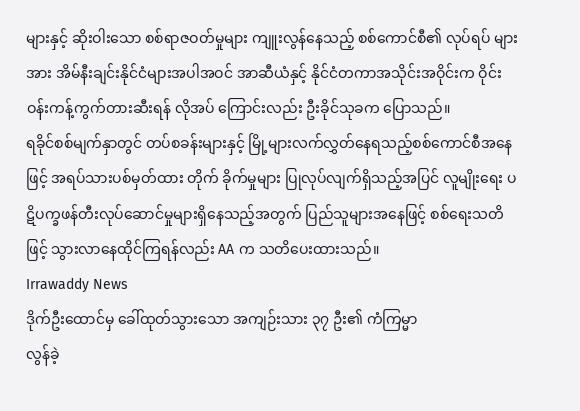များနှင့် ဆိုးဝါးသော စစ်ရာဇဝတ်မှုများ ကျူးလွန်နေသည့် စစ်ကောင်စီ၏ လုပ်ရပ် များအား အိမ်နီးချင်းနိုင်ငံများအပါအဝင် အာဆီယံနှင့် နိုင်ငံတကာအသိုင်းအဝိုင်းက ဝိုင်းဝန်းကန့်ကွက်တားဆီးရန် လိုအပ် ကြောင်းလည်း ဦးခိုင်သုခက ပြောသည်။
ရခိုင်စစ်မျက်နှာတွင် တပ်စခန်းများနှင့် မြို့များလက်လွှတ်နေရသည့်စစ်ကောင်စီအနေဖြင့် အရပ်သားပစ်မှတ်ထား တိုက် ခိုက်မှုများ ပြုလုပ်လျက်ရှိသည့်အပြင် လူမျိုးရေး ပဋိပက္ခဖန်တီးလုပ်ဆောင်မှုများရှိနေသည့်အတွက် ပြည်သူများအနေဖြင့် စစ်ရေးသတိဖြင့် သွားလာနေထိုင်ကြရန်လည်း AA က သတိပေးထားသည်။
Irrawaddy News
ဒိုက်ဦးထောင်မှ ခေါ်ထုတ်သွားသော အကျဉ်းသား ၃၇ ဦး၏ ကံကြမ္မာ
လွန်ခဲ့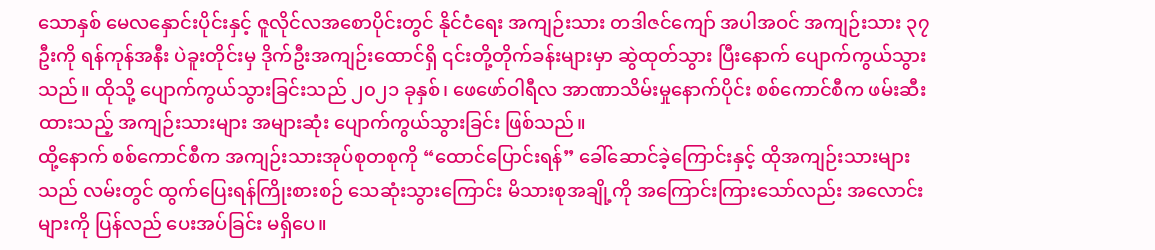သောနှစ် မေလနှောင်းပိုင်းနှင့် ဇူလိုင်လအစောပိုင်းတွင် နိုင်ငံရေး အကျဉ်းသား တဒါဇင်ကျော် အပါအဝင် အကျဉ်းသား ၃၇ ဦးကို ရန်ကုန်အနီး ပဲခူးတိုင်းမှ ဒိုက်ဦးအကျဉ်းထောင်ရှိ ၎င်းတို့တိုက်ခန်းများမှာ ဆွဲထုတ်သွား ပြီးနောက် ပျောက်ကွယ်သွားသည်။ ထိုသို့ ပျောက်ကွယ်သွားခြင်းသည် ၂၀၂၁ ခုနှစ်၊ ဖေဖော်ဝါရီလ အာဏာသိမ်းမှုနောက်ပိုင်း စစ်ကောင်စီက ဖမ်းဆီးထားသည့် အကျဉ်းသားများ အများဆုံး ပျောက်ကွယ်သွားခြင်း ဖြစ်သည်။
ထို့နောက် စစ်ကောင်စီက အကျဉ်းသားအုပ်စုတစုကို “ထောင်ပြောင်းရန်” ခေါ်ဆောင်ခဲ့ကြောင်းနှင့် ထိုအကျဉ်းသားများသည် လမ်းတွင် ထွက်ပြေးရန်ကြိုးစားစဉ် သေဆုံးသွားကြောင်း မိသားစုအချို့ကို အကြောင်းကြားသော်လည်း အလောင်းများကို ပြန်လည် ပေးအပ်ခြင်း မရှိပေ။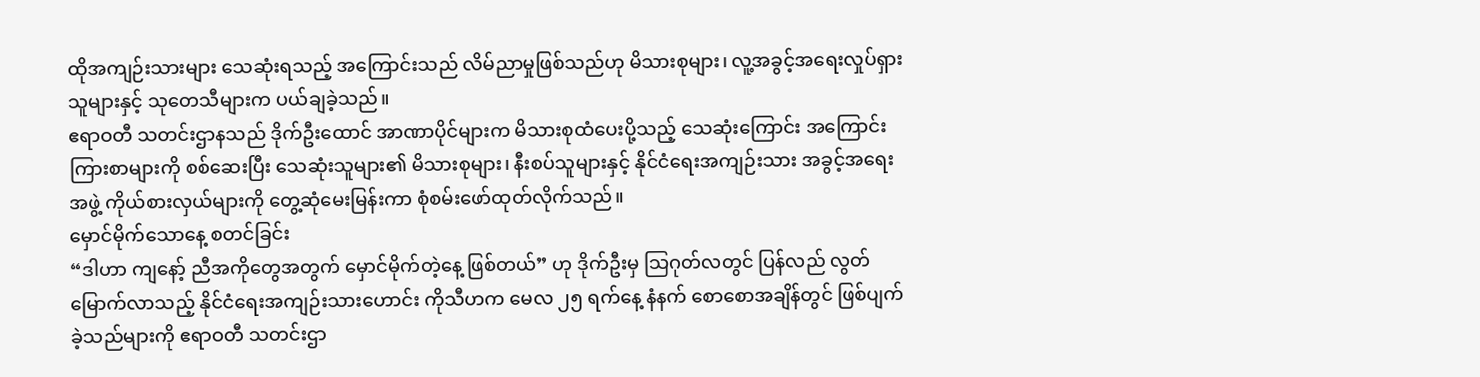ထိုအကျဉ်းသားများ သေဆုံးရသည့် အကြောင်းသည် လိမ်ညာမှုဖြစ်သည်ဟု မိသားစုများ၊ လူ့အခွင့်အရေးလှုပ်ရှားသူများနှင့် သုတေသီများက ပယ်ချခဲ့သည်။
ဧရာဝတီ သတင်းဌာနသည် ဒိုက်ဦးထောင် အာဏာပိုင်များက မိသားစုထံပေးပို့သည့် သေဆုံးကြောင်း အကြောင်းကြားစာများကို စစ်ဆေးပြီး သေဆုံးသူများ၏ မိသားစုများ၊ နီးစပ်သူများနှင့် နိုင်ငံရေးအကျဉ်းသား အခွင့်အရေးအဖွဲ့ ကိုယ်စားလှယ်များကို တွေ့ဆုံမေးမြန်းကာ စုံစမ်းဖော်ထုတ်လိုက်သည်။
မှောင်မိုက်သောနေ့ စတင်ခြင်း
“ဒါဟာ ကျနော့် ညီအကိုတွေအတွက် မှောင်မိုက်တဲ့နေ့ ဖြစ်တယ်” ဟု ဒိုက်ဦးမှ သြဂုတ်လတွင် ပြန်လည် လွတ်မြောက်လာသည့် နိုင်ငံရေးအကျဉ်းသားဟောင်း ကိုသီဟက မေလ ၂၅ ရက်နေ့ နံနက် စောစောအချိန်တွင် ဖြစ်ပျက်ခဲ့သည်များကို ဧရာဝတီ သတင်းဌာ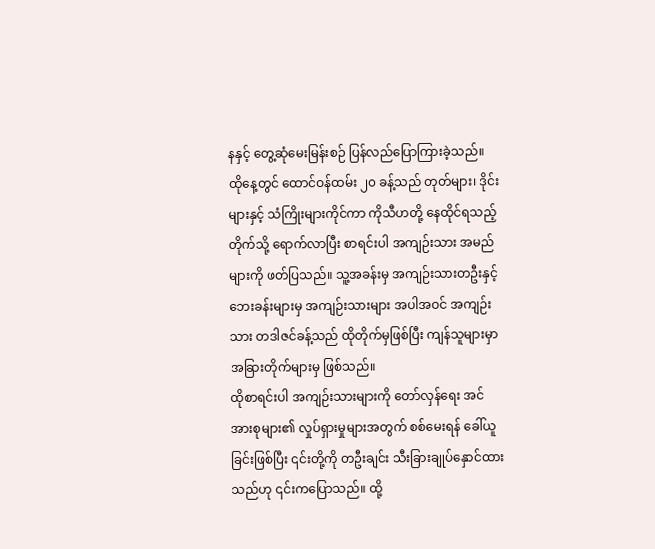နနှင့် တွေ့ဆုံမေးမြန်းစဉ် ပြန်လည်ပြောကြားခဲ့သည်။
ထိုနေ့တွင် ထောင်ဝန်ထမ်း ၂၀ ခန့်သည် တုတ်များ၊ ဒိုင်းများနှင့် သံကြိုးများကိုင်ကာ ကိုသီဟတို့ နေထိုင်ရသည့်တိုက်သို့ ရောက်လာပြီး စာရင်းပါ အကျဉ်းသား အမည်များကို ဖတ်ပြသည်။ သူ့အခန်းမှ အကျဉ်းသားတဦးနှင့် ဘေးခန်းများမှ အကျဉ်းသားများ အပါအဝင် အကျဉ်းသား တဒါဇင်ခန့်သည် ထိုတိုက်မှဖြစ်ပြီး ကျန်သူများမှာ အခြားတိုက်များမှ ဖြစ်သည်။
ထိုစာရင်းပါ အကျဉ်းသားများကို တော်လှန်ရေး အင်အားစုများ၏ လှုပ်ရှားမှုများအတွက် စစ်မေးရန် ခေါ်ယူခြင်းဖြစ်ပြီး ၎င်းတို့ကို တဦးချင်း သီးခြားချုပ်နှောင်ထားသည်ဟု ၎င်းကပြောသည်။ ထို့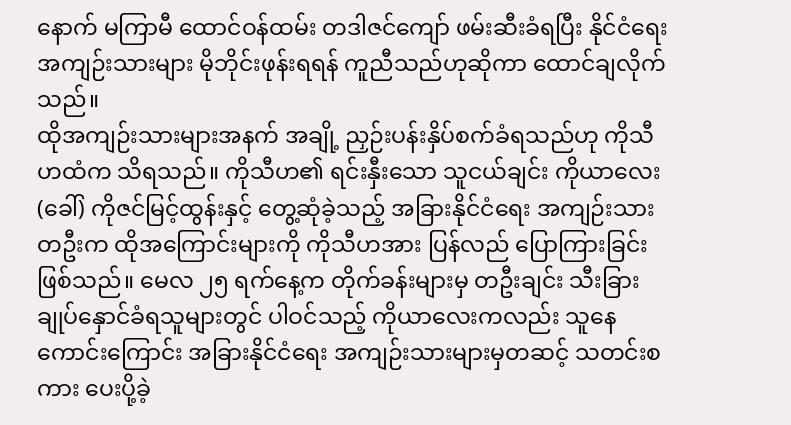နောက် မကြာမီ ထောင်ဝန်ထမ်း တဒါဇင်ကျော် ဖမ်းဆီးခံရပြီး နိုင်ငံရေးအကျဉ်းသားများ မိုဘိုင်းဖုန်းရရန် ကူညီသည်ဟုဆိုကာ ထောင်ချလိုက်သည်။
ထိုအကျဉ်းသားများအနက် အချို့ ညှဉ်းပန်းနှိပ်စက်ခံရသည်ဟု ကိုသီဟထံက သိရသည်။ ကိုသီဟ၏ ရင်းနှီးသော သူငယ်ချင်း ကိုယာလေး (ခေါ်) ကိုဇင်မြင့်ထွန်းနှင့် တွေ့ဆုံခဲ့သည့် အခြားနိုင်ငံရေး အကျဉ်းသားတဦးက ထိုအကြောင်းများကို ကိုသီဟအား ပြန်လည် ပြောကြားခြင်းဖြစ်သည်။ မေလ ၂၅ ရက်နေ့က တိုက်ခန်းများမှ တဦးချင်း သီးခြားချုပ်နှောင်ခံရသူများတွင် ပါဝင်သည့် ကိုယာလေးကလည်း သူနေကောင်းကြောင်း အခြားနိုင်ငံရေး အကျဉ်းသားများမှတဆင့် သတင်းစကား ပေးပို့ခဲ့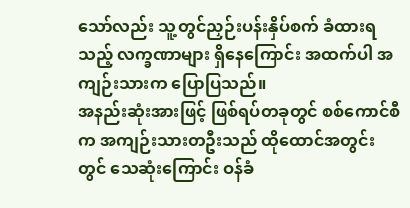သော်လည်း သူ့တွင်ညှဉ်းပန်းနှိပ်စက် ခံထားရသည့် လက္ခဏာများ ရှိနေကြောင်း အထက်ပါ အကျဉ်းသားက ပြောပြသည်။
အနည်းဆုံးအားဖြင့် ဖြစ်ရပ်တခုတွင် စစ်ကောင်စီက အကျဉ်းသားတဦးသည် ထိုထောင်အတွင်းတွင် သေဆုံးကြောင်း ဝန်ခံ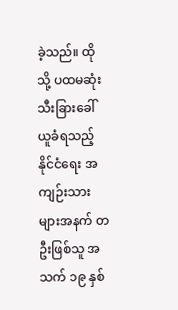ခဲ့သည်။ ထိုသို့ ပထမဆုံး သီးခြားခေါ်ယူခံရသည့် နိုင်ငံရေး အကျဉ်းသားများအနက် တဦးဖြစ်သူ အသက် ၁၉ နှစ်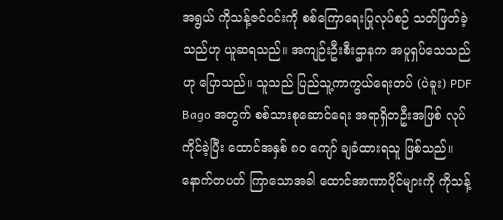အရွယ် ကိုသန့်ဇင်ဝင်းကို စစ်ကြောရေးပြုလုပ်စဉ် သတ်ဖြတ်ခဲ့သည်ဟု ယူဆရသည်။ အကျဉ်းဦးစီးဌာနက အပူရှပ်သေသည်ဟု ပြောသည်။ သူသည် ပြည်သူ့ကာကွယ်ရေးတပ် (ပဲခူး) PDF Bago အတွက် စစ်သားစုဆောင်ရေး အရာရှိတဦးအဖြစ် လုပ်ကိုင်ခဲ့ပြီး ထောင်အနှစ် ၈၀ ကျော် ချခံထားရသူ ဖြစ်သည်။
နောက်တပတ် ကြာသောအခါ ထောင်အာဏာပိုင်များကို ကိုသန့်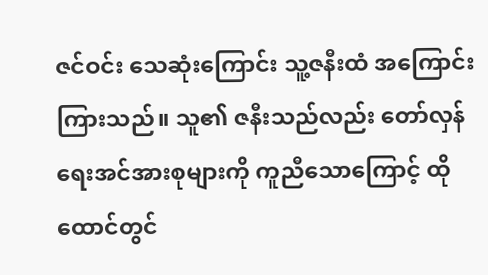ဇင်ဝင်း သေဆုံးကြောင်း သူ့ဇနီးထံ အကြောင်းကြားသည်။ သူ၏ ဇနီးသည်လည်း တော်လှန်ရေးအင်အားစုများကို ကူညီသောကြောင့် ထိုထောင်တွင်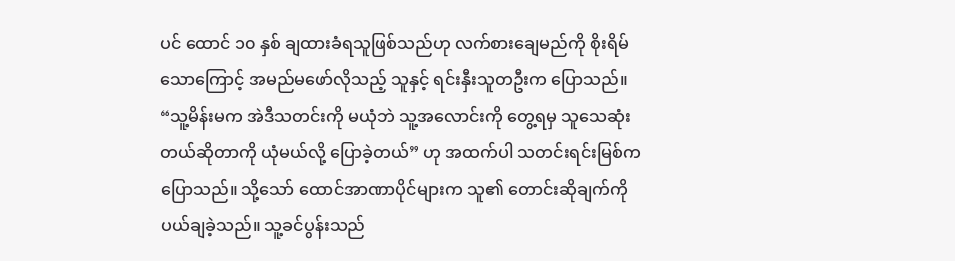ပင် ထောင် ၁၀ နှစ် ချထားခံရသူဖြစ်သည်ဟု လက်စားချေမည်ကို စိုးရိမ်သောကြောင့် အမည်မဖော်လိုသည့် သူနှင့် ရင်းနှီးသူတဦးက ပြောသည်။
“သူ့မိန်းမက အဲဒီသတင်းကို မယုံဘဲ သူ့အလောင်းကို တွေ့ရမှ သူသေဆုံးတယ်ဆိုတာကို ယုံမယ်လို့ ပြောခဲ့တယ်” ဟု အထက်ပါ သတင်းရင်းမြစ်က ပြောသည်။ သို့သော် ထောင်အာဏာပိုင်များက သူ၏ တောင်းဆိုချက်ကို ပယ်ချခဲ့သည်။ သူ့ခင်ပွန်းသည်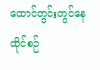ထောင်တွင်းတွင်နေထိုင်စဉ်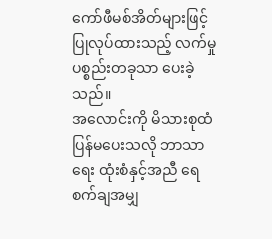ကော်ဖီမစ်အိတ်များဖြင့် ပြုလုပ်ထားသည့် လက်မှုပစ္စည်းတခုသာ ပေးခဲ့သည်။
အလောင်းကို မိသားစုထံ ပြန်မပေးသလို ဘာသာရေး ထုံးစံနှင့်အညီ ရေစက်ချအမျှ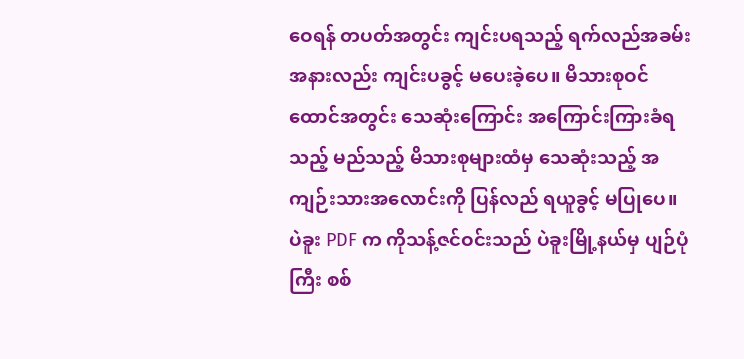ဝေရန် တပတ်အတွင်း ကျင်းပရသည့် ရက်လည်အခမ်းအနားလည်း ကျင်းပခွင့် မပေးခဲ့ပေ။ မိသားစုဝင် ထောင်အတွင်း သေဆုံးကြောင်း အကြောင်းကြားခံရသည့် မည်သည့် မိသားစုများထံမှ သေဆုံးသည့် အကျဉ်းသားအလောင်းကို ပြန်လည် ရယူခွင့် မပြုပေ။
ပဲခူး PDF က ကိုသန့်ဇင်ဝင်းသည် ပဲခူးမြို့နယ်မှ ပျဉ်ပုံကြီး စစ်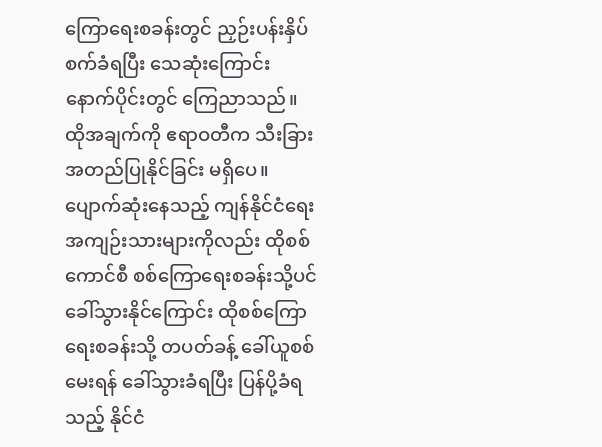ကြောရေးစခန်းတွင် ညှဉ်းပန်းနှိပ်စက်ခံရပြီး သေဆုံးကြောင်း နောက်ပိုင်းတွင် ကြေညာသည်။ ထိုအချက်ကို ဧရာဝတီက သီးခြားအတည်ပြုနိုင်ခြင်း မရှိပေ။
ပျောက်ဆုံးနေသည့် ကျန်နိုင်ငံရေးအကျဉ်းသားများကိုလည်း ထိုစစ်ကောင်စီ စစ်ကြောရေးစခန်းသို့ပင် ခေါ်သွားနိုင်ကြောင်း ထိုစစ်ကြောရေးစခန်းသို့ တပတ်ခန့် ခေါ်ယူစစ်မေးရန် ခေါ်သွားခံရပြီး ပြန်ပို့ခံရသည့် နိုင်ငံ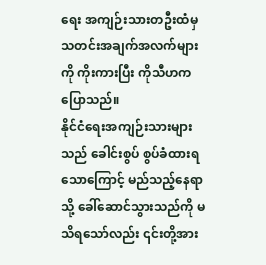ရေး အကျဉ်းသားတဦးထံမှ သတင်းအချက်အလက်များကို ကိုးကားပြီး ကိုသီဟက ပြောသည်။
နိုင်ငံရေးအကျဉ်းသားများသည် ခေါင်းစွပ် စွပ်ခံထားရသောကြောင့် မည်သည့်နေရာသို့ ခေါ်ဆောင်သွားသည်ကို မသိရသော်လည်း ၎င်းတို့အား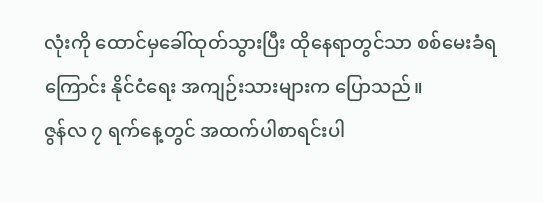လုံးကို ထောင်မှခေါ်ထုတ်သွားပြီး ထိုနေရာတွင်သာ စစ်မေးခံရကြောင်း နိုင်ငံရေး အကျဉ်းသားများက ပြောသည်။
ဇွန်လ ၇ ရက်နေ့တွင် အထက်ပါစာရင်းပါ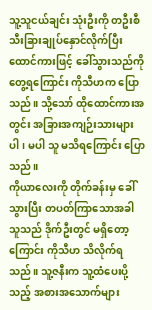သူ့သူငယ်ချင်း သုံးဦးကို တဦးစီ သီးခြားချုပ်နှောင်လိုက်ပြီး ထောင်ကားဖြင့် ခေါ်သွားသည်ကို တွေ့ရကြောင်း ကိုသီဟက ပြောသည်။ သို့သော် ထိုထောင်ကားအတွင်း အခြားအကျဉ်းသားများ ပါ၊ မပါ သူ မသိရကြောင်း ပြောသည်။
ကိုယာလေးကို တိုက်ခန်းမှ ခေါ်သွားပြီး တပတ်ကြာသောအခါ သူသည် ဒိုက်ဦးတွင် မရှိတော့ကြောင်း ကိုသီဟ သိလိုက်ရသည်။ သူ့ဇနီးက သူ့ထံပေးပို့သည့် အစားအသောက်များ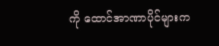ကို ထောင်အာဏာပိုင်များက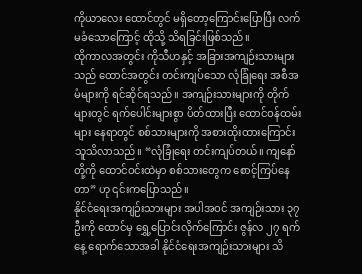ကိုယာလေး ထောင်တွင် မရှိတော့ကြောင်းပြောပြီး လက်မခံသောကြောင့် ထိုသို့ သိရခြင်းဖြစ်သည်။
ထိုကာလအတွင်း ကိုသီဟနှင့် အခြားအကျဉ်းသားများသည် ထောင်အတွင်း တင်းကျပ်သော လုံခြုံရေး အစီအမံများကို ရင်ဆိုင်ရသည်။ အကျဉ်းသားများကို တိုက်များတွင် ရက်ပေါင်းများစွာ ပိတ်ထားပြီး ထောင်ဝန်ထမ်းများ နေရာတွင် စစ်သားများကို အစားထိုးထားကြောင်း သူသိလာသည်။ “လုံခြုံရေး တင်းကျပ်တယ်။ ကျနော်တို့ကို ထောင်ဝင်းထဲမှာ စစ်သားတွေက စောင့်ကြပ်နေတာ” ဟု ၎င်းကပြောသည်။
နိုင်ငံရေးအကျဉ်းသားများ အပါအဝင် အကျဉ်းသား ၃၇ ဦးကို ထောင်မှ ရွှေ့ပြောင်းလိုက်ကြောင်း ဇွန်လ ၂၇ ရက်နေ့ ရောက်သောအခါ နိုင်ငံရေးအကျဉ်းသားများ သိ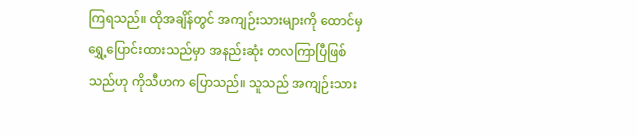ကြရသည်။ ထိုအချိန်တွင် အကျဉ်းသားများကို ထောင်မှ ရွှေ့ပြောင်းထားသည်မှာ အနည်းဆုံး တလကြာပြီဖြစ်သည်ဟု ကိုသီဟက ပြောသည်။ သူသည် အကျဉ်းသား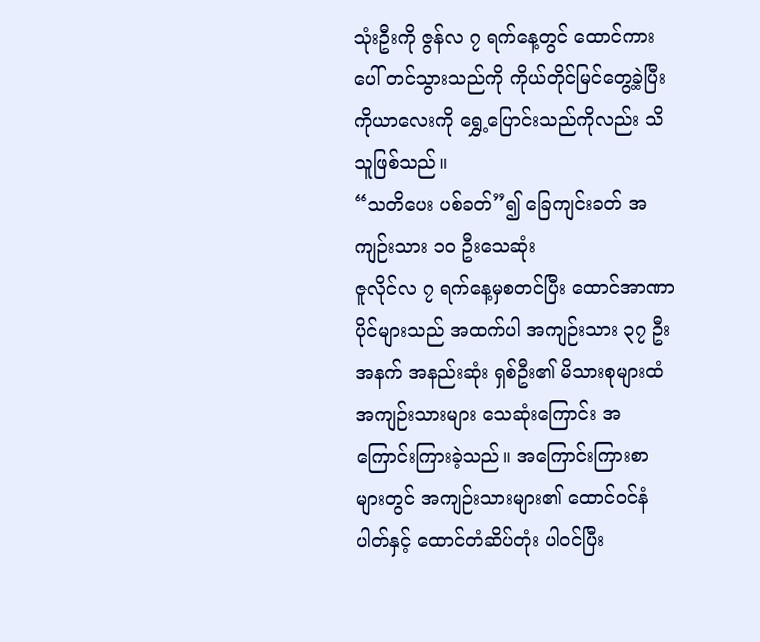သုံးဦးကို ဇွန်လ ၇ ရက်နေ့တွင် ထောင်ကားပေါ် တင်သွားသည်ကို ကိုယ်တိုင်မြင်တွေ့ခဲ့ပြီး ကိုယာလေးကို ရွှေ့ပြောင်းသည်ကိုလည်း သိသူဖြစ်သည်။
“သတိပေး ပစ်ခတ်”၍ ခြေကျင်းခတ် အကျဉ်းသား ၁၀ ဦးသေဆုံး
ဇူလိုင်လ ၇ ရက်နေ့မှစတင်ပြီး ထောင်အာဏာပိုင်များသည် အထက်ပါ အကျဉ်းသား ၃၇ ဦးအနက် အနည်းဆုံး ရှစ်ဦး၏ မိသားစုများထံ အကျဉ်းသားများ သေဆုံးကြောင်း အကြောင်းကြားခဲ့သည်။ အကြောင်းကြားစာများတွင် အကျဉ်းသားများ၏ ထောင်ဝင်နံပါတ်နှင့် ထောင်တံဆိပ်တုံး ပါဝင်ပြီး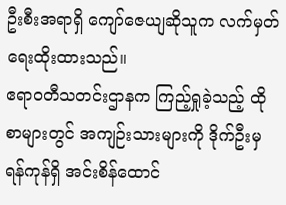ဦးစီးအရာရှိ ကျော်ဇေယျဆိုသူက လက်မှတ်ရေးထိုးထားသည်။
ဧရာဝတီသတင်းဌာနက ကြည့်ရှုခဲ့သည့် ထိုစာများတွင် အကျဉ်းသားများကို ဒိုက်ဦးမှ ရန်ကုန်ရှိ အင်းစိန်ထောင်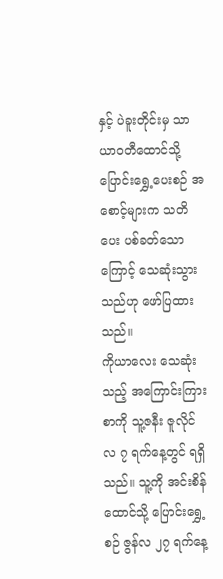နှင့် ပဲခူးတိုင်းမှ သာယာဝတီထောင်သို့ ပြောင်းရွှေ့ပေးစဉ် အစောင့်များက သတိပေး ပစ်ခတ်သောကြောင့် သေဆုံးသွားသည်ဟု ဖော်ပြထားသည်။
ကိုယာလေး သေဆုံးသည့် အကြောင်းကြားစာကို သူ့ဇနီး ဇူလိုင်လ ၇ ရက်နေ့တွင် ရရှိသည်။ သူ့ကို အင်းစိန်ထောင်သို့ ပြောင်းရွှေ့စဉ် ဇွန်လ ၂၇ ရက်နေ့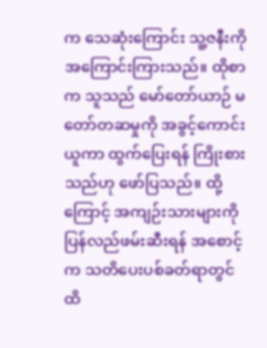က သေဆုံးကြောင်း သူ့ဇနီးကို အကြောင်းကြားသည်။ ထိုစာက သူသည် မော်တော်ယာဉ် မတော်တဆမှုကို အခွင့်ကောင်းယူကာ ထွက်ပြေးရန် ကြိုးစားသည်ဟု ဖော်ပြသည်။ ထို့ကြောင့် အကျဉ်းသားများကို ပြန်လည်ဖမ်းဆီးရန် အစောင့်က သတိပေးပစ်ခတ်ရာတွင် ထိ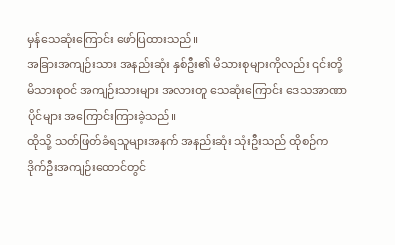မှန်သေဆုံးကြောင်း ဖော်ပြထားသည်။
အခြားအကျဉ်းသား အနည်းဆုံး နှစ်ဦး၏ မိသားစုများကိုလည်း ၎င်းတို့မိသားစုဝင် အကျဉ်းသားများ အလားတူ သေဆုံးကြောင်း ဒေသအာဏာပိုင်များ အကြောင်းကြားခဲ့သည်။
ထိုသို့ သတ်ဖြတ်ခံရသူများအနက် အနည်းဆုံး သုံးဦးသည် ထိုစဉ်က ဒိုက်ဦးအကျဉ်းထောင်တွင်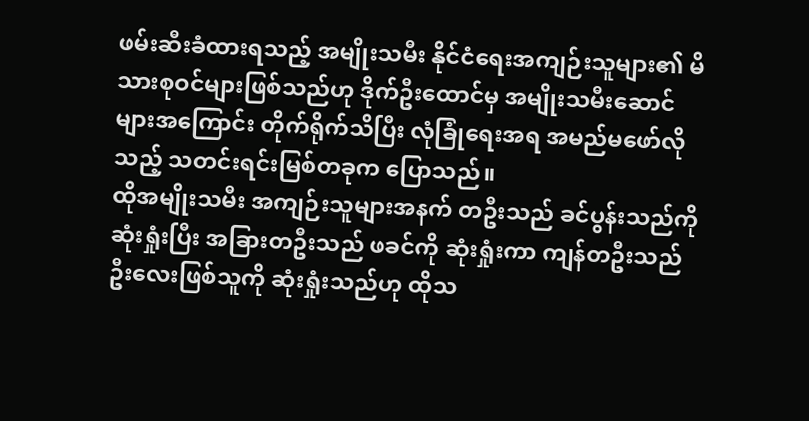ဖမ်းဆီးခံထားရသည့် အမျိုးသမီး နိုင်ငံရေးအကျဉ်းသူများ၏ မိသားစုဝင်များဖြစ်သည်ဟု ဒိုက်ဦးထောင်မှ အမျိုးသမီးဆောင်များအကြောင်း တိုက်ရိုက်သိပြီး လုံခြုံရေးအရ အမည်မဖော်လိုသည့် သတင်းရင်းမြစ်တခုက ပြောသည်။
ထိုအမျိုးသမီး အကျဉ်းသူများအနက် တဦးသည် ခင်ပွန်းသည်ကို ဆုံးရှုံးပြီး အခြားတဦးသည် ဖခင်ကို ဆုံးရှုံးကာ ကျန်တဦးသည် ဦးလေးဖြစ်သူကို ဆုံးရှုံးသည်ဟု ထိုသ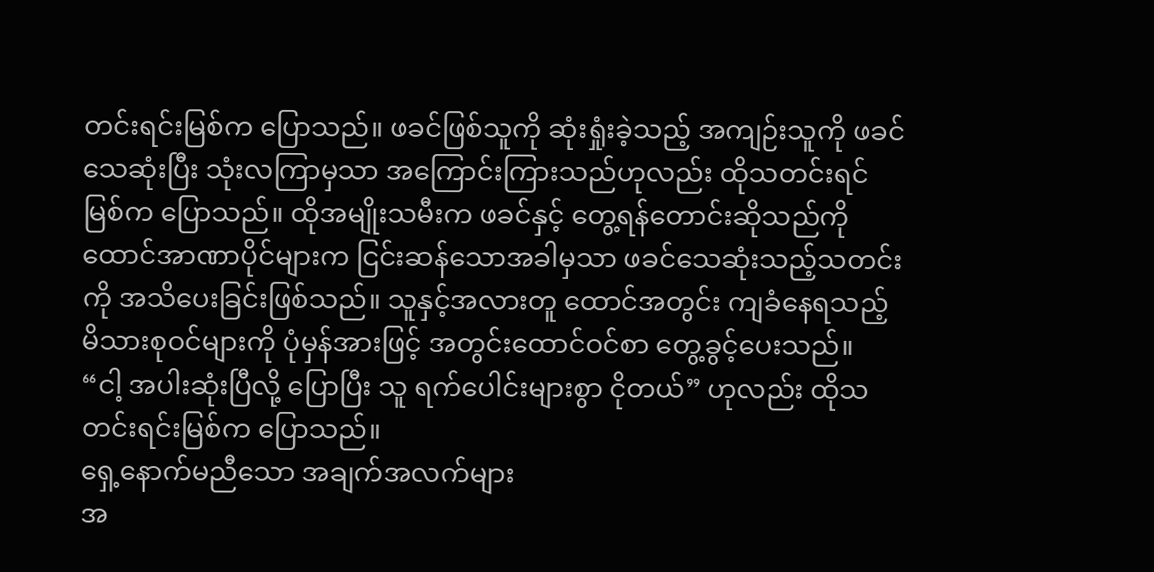တင်းရင်းမြစ်က ပြောသည်။ ဖခင်ဖြစ်သူကို ဆုံးရှုံးခဲ့သည့် အကျဉ်းသူကို ဖခင်သေဆုံးပြီး သုံးလကြာမှသာ အကြောင်းကြားသည်ဟုလည်း ထိုသတင်းရင်မြစ်က ပြောသည်။ ထိုအမျိုးသမီးက ဖခင်နှင့် တွေ့ရန်တောင်းဆိုသည်ကို ထောင်အာဏာပိုင်များက ငြင်းဆန်သောအခါမှသာ ဖခင်သေဆုံးသည့်သတင်းကို အသိပေးခြင်းဖြစ်သည်။ သူနှင့်အလားတူ ထောင်အတွင်း ကျခံနေရသည့် မိသားစုဝင်များကို ပုံမှန်အားဖြင့် အတွင်းထောင်ဝင်စာ တွေ့ခွင့်ပေးသည်။
“ငါ့ အပါးဆုံးပြီလို့ ပြောပြီး သူ ရက်ပေါင်းများစွာ ငိုတယ်” ဟုလည်း ထိုသတင်းရင်းမြစ်က ပြောသည်။
ရှေ့နောက်မညီသော အချက်အလက်များ
အ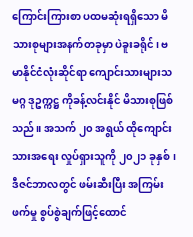ကြောင်းကြားစာ ပထမဆုံးရရှိသော မိသားစုများအနက်တခုမှာ ပဲခူးခရိုင်၊ ဗမာနိုင်ငံလုံးဆိုင်ရာ ကျောင်းသားများသမဂ္ဂ ဒုဥက္ကဋ္ဌ ကိုခန့်လင်းနိုင် မိသားစုဖြစ်သည်။ အသက် ၂၀ အရွယ် ထိုကျောင်းသားအရေး လှုပ်ရှားသူကို ၂၀၂၁ ခုနှစ်၊ ဒီဇင်ဘာလတွင် ဖမ်းဆီးပြီး အကြမ်းဖက်မှု စွပ်စွဲချက်ဖြင့်ထောင်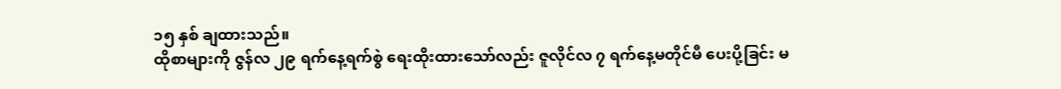၁၅ နှစ် ချထားသည်။
ထိုစာများကို ဇွန်လ ၂၉ ရက်နေ့ရက်စွဲ ရေးထိုးထားသော်လည်း ဇူလိုင်လ ၇ ရက်နေ့မတိုင်မီ ပေးပို့ခြင်း မ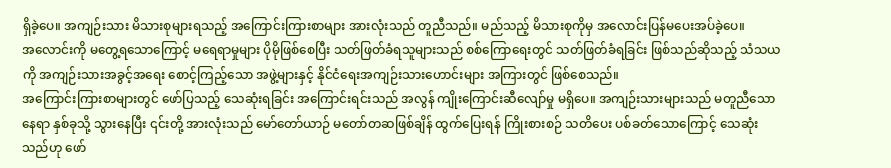ရှိခဲ့ပေ။ အကျဉ်းသား မိသားစုများရသည့် အကြောင်းကြားစာများ အားလုံးသည် တူညီသည်။ မည်သည့် မိသားစုကိုမှ အလောင်းပြန်မပေးအပ်ခဲ့ပေ။
အလောင်းကို မတွေ့ရသောကြောင့် မရေရာမှုများ ပိုမိုဖြစ်စေပြီး သတ်ဖြတ်ခံရသူများသည် စစ်ကြောရေးတွင် သတ်ဖြတ်ခံရခြင်း ဖြစ်သည်ဆိုသည့် သံသယကို အကျဉ်းသားအခွင့်အရေး စောင့်ကြည့်သော အဖွဲ့များနှင့် နိုင်ငံရေးအကျဉ်းသားဟောင်းများ အကြားတွင် ဖြစ်စေသည်။
အကြောင်းကြားစာများတွင် ဖော်ပြသည့် သေဆုံးရခြင်း အကြောင်းရင်းသည် အလွန် ကျိုးကြောင်းဆီလျော်မှု မရှိပေ။ အကျဉ်းသားများသည် မတူညီသော နေရာ နှစ်ခုသို့ သွားနေပြီး ၎င်းတို့ အားလုံးသည် မော်တော်ယာဉ် မတော်တဆဖြစ်ချိန် ထွက်ပြေးရန် ကြိုးစားစဉ် သတိပေး ပစ်ခတ်သောကြောင့် သေဆုံးသည်ဟု ဖော်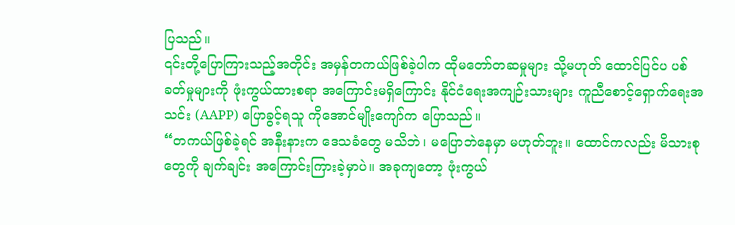ပြသည်။
၎င်းတို့ပြောကြားသည့်အတိုင်း အမှန်တကယ်ဖြစ်ခဲ့ပါက ထိုမတော်တဆမှုများ သို့မဟုတ် ထောင်ပြင်ပ ပစ်ခတ်မှုများကို ဖုံးကွယ်ထားစရာ အကြောင်းမရှိကြောင်း နိုင်ငံရေးအကျဉ်းသားများ ကူညီစောင့်ရှောက်ရေးအသင်း (AAPP) ပြောခွင့်ရသူ ကိုအောင်မျိုးကျော်က ပြောသည်။
“တကယ်ဖြစ်ခဲ့ရင် အနီးနားက ဒေသခံတွေ မသိဘဲ၊ မပြောဘဲနေမှာ မဟုတ်ဘူး။ ထောင်ကလည်း မိသားစုတွေကို ချက်ချင်း အကြောင်းကြားခဲ့မှာပဲ။ အခုကျတော့ ဖုံးကွယ်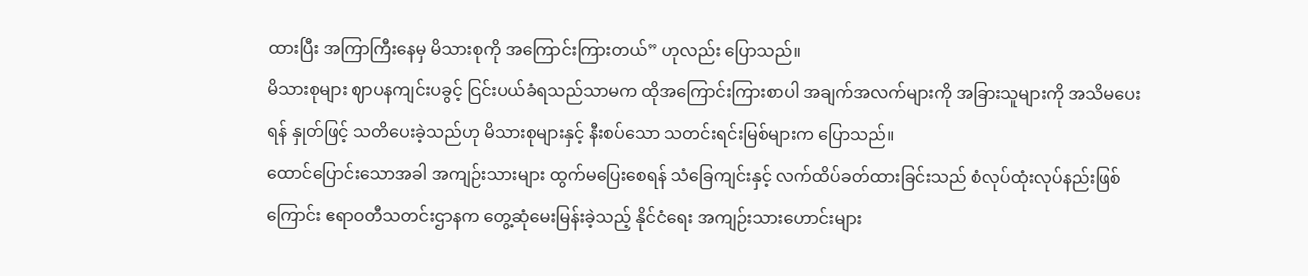ထားပြီး အကြာကြီးနေမှ မိသားစုကို အကြောင်းကြားတယ်” ဟုလည်း ပြောသည်။
မိသားစုများ ဈာပနကျင်းပခွင့် ငြင်းပယ်ခံရသည်သာမက ထိုအကြောင်းကြားစာပါ အချက်အလက်များကို အခြားသူများကို အသိမပေးရန် နှုတ်ဖြင့် သတိပေးခဲ့သည်ဟု မိသားစုများနှင့် နီးစပ်သော သတင်းရင်းမြစ်များက ပြောသည်။
ထောင်ပြောင်းသောအခါ အကျဉ်းသားများ ထွက်မပြေးစေရန် သံခြေကျင်းနှင့် လက်ထိပ်ခတ်ထားခြင်းသည် စံလုပ်ထုံးလုပ်နည်းဖြစ်ကြောင်း ဧရာဝတီသတင်းဌာနက တွေ့ဆုံမေးမြန်းခဲ့သည့် နိုင်ငံရေး အကျဉ်းသားဟောင်းများ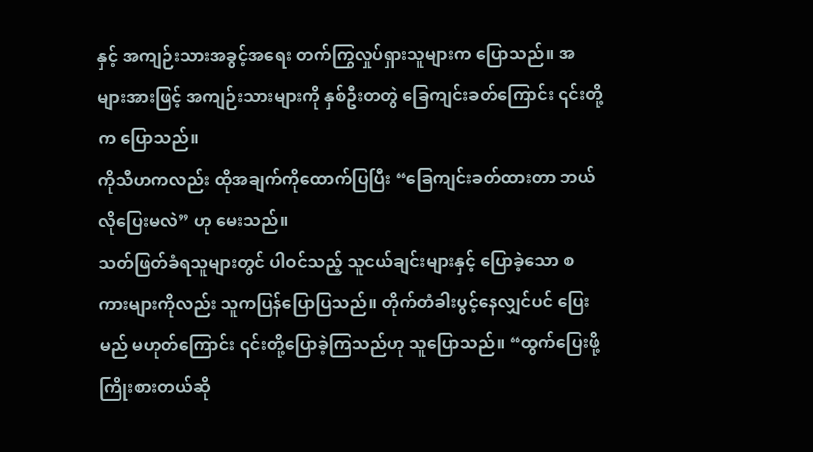နှင့် အကျဉ်းသားအခွင့်အရေး တက်ကြွလှုပ်ရှားသူများက ပြောသည်။ အများအားဖြင့် အကျဉ်းသားများကို နှစ်ဦးတတွဲ ခြေကျင်းခတ်ကြောင်း ၎င်းတို့က ပြောသည်။
ကိုသီဟကလည်း ထိုအချက်ကိုထောက်ပြပြီး “ခြေကျင်းခတ်ထားတာ ဘယ်လိုပြေးမလဲ” ဟု မေးသည်။
သတ်ဖြတ်ခံရသူများတွင် ပါဝင်သည့် သူငယ်ချင်းများနှင့် ပြောခဲ့သော စကားများကိုလည်း သူကပြန်ပြောပြသည်။ တိုက်တံခါးပွင့်နေလျှင်ပင် ပြေးမည် မဟုတ်ကြောင်း ၎င်းတို့ပြောခဲ့ကြသည်ဟု သူပြောသည်။ “ထွက်ပြေးဖို့ ကြိုးစားတယ်ဆို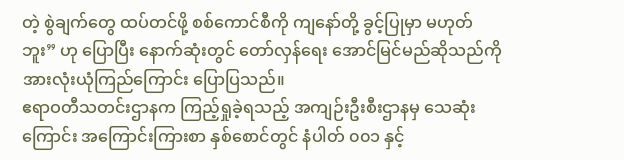တဲ့ စွဲချက်တွေ ထပ်တင်ဖို့ စစ်ကောင်စီကို ကျနော်တို့ ခွင့်ပြုမှာ မဟုတ်ဘူး” ဟု ပြောပြီး နောက်ဆုံးတွင် တော်လှန်ရေး အောင်မြင်မည်ဆိုသည်ကို အားလုံးယုံကြည်ကြောင်း ပြောပြသည်။
ဧရာဝတီသတင်းဌာနက ကြည့်ရှုခဲ့ရသည့် အကျဉ်းဦးစီးဌာနမှ သေဆုံးကြောင်း အကြောင်းကြားစာ နှစ်စောင်တွင် နံပါတ် ၀၀၁ နှင့်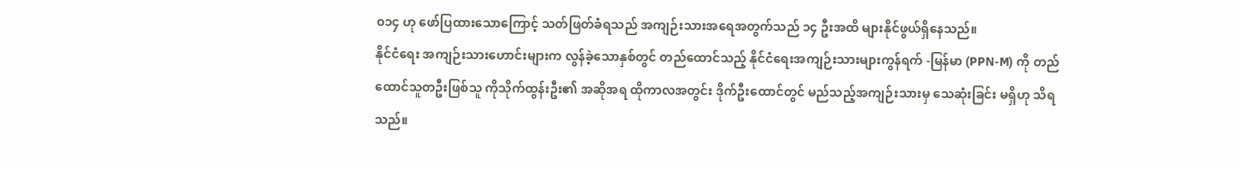၀၁၄ ဟု ဖော်ပြထားသောကြောင့် သတ်ဖြတ်ခံရသည် အကျဉ်းသားအရေအတွက်သည် ၁၄ ဦးအထိ များနိုင်ဖွယ်ရှိနေသည်။
နိုင်ငံရေး အကျဉ်းသားဟောင်းများက လွန်ခဲ့သောနှစ်တွင် တည်ထောင်သည့် နိုင်ငံရေးအကျဉ်းသားများကွန်ရက် -မြန်မာ (PPN-M) ကို တည်ထောင်သူတဦးဖြစ်သူ ကိုသိုက်ထွန်းဦး၏ အဆိုအရ ထိုကာလအတွင်း ဒိုက်ဦးထောင်တွင် မည်သည့်အကျဉ်းသားမှ သေဆုံးခြင်း မရှိဟု သိရသည်။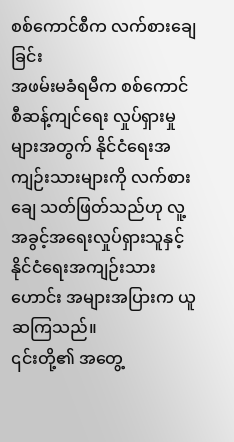စစ်ကောင်စီက လက်စားချေခြင်း
အဖမ်းမခံရမီက စစ်ကောင်စီဆန့်ကျင်ရေး လှုပ်ရှားမှုများအတွက် နိုင်ငံရေးအကျဉ်းသားများကို လက်စားချေ သတ်ဖြတ်သည်ဟု လူ့အခွင့်အရေးလှုပ်ရှားသူနှင့် နိုင်ငံရေးအကျဉ်းသားဟောင်း အများအပြားက ယူဆကြသည်။
၎င်းတို့၏ အတွေ့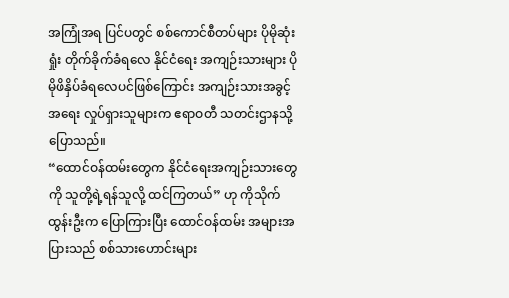အကြုံအရ ပြင်ပတွင် စစ်ကောင်စီတပ်များ ပိုမိုဆုံးရှုံး တိုက်ခိုက်ခံရလေ နိုင်ငံရေး အကျဉ်းသားများ ပိုမိုဖိနှိပ်ခံရလေပင်ဖြစ်ကြောင်း အကျဉ်းသားအခွင့်အရေး လှုပ်ရှားသူများက ဧရာဝတီ သတင်းဌာနသို့ ပြောသည်။
“ထောင်ဝန်ထမ်းတွေက နိုင်ငံရေးအကျဉ်းသားတွေကို သူတို့ရဲ့ရန်သူလို့ ထင်ကြတယ်” ဟု ကိုသိုက်ထွန်းဦးက ပြောကြားပြီး ထောင်ဝန်ထမ်း အများအပြားသည် စစ်သားဟောင်းများ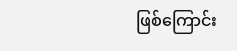ဖြစ်ကြောင်း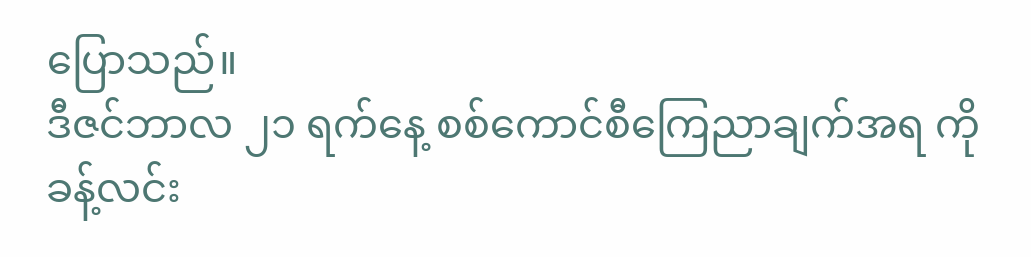ပြောသည်။
ဒီဇင်ဘာလ ၂၁ ရက်နေ့ စစ်ကောင်စီကြေညာချက်အရ ကိုခန့်လင်း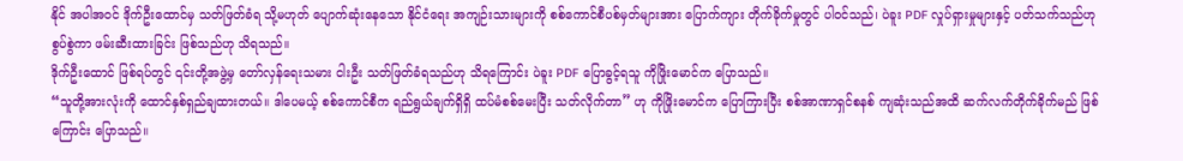နိုင် အပါအဝင် ဒိုက်ဦးထောင်မှ သတ်ဖြတ်ခံရ သို့မဟုတ် ပျောက်ဆုံးနေသော နိုင်ငံရေး အကျဉ်းသားများကို စစ်ကောင်စီပစ်မှတ်များအား ပြောက်ကျား တိုက်ခိုက်မှုတွင် ပါဝင်သည်၊ ပဲခူး PDF လှုပ်ရှားမှုများနှင့် ပတ်သက်သည်ဟု စွပ်စွဲကာ ဖမ်းဆီးထားခြင်း ဖြစ်သည်ဟု သိရသည်။
ဒိုက်ဦးထောင် ဖြစ်ရပ်တွင် ၎င်းတို့အဖွဲ့မှ တော်လှန်ရေးသမား ငါးဦး သတ်ဖြတ်ခံရသည်ဟု သိရကြောင်း ပဲခူး PDF ပြောခွင့်ရသူ ကိုဖြိုးမောင်က ပြောသည်။
“သူတို့အားလုံးကို ထောင်နှစ်ရှည်ချထားတယ်။ ဒါပေမယ့် စစ်ကောင်စီက ရည်ရွယ်ချက်ရှိရှိ ထပ်မံစစ်မေးပြီး သတ်လိုက်တာ” ဟု ကိုဖြိုးမောင်က ပြောကြားပြီး စစ်အာဏာရှင်စနစ် ကျဆုံးသည်အထိ ဆက်လက်တိုက်ခိုက်မည် ဖြစ်ကြောင်း ပြောသည်။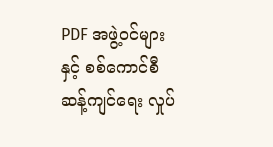PDF အဖွဲ့ဝင်များနှင့် စစ်ကောင်စီဆန့်ကျင်ရေး လှုပ်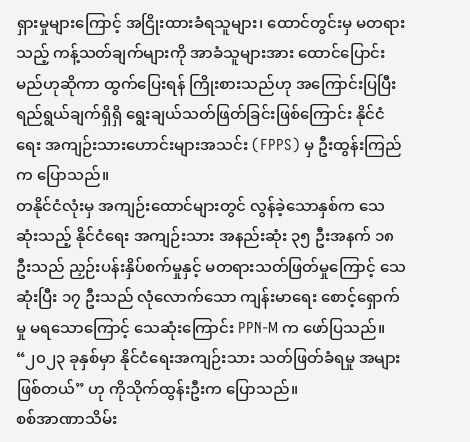ရှားမှုများကြောင့် အငြိုးထားခံရသူများ၊ ထောင်တွင်းမှ မတရားသည့် ကန့်သတ်ချက်များကို အာခံသူများအား ထောင်ပြောင်းမည်ဟုဆိုကာ ထွက်ပြေးရန် ကြိုးစားသည်ဟု အကြောင်းပြပြီး ရည်ရွယ်ချက်ရှိရှိ ရွေးချယ်သတ်ဖြတ်ခြင်းဖြစ်ကြောင်း နိုင်ငံရေး အကျဉ်းသားဟောင်းများအသင်း (FPPS) မှ ဦးထွန်းကြည်က ပြောသည်။
တနိုင်ငံလုံးမှ အကျဉ်းထောင်များတွင် လွန်ခဲ့သောနှစ်က သေဆုံးသည့် နိုင်ငံရေး အကျဉ်းသား အနည်းဆုံး ၃၅ ဦးအနက် ၁၈ ဦးသည် ညှဉ်းပန်းနှိပ်စက်မှုနှင့် မတရားသတ်ဖြတ်မှုကြောင့် သေဆုံးပြီး ၁၇ ဦးသည် လုံလောက်သော ကျန်းမာရေး စောင့်ရှောက်မှု မရသောကြောင့် သေဆုံးကြောင်း PPN-M က ဖော်ပြသည်။
“၂၀၂၃ ခုနှစ်မှာ နိုင်ငံရေးအကျဉ်းသား သတ်ဖြတ်ခံရမှု အများဖြစ်တယ်” ဟု ကိုသိုက်ထွန်းဦးက ပြောသည်။
စစ်အာဏာသိမ်း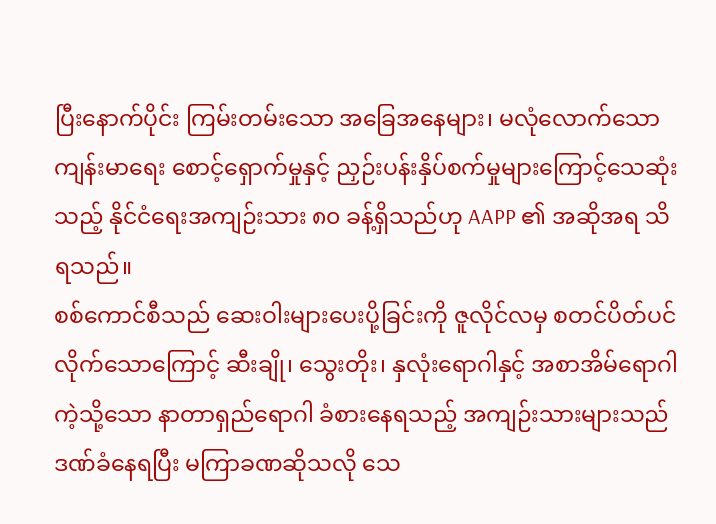ပြီးနောက်ပိုင်း ကြမ်းတမ်းသော အခြေအနေများ၊ မလုံလောက်သော ကျန်းမာရေး စောင့်ရှောက်မှုနှင့် ညှဉ်းပန်းနှိပ်စက်မှုများကြောင့်သေဆုံးသည့် နိုင်ငံရေးအကျဉ်းသား ၈၀ ခန့်ရှိသည်ဟု AAPP ၏ အဆိုအရ သိရသည်။
စစ်ကောင်စီသည် ဆေးဝါးများပေးပို့ခြင်းကို ဇူလိုင်လမှ စတင်ပိတ်ပင်လိုက်သောကြောင့် ဆီးချို၊ သွေးတိုး၊ နှလုံးရောဂါနှင့် အစာအိမ်ရောဂါ ကဲ့သို့သော နာတာရှည်ရောဂါ ခံစားနေရသည့် အကျဉ်းသားများသည် ဒဏ်ခံနေရပြီး မကြာခဏဆိုသလို သေ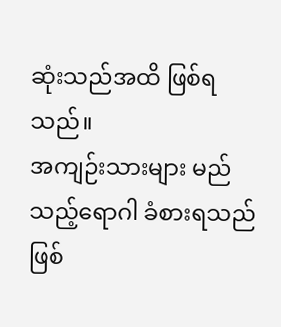ဆုံးသည်အထိ ဖြစ်ရသည်။
အကျဉ်းသားများ မည်သည့်ရောဂါ ခံစားရသည်ဖြစ်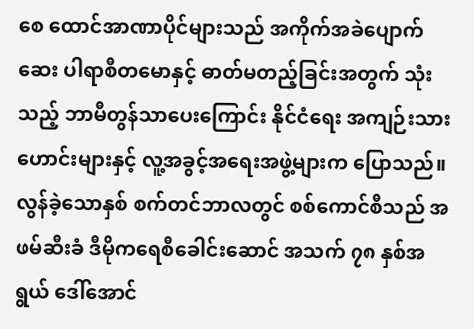စေ ထောင်အာဏာပိုင်များသည် အကိုက်အခဲပျောက်ဆေး ပါရာစီတမောနှင့် ဓာတ်မတည့်ခြင်းအတွက် သုံးသည့် ဘာမီတွန်သာပေးကြောင်း နိုင်ငံရေး အကျဉ်းသားဟောင်းများနှင့် လူ့အခွင့်အရေးအဖွဲ့များက ပြောသည်။
လွန်ခဲ့သောနှစ် စက်တင်ဘာလတွင် စစ်ကောင်စီသည် အဖမ်ဆီးခံ ဒီမိုကရေစီခေါင်းဆောင် အသက် ၇၈ နှစ်အရွယ် ဒေါ်အောင်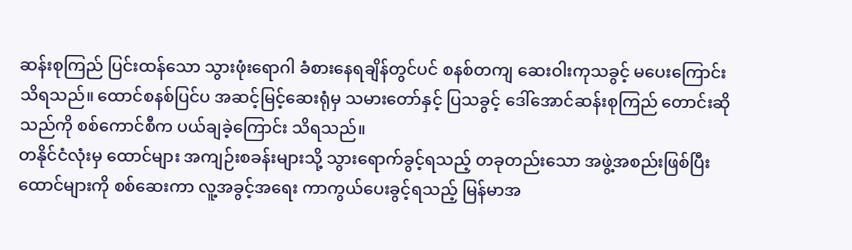ဆန်းစုကြည် ပြင်းထန်သော သွားဖုံးရောဂါ ခံစားနေရချိန်တွင်ပင် စနစ်တကျ ဆေးဝါးကုသခွင့် မပေးကြောင်း သိရသည်။ ထောင်စနစ်ပြင်ပ အဆင့်မြင့်ဆေးရုံမှ သမားတော်နှင့် ပြသခွင့် ဒေါ်အောင်ဆန်းစုကြည် တောင်းဆိုသည်ကို စစ်ကောင်စီက ပယ်ချခဲ့ကြောင်း သိရသည်။
တနိုင်ငံလုံးမှ ထောင်များ အကျဉ်းစခန်းများသို့ သွားရောက်ခွင့်ရသည့် တခုတည်းသော အဖွဲ့အစည်းဖြစ်ပြီး ထောင်များကို စစ်ဆေးကာ လူ့အခွင့်အရေး ကာကွယ်ပေးခွင့်ရသည့် မြန်မာအ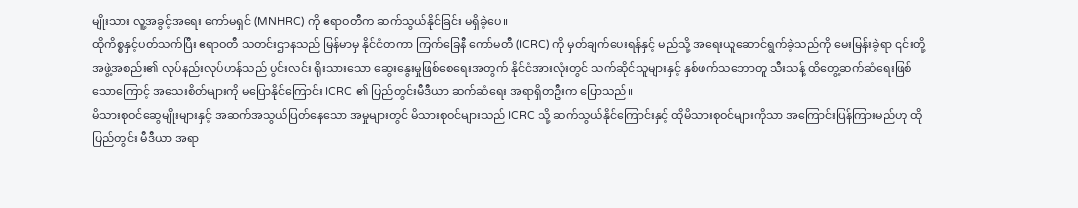မျိုးသား လူ့အခွင့်အရေး ကော်မရှင် (MNHRC) ကို ဧရာဝတီက ဆက်သွယ်နိုင်ခြင်း မရှိခဲ့ပေ။
ထိုကိစ္စနှင့်ပတ်သက်ပြီး ဧရာဝတီ သတင်းဌာနသည် မြန်မာမှ နိုင်ငံတကာ ကြက်ခြေနီ ကော်မတီ (ICRC) ကို မှတ်ချက်ပေးရန်နှင့် မည်သို့ အရေးယူဆောင်ရွက်ခဲ့သည်ကို မေးမြန်းခဲ့ရာ ၎င်းတို့အဖွဲ့အစည်း၏ လုပ်နည်းလုပ်ဟန်သည် ပွင်းလင်း ရိုးသားသော ဆွေးနွေးမှုဖြစ်စေရေးအတွက် နိုင်ငံအားလုံးတွင် သက်ဆိုင်သူများနှင့် နှစ်ဖက်သဘောတူ သီးသန့် ထိတွေ့ဆက်ဆံရေးဖြစ်သောကြောင့် အသေးစိတ်များကို မပြောနိုင်ကြောင်း ICRC ၏ ပြည်တွင်းမီဒီယာ ဆက်ဆံရေး အရာရှိတဦးက ပြောသည်။
မိသားစုဝင်ဆွေမျိုးများနှင့် အဆက်အသွယ်ပြတ်နေသော အမှုများတွင် မိသားစုဝင်များသည် ICRC သို့ ဆက်သွယ်နိုင်ကြောင်းနှင့် ထိုမိသားစုဝင်များကိုသာ အကြောင်းပြန်ကြားမည်ဟု ထို ပြည်တွင်း မီဒီယာ အရာ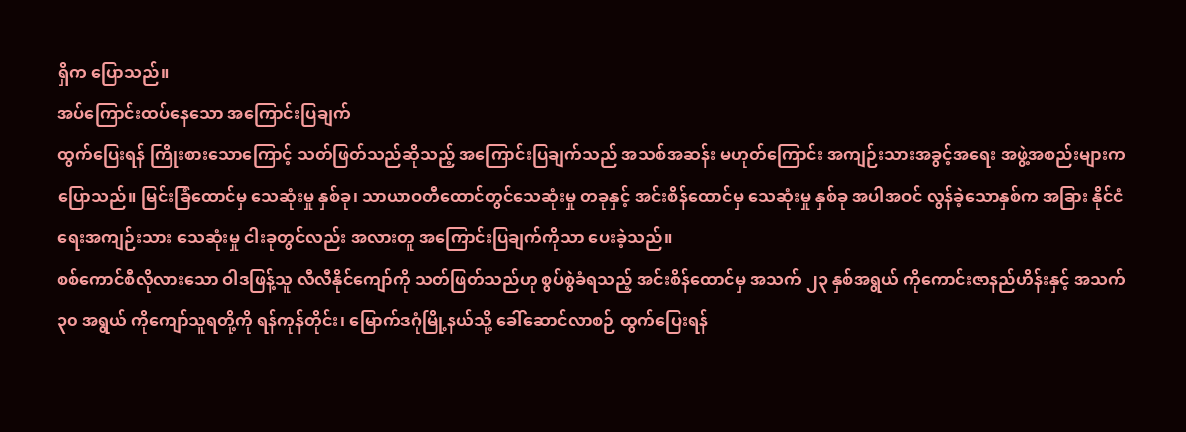ရှိက ပြောသည်။
အပ်ကြောင်းထပ်နေသော အကြောင်းပြချက်
ထွက်ပြေးရန် ကြိုးစားသောကြောင့် သတ်ဖြတ်သည်ဆိုသည့် အကြောင်းပြချက်သည် အသစ်အဆန်း မဟုတ်ကြောင်း အကျဉ်းသားအခွင့်အရေး အဖွဲ့အစည်းများက ပြောသည်။ မြင်းခြံထောင်မှ သေဆုံးမှု နှစ်ခု၊ သာယာဝတီထောင်တွင်သေဆုံးမှု တခုနှင့် အင်းစိန်ထောင်မှ သေဆုံးမှု နှစ်ခု အပါအဝင် လွန်ခဲ့သောနှစ်က အခြား နိုင်ငံရေးအကျဉ်းသား သေဆုံးမှု ငါးခုတွင်လည်း အလားတူ အကြောင်းပြချက်ကိုသာ ပေးခဲ့သည်။
စစ်ကောင်စီလိုလားသော ဝါဒဖြန့်သူ လီလီနိုင်ကျော်ကို သတ်ဖြတ်သည်ဟု စွပ်စွဲခံရသည့် အင်းစိန်ထောင်မှ အသက် ၂၃ နှစ်အရွယ် ကိုကောင်းဇာနည်ဟိန်းနှင့် အသက် ၃၀ အရွယ် ကိုကျော်သူရတို့ကို ရန်ကုန်တိုင်း၊ မြောက်ဒဂုံမြို့နယ်သို့ ခေါ်ဆောင်လာစဉ် ထွက်ပြေးရန်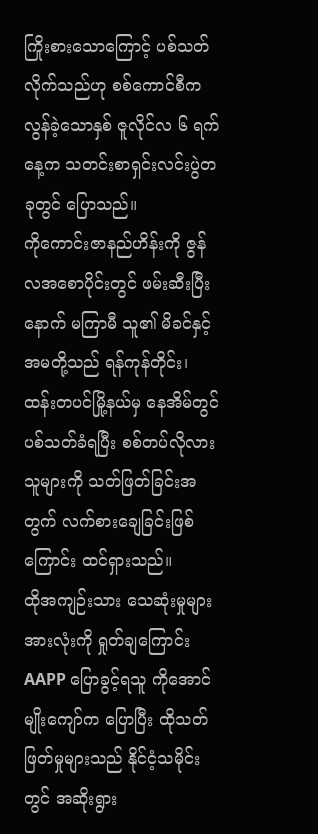ကြိုးစားသောကြောင့် ပစ်သတ်လိုက်သည်ဟု စစ်ကောင်စီက လွန်ခဲ့သောနှစ် ဇူလိုင်လ ၆ ရက်နေ့က သတင်းစာရှင်းလင်းပွဲတခုတွင် ပြောသည်။
ကိုကောင်းဇာနည်ဟိန်းကို ဇွန်လအစောပိုင်းတွင် ဖမ်းဆီးပြီးနောက် မကြာမီ သူ၏ မိခင်နှင့် အမတို့သည် ရန်ကုန်တိုင်း၊ ထန်းတပင်မြို့နယ်မှ နေအိမ်တွင် ပစ်သတ်ခံရပြီး စစ်တပ်လိုလားသူများကို သတ်ဖြတ်ခြင်းအတွက် လက်စားချေခြင်းဖြစ်ကြောင်း ထင်ရှားသည်။
ထိုအကျဉ်းသား သေဆုံးမှုများ အားလုံးကို ရှုတ်ချကြောင်း AAPP ပြောခွင့်ရသူ ကိုအောင်မျိုးကျော်က ပြောပြီး ထိုသတ်ဖြတ်မှုများသည် နိုင်ငံ့သမိုင်းတွင် အဆိုးရွား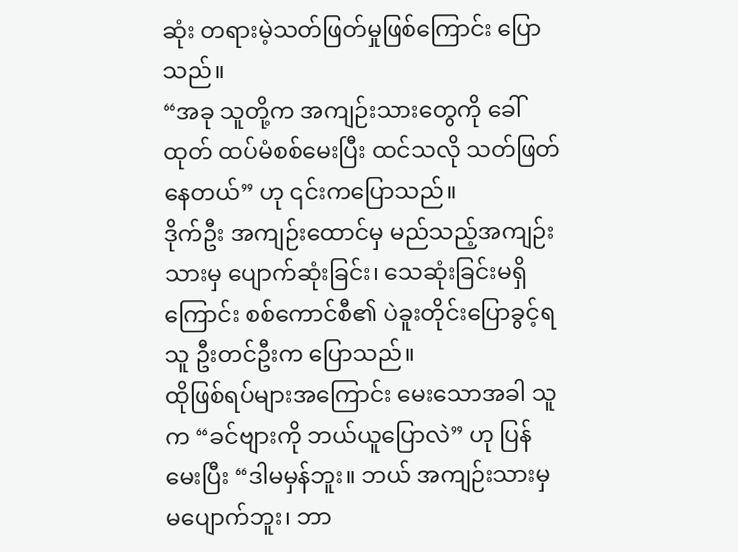ဆုံး တရားမဲ့သတ်ဖြတ်မှုဖြစ်ကြောင်း ပြောသည်။
“အခု သူတို့က အကျဉ်းသားတွေကို ခေါ်ထုတ် ထပ်မံစစ်မေးပြီး ထင်သလို သတ်ဖြတ်နေတယ်” ဟု ၎င်းကပြောသည်။
ဒိုက်ဦး အကျဉ်းထောင်မှ မည်သည့်အကျဉ်းသားမှ ပျောက်ဆုံးခြင်း၊ သေဆုံးခြင်းမရှိကြောင်း စစ်ကောင်စီ၏ ပဲခူးတိုင်းပြောခွင့်ရသူ ဦးတင်ဦးက ပြောသည်။
ထိုဖြစ်ရပ်များအကြောင်း မေးသောအခါ သူက “ခင်ဗျားကို ဘယ်ယူပြောလဲ” ဟု ပြန်မေးပြီး “ဒါမမှန်ဘူး။ ဘယ် အကျဉ်းသားမှ မပျောက်ဘူး၊ ဘာ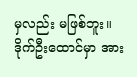မှလည်း မဖြစ်ဘူး။ ဒိုက်ဦးထောင်မှာ အား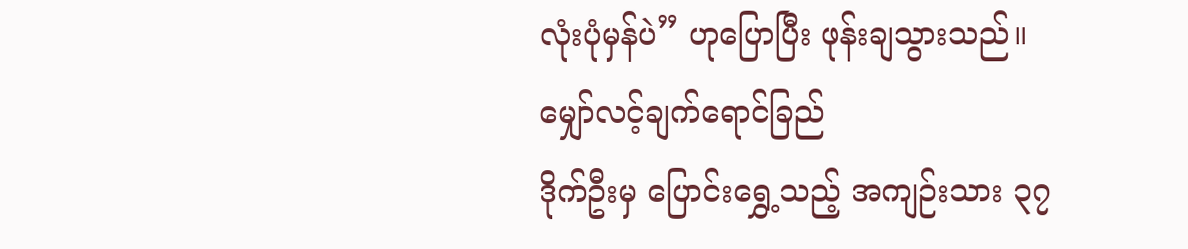လုံးပုံမှန်ပဲ” ဟုပြောပြီး ဖုန်းချသွားသည်။
မျှော်လင့်ချက်ရောင်ခြည်
ဒိုက်ဦးမှ ပြောင်းရွှေ့သည့် အကျဉ်းသား ၃၇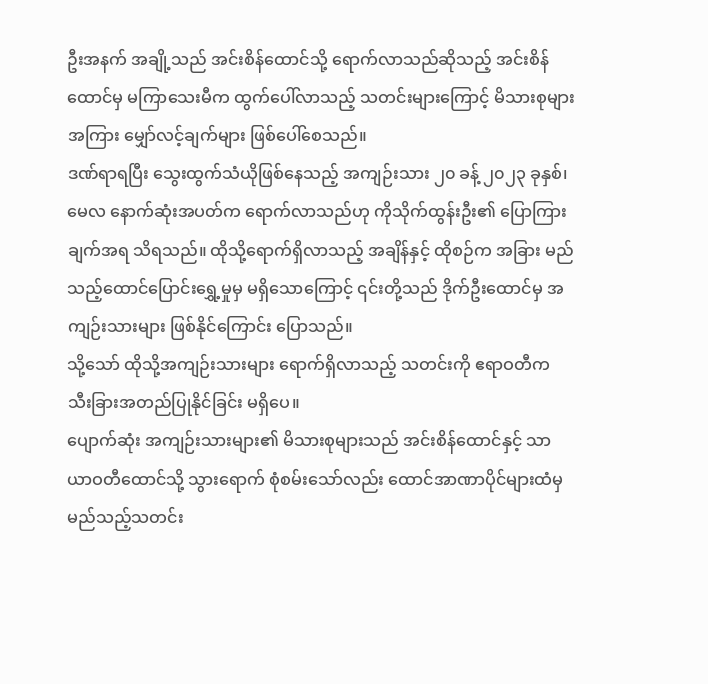ဦးအနက် အချို့သည် အင်းစိန်ထောင်သို့ ရောက်လာသည်ဆိုသည့် အင်းစိန်ထောင်မှ မကြာသေးမီက ထွက်ပေါ်လာသည့် သတင်းများကြောင့် မိသားစုများအကြား မျှော်လင့်ချက်များ ဖြစ်ပေါ်စေသည်။
ဒဏ်ရာရပြီး သွေးထွက်သံယိုဖြစ်နေသည့် အကျဉ်းသား ၂၀ ခန့် ၂၀၂၃ ခုနှစ်၊ မေလ နောက်ဆုံးအပတ်က ရောက်လာသည်ဟု ကိုသိုက်ထွန်းဦး၏ ပြောကြားချက်အရ သိရသည်။ ထိုသို့ရောက်ရှိလာသည့် အချိန်နှင့် ထိုစဉ်က အခြား မည်သည့်ထောင်ပြောင်းရွှေ့မှုမှ မရှိသောကြောင့် ၎င်းတို့သည် ဒိုက်ဦးထောင်မှ အကျဉ်းသားများ ဖြစ်နိုင်ကြောင်း ပြောသည်။
သို့သော် ထိုသို့အကျဉ်းသားများ ရောက်ရှိလာသည့် သတင်းကို ဧရာဝတီက သီးခြားအတည်ပြုနိုင်ခြင်း မရှိပေ။
ပျောက်ဆုံး အကျဉ်းသားများ၏ မိသားစုများသည် အင်းစိန်ထောင်နှင့် သာယာဝတီထောင်သို့ သွားရောက် စုံစမ်းသော်လည်း ထောင်အာဏာပိုင်များထံမှ မည်သည့်သတင်း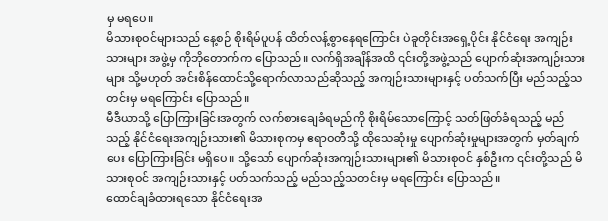မှ မရပေ။
မိသားစုဝင်များသည် နေ့စဉ် စိုးရိမ်ပူပန် ထိတ်လန့်စွာနေရကြောင်း ပဲခူတိုင်းအရှေ့ပိုင်း နိုင်ငံရေး အကျဉ်းသားများ အဖွဲ့မှ ကိုဘိုတောက်က ပြောသည်။ လက်ရှိအချိန်အထိ ၎င်းတို့အဖွဲ့သည် ပျောက်ဆုံးအကျဉ်းသားများ သို့မဟုတ် အင်းစိန်ထောင်သို့ရောက်လာသည်ဆိုသည့် အကျဉ်းသားများနှင့် ပတ်သက်ပြီး မည်သည့်သတင်းမှ မရကြောင်း ပြောသည်။
မီဒီယာသို့ ပြောကြားခြင်းအတွက် လက်စားချေခံရမည်ကို စိုးရိမ်သောကြောင့် သတ်ဖြတ်ခံရသည့် မည်သည့် နိုင်ငံရေးအကျဉ်းသား၏ မိသားစုကမှ ဧရာဝတီသို့ ထိုသေဆုံးမှု ပျောက်ဆုံးမှုများအတွက် မှတ်ချက်ပေး ပြောကြားခြင်း မရှိပေ။ သို့သော် ပျောက်ဆုံးအကျဉ်းသားများ၏ မိသားစုဝင် နှစ်ဦးက ၎င်းတို့သည် မိသားစုဝင် အကျဉ်းသားနှင့် ပတ်သက်သည့် မည်သည့်သတင်းမှ မရကြောင်း ပြောသည်။
ထောင်ချခံထားရသော နိုင်ငံရေးအ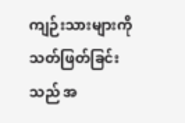ကျဉ်းသားများကို သတ်ဖြတ်ခြင်းသည် အ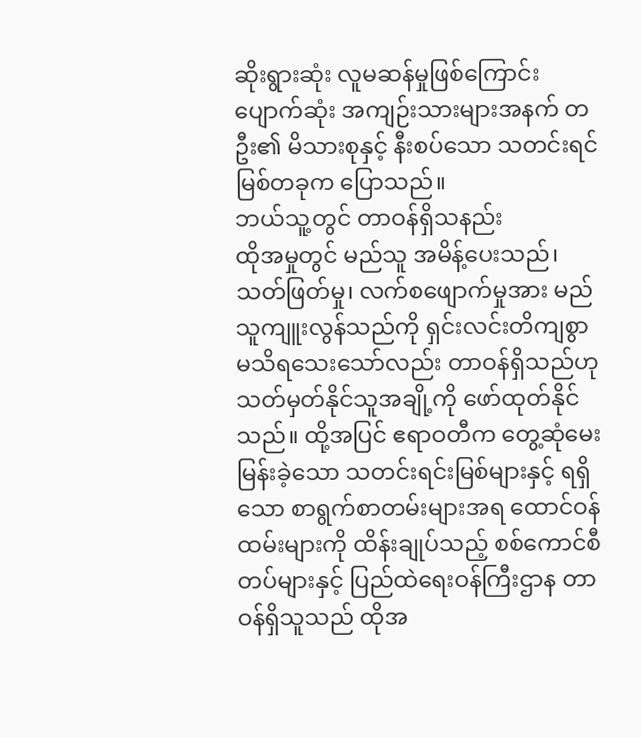ဆိုးရွားဆုံး လူမဆန်မှုဖြစ်ကြောင်း ပျောက်ဆုံး အကျဉ်းသားများအနက် တဦး၏ မိသားစုနှင့် နီးစပ်သော သတင်းရင်မြစ်တခုက ပြောသည်။
ဘယ်သူ့တွင် တာဝန်ရှိသနည်း
ထိုအမှုတွင် မည်သူ အမိန့်ပေးသည်၊ သတ်ဖြတ်မှု၊ လက်စဖျောက်မှုအား မည်သူကျူးလွန်သည်ကို ရှင်းလင်းတိကျစွာ မသိရသေးသော်လည်း တာဝန်ရှိသည်ဟု သတ်မှတ်နိုင်သူအချို့ကို ဖော်ထုတ်နိုင်သည်။ ထို့အပြင် ဧရာဝတီက တွေ့ဆုံမေးမြန်းခဲ့သော သတင်းရင်းမြစ်များနှင့် ရရှိသော စာရွက်စာတမ်းများအရ ထောင်ဝန်ထမ်းများကို ထိန်းချုပ်သည့် စစ်ကောင်စီတပ်များနှင့် ပြည်ထဲရေးဝန်ကြီးဌာန တာဝန်ရှိသူသည် ထိုအ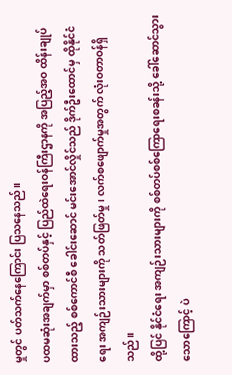မှုတွင် ပတ်သက်နေကြောင်း ပြသနေသည်။
ပထမဆုံးအချက်မှာ စစ်တပ်နှင့် ပြည်ထဲရေးဝန်ကြီးဌာနကို အပြည့်အဝ ထိန်းချုပ်ထားသည့် စစ်ကောင်စီ ခေါင်းဆောင် မင်းအောင်လှိုင်သည် ဒိုက်ဦးထောင်မှ ထိုနိုင်ငံရေး အကျဉ်းသားများကို သတ်ဖြတ်မှု၊ လက်စဖျောက်မှုအတွက် လုံးဝတာဝန်ရှိသည်။
ထို့ပြင် နိုင်ငံရေး အကျဉ်းသားများကို စစ်တပ်စစ်ကြောရေးစခန်းသို့ ခေါ်ဆောင်သွားသောကြောင့် ပဲ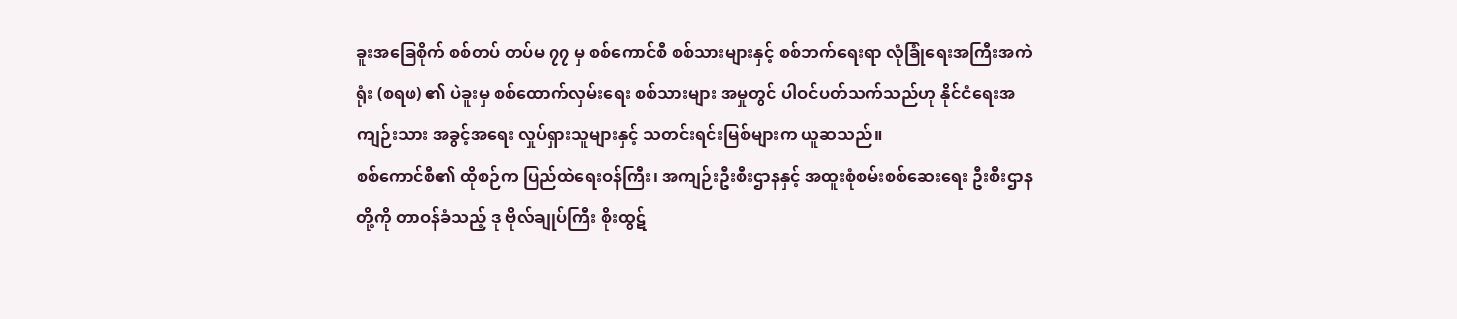ခူးအခြေစိုက် စစ်တပ် တပ်မ ၇၇ မှ စစ်ကောင်စီ စစ်သားများနှင့် စစ်ဘက်ရေးရာ လုံခြုံရေးအကြီးအကဲရုံး (စရဖ) ၏ ပဲခူးမှ စစ်ထောက်လှမ်းရေး စစ်သားများ အမှုတွင် ပါဝင်ပတ်သက်သည်ဟု နိုင်ငံရေးအကျဉ်းသား အခွင့်အရေး လှုပ်ရှားသူများနှင့် သတင်းရင်းမြစ်များက ယူဆသည်။
စစ်ကောင်စီ၏ ထိုစဉ်က ပြည်ထဲရေးဝန်ကြီး၊ အကျဉ်းဦးစီးဌာနနှင့် အထူးစုံစမ်းစစ်ဆေးရေး ဦးစီးဌာနတို့ကို တာဝန်ခံသည့် ဒု ဗိုလ်ချုပ်ကြီး စိုးထွဋ်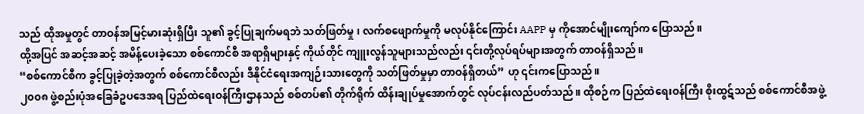သည် ထိုအမှုတွင် တာဝန်အမြင့်မားဆုံးရှိပြီး သူ၏ ခွင့်ပြုချက်မရဘဲ သတ်ဖြတ်မှု၊ လက်စဖျောက်မှုကို မလုပ်နိုင်ကြောင်း AAPP မှ ကိုအောင်မျိုးကျော်က ပြောသည်။
ထို့အပြင် အဆင့်အဆင့် အမိန့်ပေးခဲ့သော စစ်ကောင်စီ အရာရှိများနှင့် ကိုယ်တိုင် ကျူးလွန်သူများသည်လည်း ၎င်းတို့လုပ်ရပ်များအတွက် တာဝန်ရှိသည်။
“စစ်ကောင်စီက ခွင့်ပြုခဲ့တဲ့အတွက် စစ်ကောင်စီလည်း ဒီနိုင်ငံရေးအကျဉ်းသားတွေကို သတ်ဖြတ်မှုမှာ တာဝန်ရှိတယ်” ဟု ၎င်းကပြောသည်။
၂၀၀၈ ဖွဲ့စည်းပုံအခြေခံဥပဒေအရ ပြည်ထဲရေးဝန်ကြီးဌာနသည် စစ်တပ်၏ တိုက်ရိုက် ထိန်းချုပ်မှုအောက်တွင် လုပ်ငန်းလည်ပတ်သည်။ ထိုစဉ်က ပြည်ထဲရေးဝန်ကြီး စိုးထွဋ်သည် စစ်ကောင်စီအဖွဲ့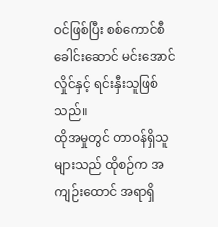ဝင်ဖြစ်ပြီး စစ်ကောင်စီခေါင်းဆောင် မင်းအောင်လှိုင်နှင့် ရင်းနှီးသူဖြစ်သည်။
ထိုအမှုတွင် တာဝန်ရှိသူများသည် ထိုစဉ်က အကျဉ်းထောင် အရာရှိ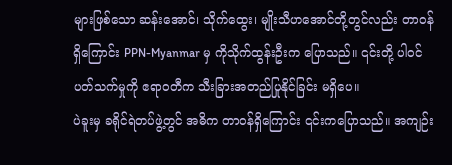များဖြစ်သော ဆန်းအောင်၊ သိုက်ထွေး၊ မျိုးသီဟအောင်တို့တွင်လည်း တာဝန်ရှိကြောင်း PPN-Myanmar မှ ကိုသိုက်ထွန်းဦးက ပြောသည်။ ၎င်းတို့ ပါဝင်ပတ်သက်မှုကို ဧရာဝတီက သီးခြားအတည်ပြုနိုင်ခြင်း မရှိပေ။
ပဲခူးမှ ခရိုင်ရဲတပ်ဖွဲ့တွင် အဓိက တာဝန်ရှိကြောင်း ၎င်းကပြောသည်။ အကျဉ်း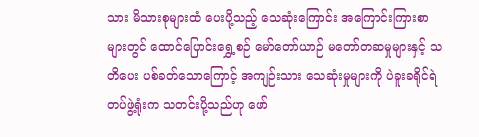သား မိသားစုများထံ ပေးပို့သည့် သေဆုံးကြောင်း အကြောင်းကြားစာများတွင် ထောင်ပြောင်းရွှေ့စဉ် မော်တော်ယာဉ် မတော်တဆမှုများနှင့် သတိပေး ပစ်ခတ်သောကြောင့် အကျဉ်းသား သေဆုံးမှုများကို ပဲခူးခရိုင်ရဲတပ်ဖွဲ့ရုံးက သတင်းပို့သည်ဟု ဖော်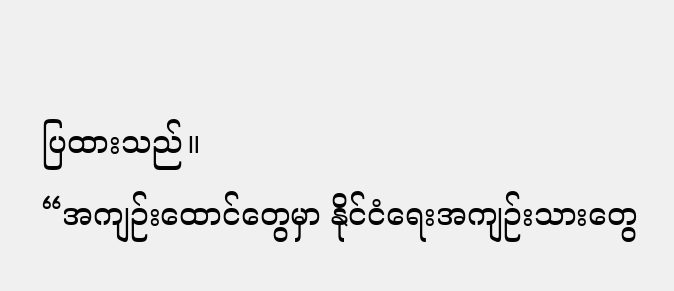ပြထားသည်။
“အကျဉ်းထောင်တွေမှာ နိုင်ငံရေးအကျဉ်းသားတွေ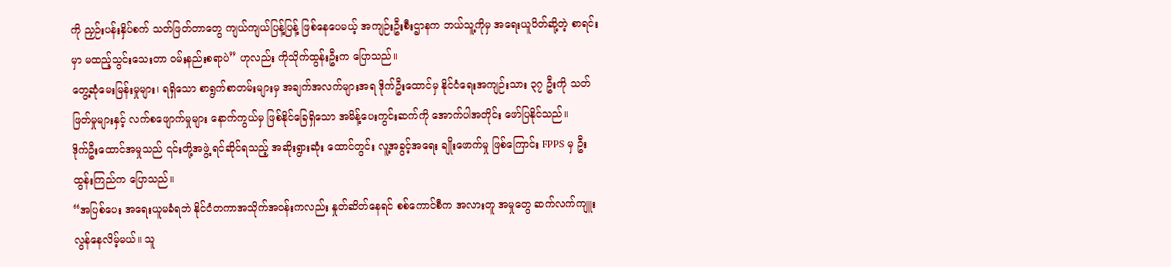ကို ညှဉ်းပန်းနှိပ်စက် သတ်ဖြတ်တာတွေ ကျယ်ကျယ်ပြန့်ပြန့် ဖြစ်နေပေမယ့် အကျဉ်းဦးစီးဌာနက ဘယ်သူ့ကိုမှ အရေးယူပိတ်ဆို့တဲ့ စာရင်းမှာ မထည့်သွင်းသေးတာ ဝမ်းနည်းစရာပဲ” ဟုလည်း ကိုသိုက်ထွန်းဦးက ပြောသည်။
တွေ့ဆုံမေးမြန်းမှုများ၊ ရရှိသော စာရွက်စာတမ်းများမှ အချက်အလက်များအရ ဒိုက်ဦးထောင်မှ နိုင်ငံရေးအကျဉ်းသား ၃၇ ဦးကို သတ်ဖြတ်မှုများနှင့် လက်စဖျောက်မှုများ နောက်ကွယ်မှ ဖြစ်နိုင်ခြေရှိသော အမိန့်ပေးကွင်းဆက်ကို အောက်ပါအတိုင်း ဖော်ပြနိုင်သည်။
ဒိုက်ဦးထောင်အမှုသည် ၎င်းတို့အဖွဲ့ ရင်ဆိုင်ရသည့် အဆိုးရွားဆုံး ထောင်တွင်း လူ့အခွင့်အရေး ချိုးဖောက်မှု ဖြစ်ကြောင်း FPPS မှ ဦးထွန်းကြည်က ပြောသည်။
“အပြစ်ပေး အရေးယူမခံရဘဲ နိုင်ငံတကာအသိုက်အဝန်းကလည်း နှုတ်ဆိတ်နေရင် စစ်ကောင်စီက အလားတူ အမှုတွေ ဆက်လက်ကျူးလွန်နေလိမ့်မယ်။ သူ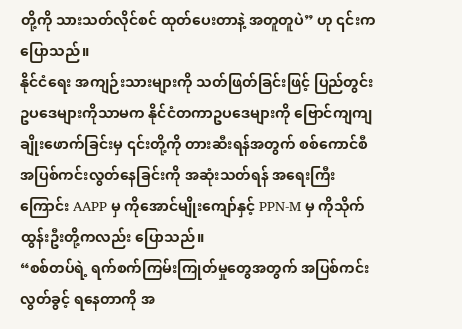တို့ကို သားသတ်လိုင်စင် ထုတ်ပေးတာနဲ့ အတူတူပဲ” ဟု ၎င်းကပြောသည်။
နိုင်ငံရေး အကျဉ်းသားများကို သတ်ဖြတ်ခြင်းဖြင့် ပြည်တွင်း ဥပဒေများကိုသာမက နိုင်ငံတကာဥပဒေများကို ဗြောင်ကျကျ ချိုးဖောက်ခြင်းမှ ၎င်းတို့ကို တားဆီးရန်အတွက် စစ်ကောင်စီ အပြစ်ကင်းလွတ်နေခြင်းကို အဆုံးသတ်ရန် အရေးကြီးကြောင်း AAPP မှ ကိုအောင်မျိုးကျော်နှင့် PPN-M မှ ကိုသိုက်ထွန်းဦးတို့ကလည်း ပြောသည်။
“စစ်တပ်ရဲ့ ရက်စက်ကြမ်းကြုတ်မှုတွေအတွက် အပြစ်ကင်းလွတ်ခွင့် ရနေတာကို အ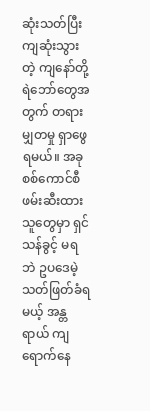ဆုံးသတ်ပြီး ကျဆုံးသွားတဲ့ ကျနော်တို့ ရဲဘော်တွေအတွက် တရားမျှတမှု ရှာဖွေရမယ်။ အခု စစ်ကောင်စီ ဖမ်းဆီးထားသူတွေမှာ ရှင်သန်ခွင့် မရဘဲ ဥပဒေမဲ့သတ်ဖြတ်ခံရမယ့် အန္တရာယ် ကျရောက်နေ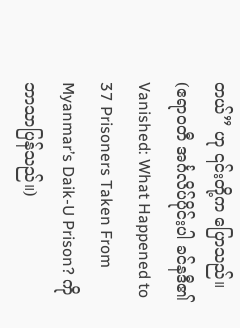တယ်” ဟု ၎င်းတို့က ပြောသည်။
(ဧရာဝတီ အင်္ဂလိပ်ပိုင်းပါ ခင်နဒီ၏ Vanished: What Happened to 37 Prisoners Taken From Myanmar’s Daik-U Prison? ကို ဘာသာပြန်သည်။)